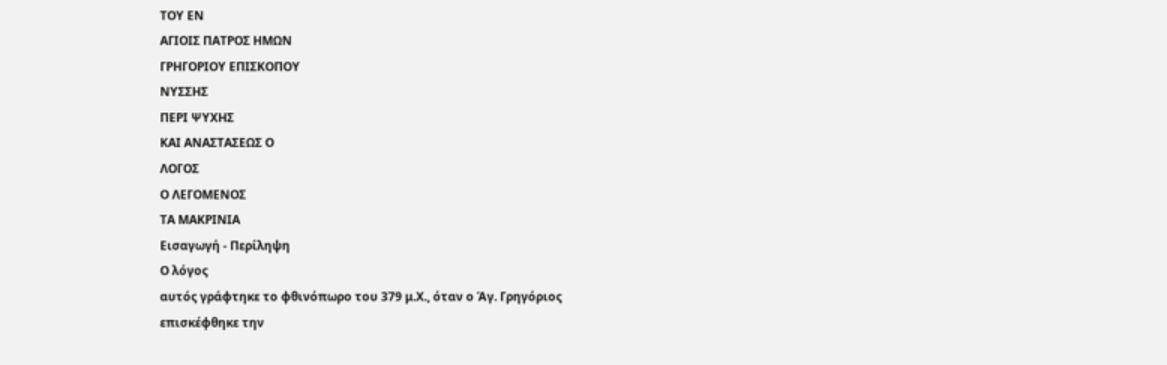ΤΟΥ ΕΝ
ΑΓΙΟΙΣ ΠΑΤΡΟΣ ΗΜΩΝ
ΓΡΗΓΟΡΙΟΥ ΕΠΙΣΚΟΠΟΥ
ΝΥΣΣΗΣ
ΠΕΡΙ ΨΥΧΗΣ
ΚΑΙ ΑΝΑΣΤΑΣΕΩΣ Ο
ΛΟΓΟΣ
Ο ΛΕΓΟΜΕΝΟΣ
ΤΑ ΜΑΚΡΙΝΙΑ
Εισαγωγή - Περίληψη
Ο λόγος
αυτός γράφτηκε το φθινόπωρο του 379 μ.Χ., όταν ο Άγ. Γρηγόριος
επισκέφθηκε την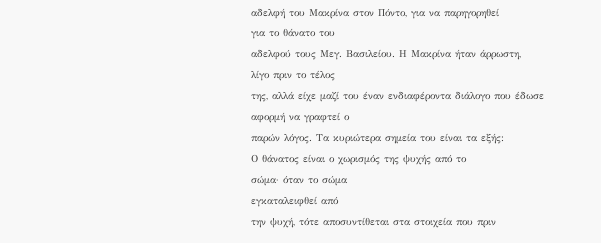αδελφή του Μακρίνα στον Πόντο, για να παρηγορηθεί
για το θάνατο του
αδελφού τους Μεγ. Βασιλείου. Η Μακρίνα ήταν άρρωστη,
λίγο πριν το τέλος
της, αλλά είχε μαζί του έναν ενδιαφέροντα διάλογο που έδωσε
αφορμή να γραφτεί ο
παρών λόγος. Τα κυριώτερα σημεία του είναι τα εξής:
Ο θάνατος είναι ο χωρισμός της ψυχής από το
σώμα· όταν το σώμα
εγκαταλειφθεί από
την ψυχή, τότε αποσυντίθεται στα στοιχεία που πριν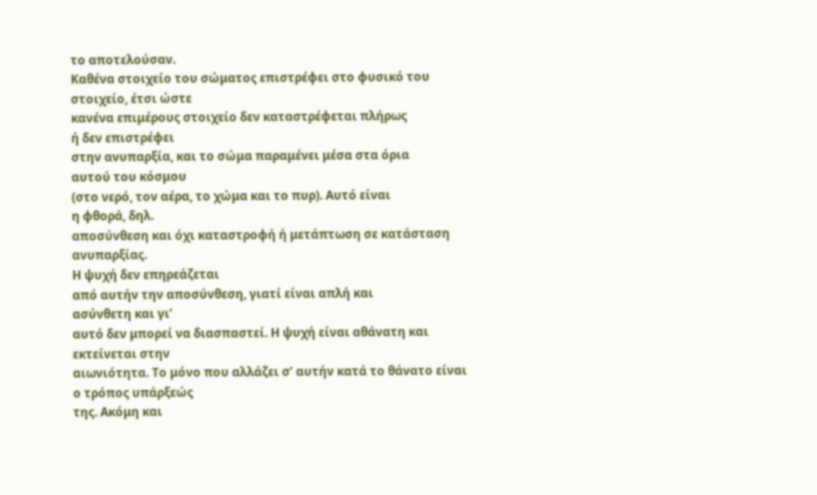το αποτελούσαν.
Καθένα στοιχείο του σώματος επιστρέφει στο φυσικό του
στοιχείο, έτσι ώστε
κανένα επιμέρους στοιχείο δεν καταστρέφεται πλήρως
ή δεν επιστρέφει
στην ανυπαρξία, και το σώμα παραμένει μέσα στα όρια
αυτού του κόσμου
(στο νερό, τον αέρα, το χώμα και το πυρ). Αυτό είναι
η φθορά, δηλ.
αποσύνθεση και όχι καταστροφή ή μετάπτωση σε κατάσταση
ανυπαρξίας.
Η ψυχή δεν επηρεάζεται
από αυτήν την αποσύνθεση, γιατί είναι απλή και
ασύνθετη και γι’
αυτό δεν μπορεί να διασπαστεί. Η ψυχή είναι αθάνατη και
εκτείνεται στην
αιωνιότητα. Το μόνο που αλλάζει σ’ αυτήν κατά το θάνατο είναι
ο τρόπος υπάρξεώς
της. Ακόμη και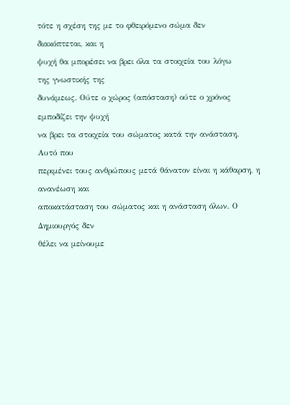τότε η σχέση της με το φθειρόμενο σώμα δεν
διακόπτεται, και η
ψυχή θα μπορέσει να βρει όλα τα στοιχεία του λόγω
της γνωστικής της
δυνάμεως. Ούτε ο χώρος (απόσταση) ούτε ο χρόνος
εμποδίζει την ψυχή
να βρει τα στοιχεία του σώματος κατά την ανάσταση.
Αυτό που
περιμένει τους ανθρώπους μετά θάνατον είναι η κάθαρση, η
ανανέωση και
αποκατάσταση του σώματος και η ανάσταση όλων. Ο
Δημιουργός δεν
θέλει να μείνουμε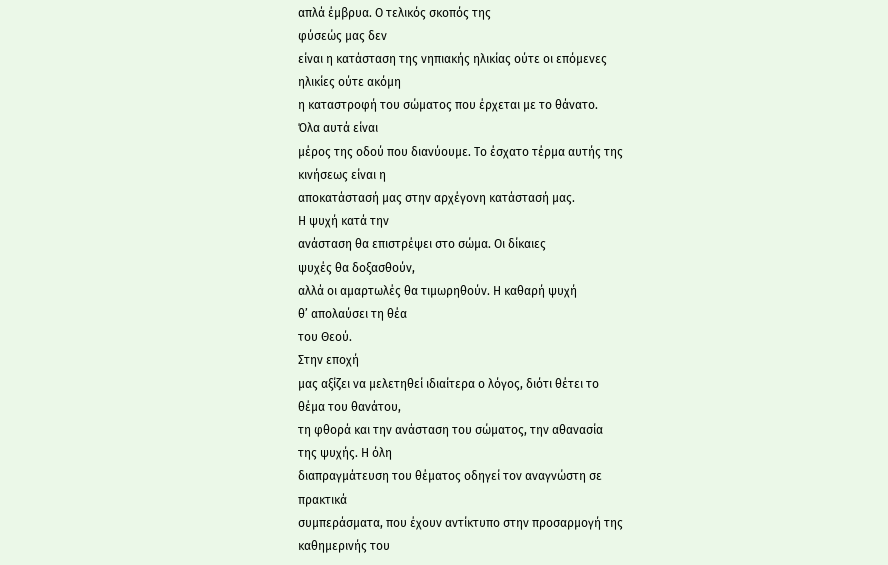απλά έμβρυα. Ο τελικός σκοπός της
φύσεώς μας δεν
είναι η κατάσταση της νηπιακής ηλικίας ούτε οι επόμενες
ηλικίες ούτε ακόμη
η καταστροφή του σώματος που έρχεται με το θάνατο.
Όλα αυτά είναι
μέρος της οδού που διανύουμε. Το έσχατο τέρμα αυτής της
κινήσεως είναι η
αποκατάστασή μας στην αρχέγονη κατάστασή μας.
Η ψυχή κατά την
ανάσταση θα επιστρέψει στο σώμα. Οι δίκαιες
ψυχές θα δοξασθούν,
αλλά οι αμαρτωλές θα τιμωρηθούν. Η καθαρή ψυχή
θ’ απολαύσει τη θέα
του Θεού.
Στην εποχή
μας αξίζει να μελετηθεί ιδιαίτερα ο λόγος, διότι θέτει το
θέμα του θανάτου,
τη φθορά και την ανάσταση του σώματος, την αθανασία
της ψυχής. Η όλη
διαπραγμάτευση του θέματος οδηγεί τον αναγνώστη σε
πρακτικά
συμπεράσματα, που έχουν αντίκτυπο στην προσαρμογή της
καθημερινής του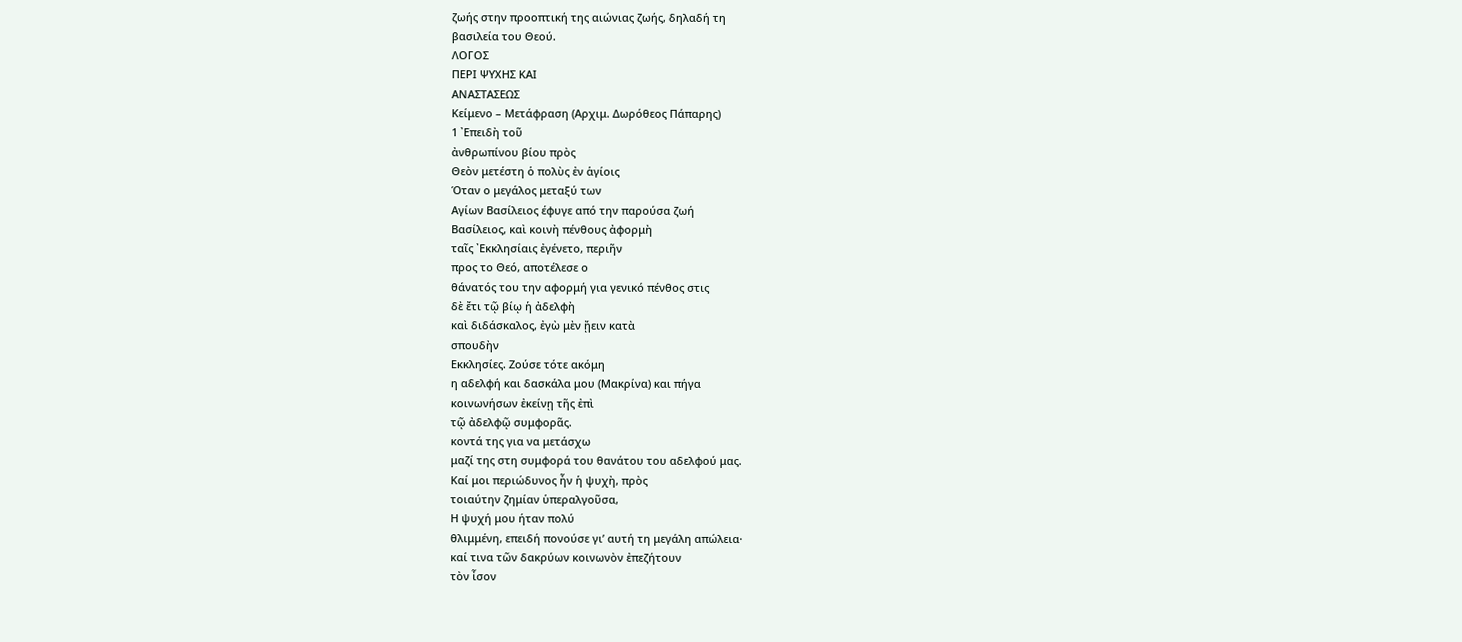ζωής στην προοπτική της αιώνιας ζωής, δηλαδή τη
βασιλεία του Θεού.
ΛΟΓΟΣ
ΠΕΡΙ ΨΥΧΗΣ ΚΑΙ
ΑΝΑΣΤΑΣΕΩΣ
Κείμενο – Μετάφραση (Αρχιμ. Δωρόθεος Πάπαρης)
1 ᾿Επειδὴ τοῦ
ἀνθρωπίνου βίου πρὸς
Θεὸν μετέστη ὁ πολὺς ἐν ἁγίοις
Όταν ο μεγάλος μεταξύ των
Αγίων Βασίλειος έφυγε από την παρούσα ζωή
Βασίλειος, καὶ κοινὴ πένθους ἀφορμὴ
ταῖς ᾿Εκκλησίαις ἐγένετο, περιῆν
προς το Θεό, αποτέλεσε ο
θάνατός του την αφορμή για γενικό πένθος στις
δὲ ἔτι τῷ βίῳ ἡ ἀδελφὴ
καὶ διδάσκαλος, ἐγὼ μὲν ᾔειν κατὰ
σπουδὴν
Εκκλησίες. Ζούσε τότε ακόμη
η αδελφή και δασκάλα μου (Μακρίνα) και πήγα
κοινωνήσων ἐκείνῃ τῆς ἐπὶ
τῷ ἀδελφῷ συμφορᾶς.
κοντά της για να μετάσχω
μαζί της στη συμφορά του θανάτου του αδελφού μας.
Καί μοι περιώδυνος ἦν ἡ ψυχὴ, πρὸς
τοιαύτην ζημίαν ὑπεραλγοῦσα,
Η ψυχή μου ήταν πολύ
θλιμμένη, επειδή πονούσε γι’ αυτή τη μεγάλη απώλεια·
καί τινα τῶν δακρύων κοινωνὸν ἐπεζήτουν
τὸν ἶσον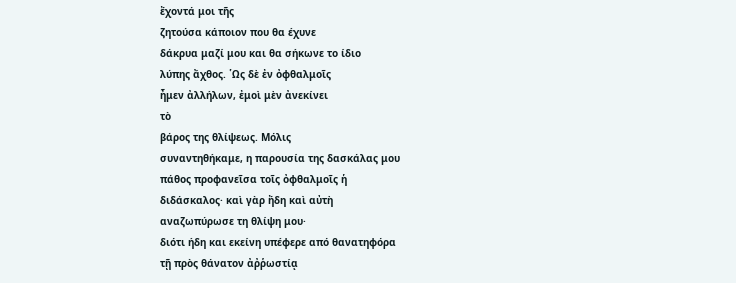ἔχοντά μοι τῆς
ζητούσα κάποιον που θα έχυνε
δάκρυα μαζί μου και θα σήκωνε το ίδιο
λύπης ἄχθος. ῾Ως δὲ ἐν ὀφθαλμοῖς
ἦμεν ἀλλήλων, ἐμοὶ μὲν ἀνεκίνει
τὸ
βάρος της θλίψεως. Μόλις
συναντηθήκαμε, η παρουσία της δασκάλας μου
πάθος προφανεῖσα τοῖς ὀφθαλμοῖς ἡ
διδάσκαλος· καὶ γὰρ ἤδη καὶ αὐτὴ
αναζωπύρωσε τη θλίψη μου·
διότι ήδη και εκείνη υπέφερε από θανατηφόρα
τῇ πρὸς θάνατον ἀῤῥωστίᾳ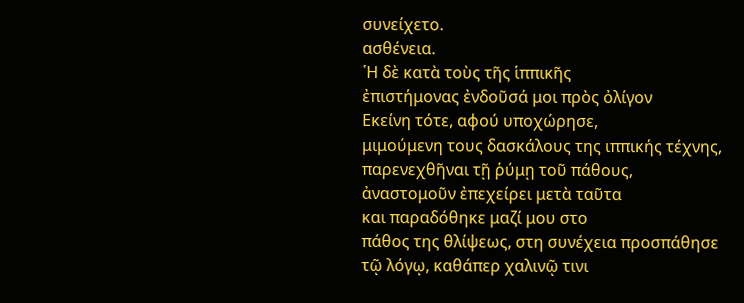συνείχετο.
ασθένεια.
῾Η δὲ κατὰ τοὺς τῆς ἱππικῆς
ἐπιστήμονας ἐνδοῦσά μοι πρὸς ὀλίγον
Εκείνη τότε, αφού υποχώρησε,
μιμούμενη τους δασκάλους της ιππικής τέχνης,
παρενεχθῆναι τῇ ῥύμῃ τοῦ πάθους,
ἀναστομοῦν ἐπεχείρει μετὰ ταῦτα
και παραδόθηκε μαζί μου στο
πάθος της θλίψεως, στη συνέχεια προσπάθησε
τῷ λόγῳ, καθάπερ χαλινῷ τινι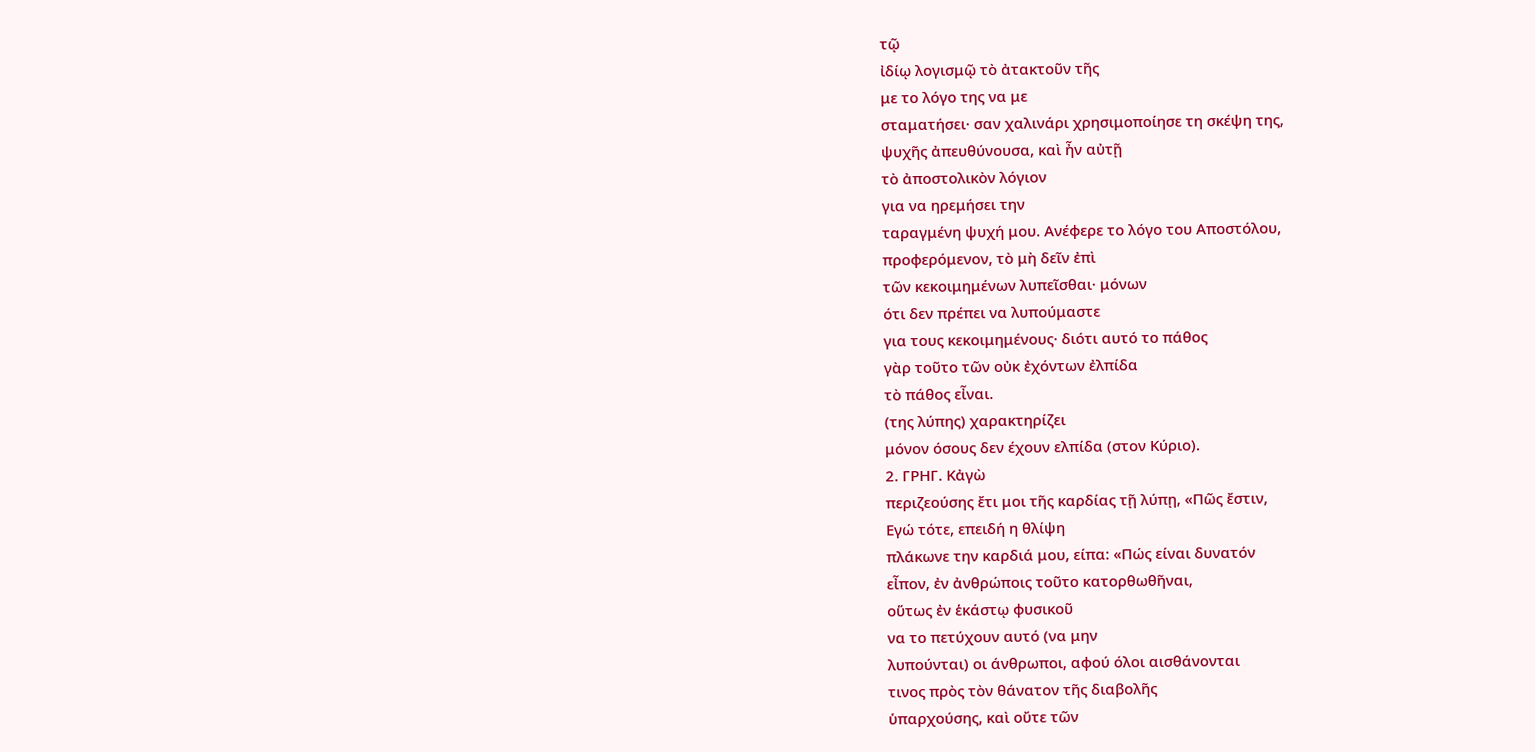τῷ
ἰδίῳ λογισμῷ τὸ ἀτακτοῦν τῆς
με το λόγο της να με
σταματήσει· σαν χαλινάρι χρησιμοποίησε τη σκέψη της,
ψυχῆς ἀπευθύνουσα, καὶ ἦν αὐτῇ
τὸ ἀποστολικὸν λόγιον
για να ηρεμήσει την
ταραγμένη ψυχή μου. Ανέφερε το λόγο του Αποστόλου,
προφερόμενον, τὸ μὴ δεῖν ἐπὶ
τῶν κεκοιμημένων λυπεῖσθαι· μόνων
ότι δεν πρέπει να λυπούμαστε
για τους κεκοιμημένους· διότι αυτό το πάθος
γὰρ τοῦτο τῶν οὐκ ἐχόντων ἐλπίδα
τὸ πάθος εἶναι.
(της λύπης) χαρακτηρίζει
μόνον όσους δεν έχουν ελπίδα (στον Κύριο).
2. ΓΡΗΓ. Κἀγὼ
περιζεούσης ἔτι μοι τῆς καρδίας τῇ λύπῃ, «Πῶς ἔστιν,
Εγώ τότε, επειδή η θλίψη
πλάκωνε την καρδιά μου, είπα: «Πώς είναι δυνατόν
εἶπον, ἐν ἀνθρώποις τοῦτο κατορθωθῆναι,
οὕτως ἐν ἑκάστῳ φυσικοῦ
να το πετύχουν αυτό (να μην
λυπούνται) οι άνθρωποι, αφού όλοι αισθάνονται
τινος πρὸς τὸν θάνατον τῆς διαβολῆς
ὑπαρχούσης, καὶ οὔτε τῶν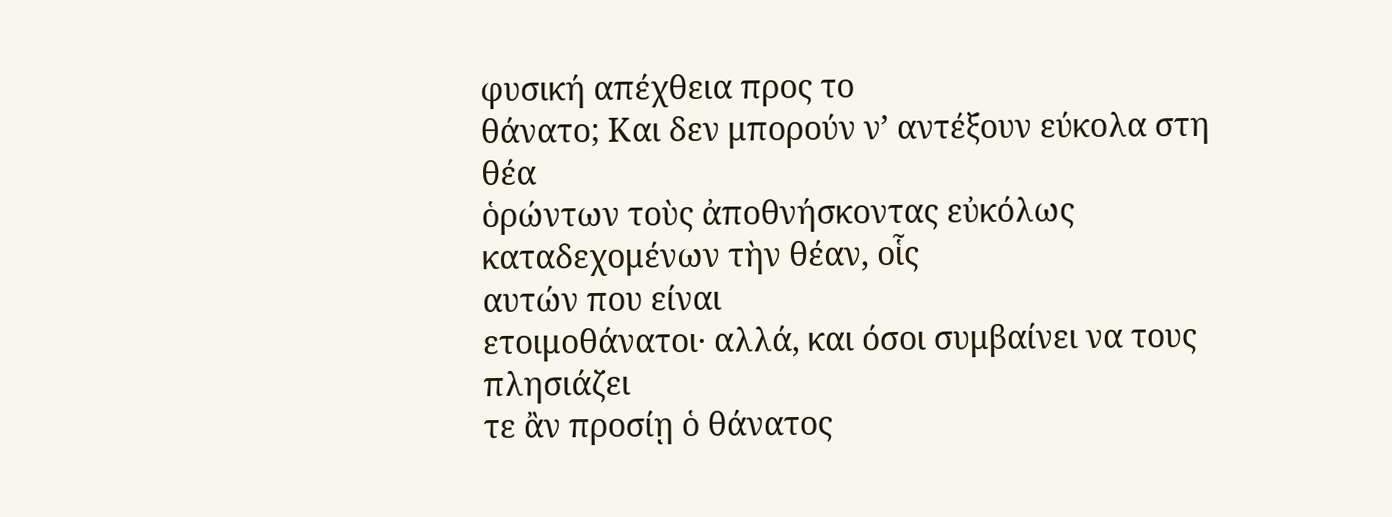φυσική απέχθεια προς το
θάνατο; Και δεν μπορούν ν’ αντέξουν εύκολα στη θέα
ὁρώντων τοὺς ἀποθνήσκοντας εὐκόλως
καταδεχομένων τὴν θέαν, οἷς
αυτών που είναι
ετοιμοθάνατοι· αλλά, και όσοι συμβαίνει να τους πλησιάζει
τε ἂν προσίῃ ὁ θάνατος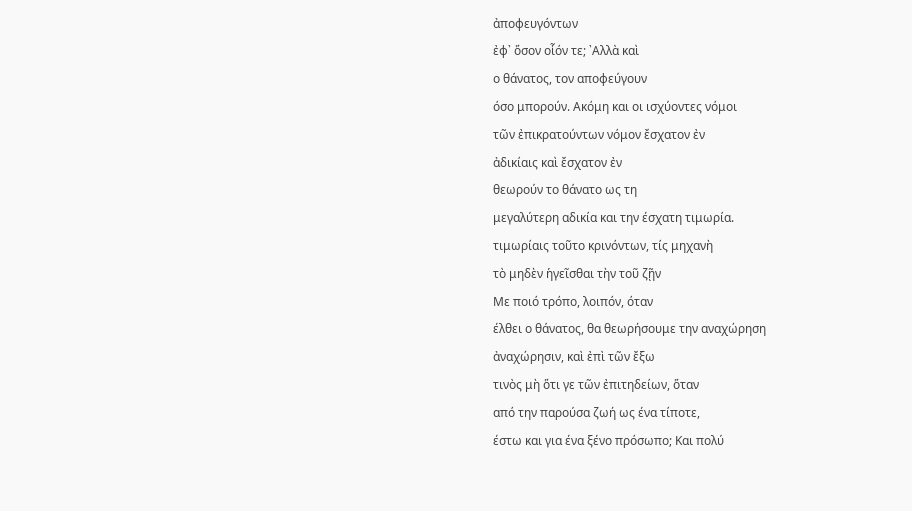ἀποφευγόντων
ἐφ᾿ ὅσον οἷόν τε; ᾿Αλλὰ καὶ
ο θάνατος, τον αποφεύγουν
όσο μπορούν. Ακόμη και οι ισχύοντες νόμοι
τῶν ἐπικρατούντων νόμον ἔσχατον ἐν
ἀδικίαις καὶ ἔσχατον ἐν
θεωρούν το θάνατο ως τη
μεγαλύτερη αδικία και την έσχατη τιμωρία.
τιμωρίαις τοῦτο κρινόντων, τίς μηχανὴ
τὸ μηδὲν ἡγεῖσθαι τὴν τοῦ ζῇν
Με ποιό τρόπο, λοιπόν, όταν
έλθει ο θάνατος, θα θεωρήσουμε την αναχώρηση
ἀναχώρησιν, καὶ ἐπὶ τῶν ἔξω
τινὸς μὴ ὅτι γε τῶν ἐπιτηδείων, ὅταν
από την παρούσα ζωή ως ένα τίποτε,
έστω και για ένα ξένο πρόσωπο; Και πολύ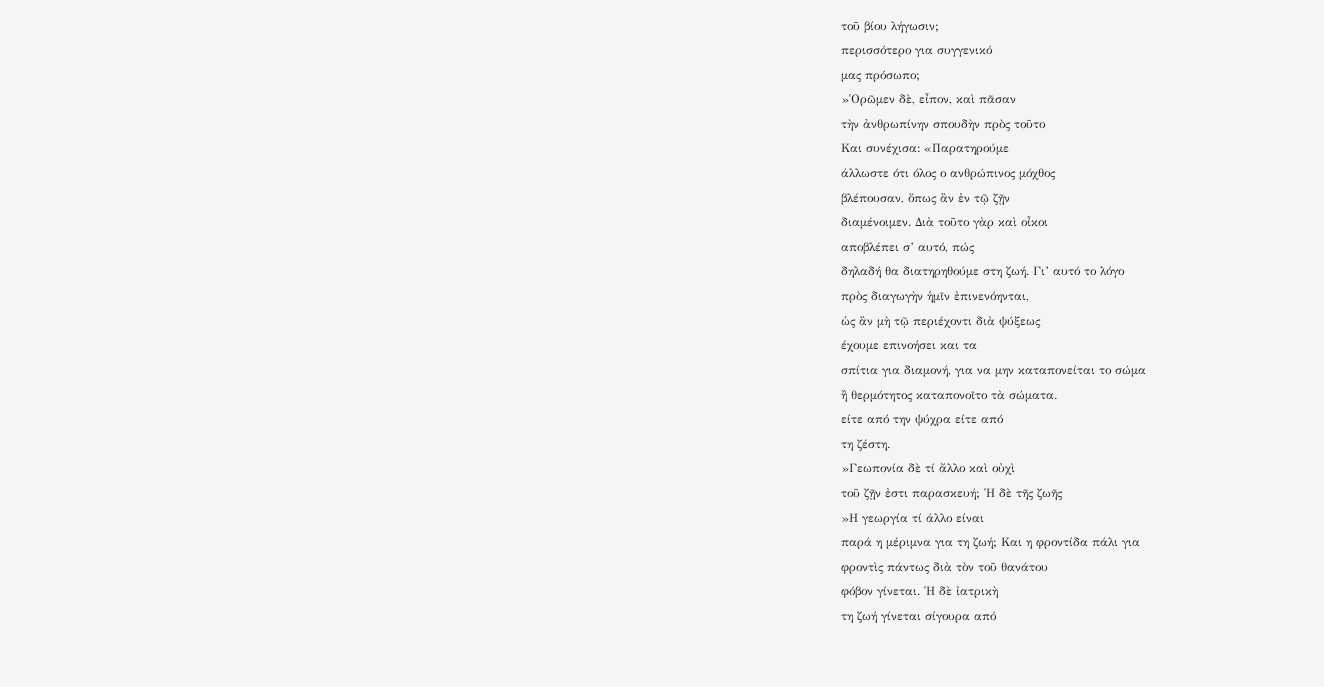τοῦ βίου λήγωσιν;
περισσότερο για συγγενικό
μας πρόσωπο;
»῾Ορῶμεν δὲ, εἶπον, καὶ πᾶσαν
τὴν ἀνθρωπίνην σπουδὴν πρὸς τοῦτο
Και συνέχισα: «Παρατηρούμε
άλλωστε ότι όλος ο ανθρώπινος μόχθος
βλέπουσαν, ὅπως ἂν ἐν τῷ ζῇν
διαμένοιμεν. Διὰ τοῦτο γὰρ καὶ οἶκοι
αποβλέπει σ’ αυτό, πώς
δηλαδή θα διατηρηθούμε στη ζωή. Γι’ αυτό το λόγο
πρὸς διαγωγὴν ἡμῖν ἐπινενόηνται,
ὡς ἂν μὴ τῷ περιέχοντι διὰ ψύξεως
έχουμε επινοήσει και τα
σπίτια για διαμονή, για να μην καταπονείται το σώμα
ἢ θερμότητος καταπονοῖτο τὰ σώματα.
είτε από την ψύχρα είτε από
τη ζέστη.
»Γεωπονία δὲ τί ἄλλο καὶ οὐχὶ
τοῦ ζῇν ἐστι παρασκευή; ῾Η δὲ τῆς ζωῆς
»Η γεωργία τί άλλο είναι
παρά η μέριμνα για τη ζωή; Και η φροντίδα πάλι για
φροντὶς πάντως διὰ τὸν τοῦ θανάτου
φόβον γίνεται. ῾Η δὲ ἰατρικὴ
τη ζωή γίνεται σίγουρα από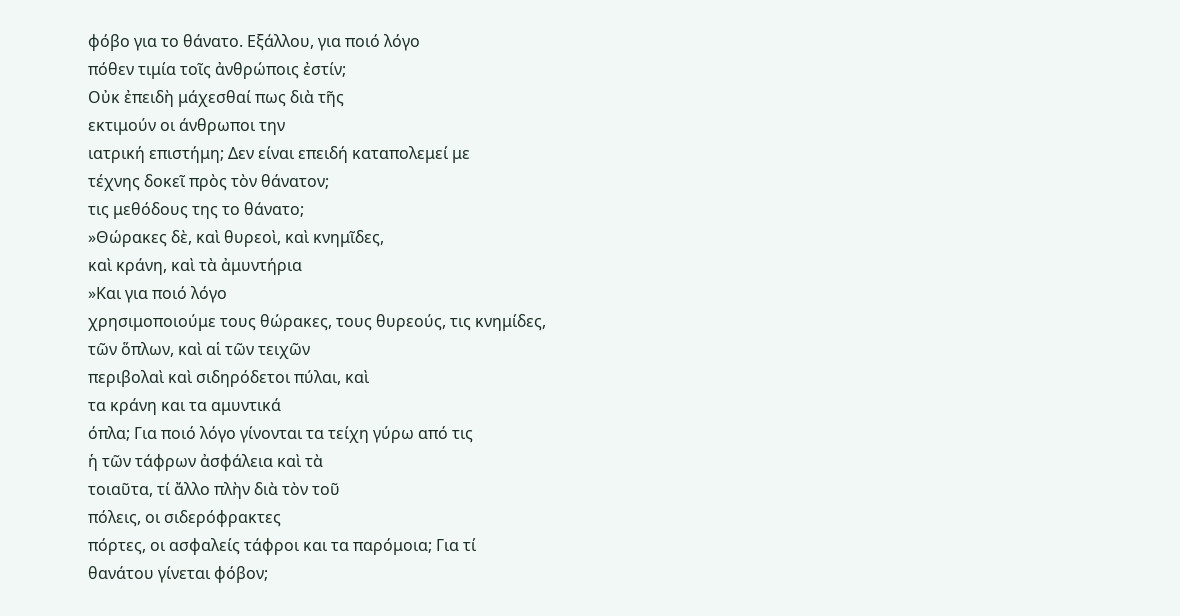φόβο για το θάνατο. Εξάλλου, για ποιό λόγο
πόθεν τιμία τοῖς ἀνθρώποις ἐστίν;
Οὐκ ἐπειδὴ μάχεσθαί πως διὰ τῆς
εκτιμούν οι άνθρωποι την
ιατρική επιστήμη; Δεν είναι επειδή καταπολεμεί με
τέχνης δοκεῖ πρὸς τὸν θάνατον;
τις μεθόδους της το θάνατο;
»Θώρακες δὲ, καὶ θυρεοὶ, καὶ κνημῖδες,
καὶ κράνη, καὶ τὰ ἀμυντήρια
»Και για ποιό λόγο
χρησιμοποιούμε τους θώρακες, τους θυρεούς, τις κνημίδες,
τῶν ὅπλων, καὶ αἱ τῶν τειχῶν
περιβολαὶ καὶ σιδηρόδετοι πύλαι, καὶ
τα κράνη και τα αμυντικά
όπλα; Για ποιό λόγο γίνονται τα τείχη γύρω από τις
ἡ τῶν τάφρων ἀσφάλεια καὶ τὰ
τοιαῦτα, τί ἄλλο πλὴν διὰ τὸν τοῦ
πόλεις, οι σιδερόφρακτες
πόρτες, οι ασφαλείς τάφροι και τα παρόμοια; Για τί
θανάτου γίνεται φόβον;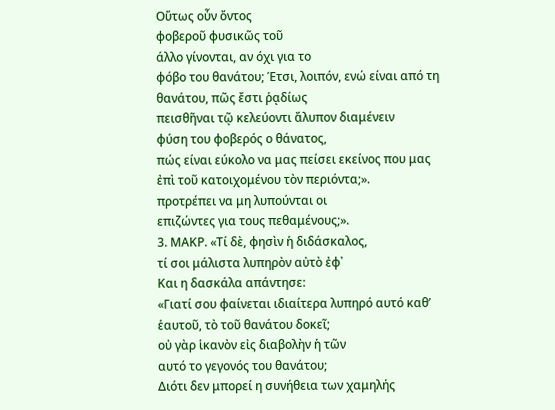Οὕτως οὖν ὄντος
φοβεροῦ φυσικῶς τοῦ
άλλο γίνονται, αν όχι για το
φόβο του θανάτου; Έτσι, λοιπόν, ενώ είναι από τη
θανάτου, πῶς ἔστι ῥᾳδίως
πεισθῆναι τῷ κελεύοντι ἄλυπον διαμένειν
φύση του φοβερός ο θάνατος,
πώς είναι εύκολο να μας πείσει εκείνος που μας
ἐπὶ τοῦ κατοιχομένου τὸν περιόντα;».
προτρέπει να μη λυπούνται οι
επιζώντες για τους πεθαμένους;».
3. ΜΑΚΡ. «Τί δὲ, φησὶν ἡ διδάσκαλος,
τί σοι μάλιστα λυπηρὸν αὐτὸ ἐφ᾿
Και η δασκάλα απάντησε:
«Γιατί σου φαίνεται ιδιαίτερα λυπηρό αυτό καθ’
ἑαυτοῦ, τὸ τοῦ θανάτου δοκεῖ;
οὐ γὰρ ἱκανὸν εἰς διαβολὴν ἡ τῶν
αυτό το γεγονός του θανάτου;
Διότι δεν μπορεί η συνήθεια των χαμηλής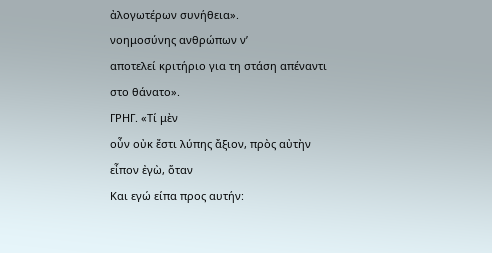ἀλογωτέρων συνήθεια».
νοημοσύνης ανθρώπων ν’
αποτελεί κριτήριο για τη στάση απέναντι στο θάνατο».
ΓΡΗΓ. «Τί μὲν
οὖν οὐκ ἔστι λύπης ἄξιον, πρὸς αὐτὴν
εἶπον ἐγὼ, ὅταν
Και εγώ είπα προς αυτήν: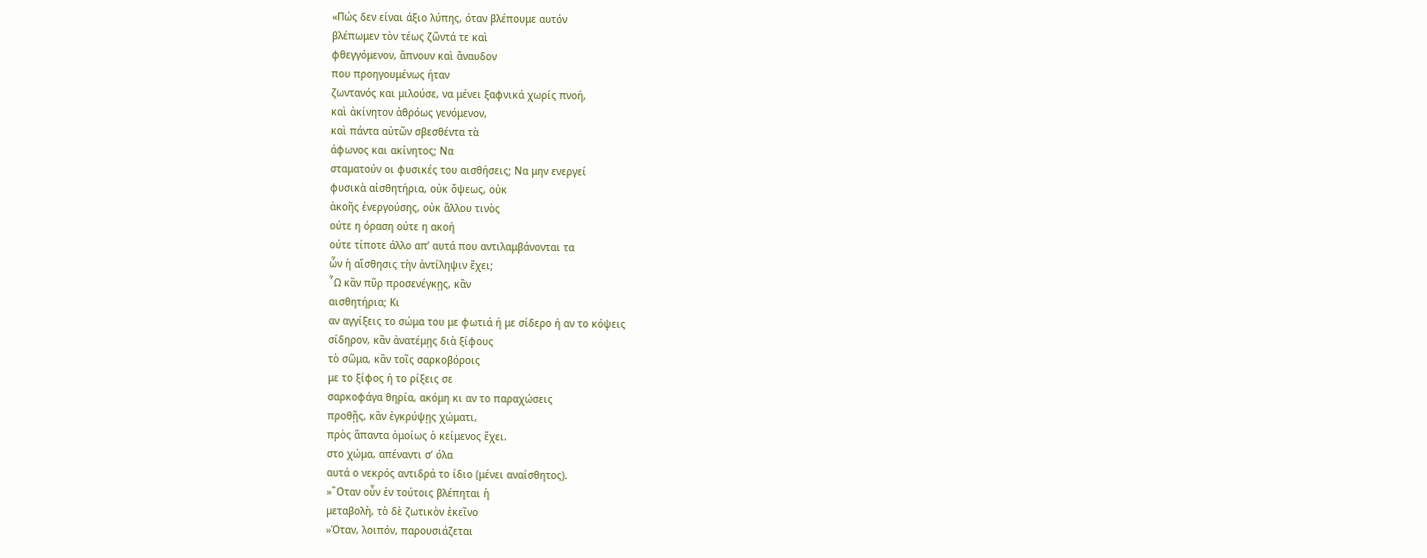«Πώς δεν είναι άξιο λύπης, όταν βλέπουμε αυτόν
βλέπωμεν τὸν τέως ζῶντά τε καὶ
φθεγγόμενον, ἄπνουν καὶ ἄναυδον
που προηγουμένως ήταν
ζωντανός και μιλούσε, να μένει ξαφνικά χωρίς πνοή,
καὶ ἀκίνητον ἀθρόως γενόμενον,
καὶ πάντα αὐτῶν σβεσθέντα τὰ
άφωνος και ακίνητος; Να
σταματούν οι φυσικές του αισθήσεις; Να μην ενεργεί
φυσικὰ αἰσθητήρια, οὐκ ὄψεως, οὐκ
ἀκοῆς ἐνεργούσης, οὐκ ἄλλου τινὸς
ούτε η όραση ούτε η ακοή
ούτε τίποτε άλλο απ’ αυτά που αντιλαμβάνονται τα
ὧν ἡ αἴσθησις τὴν ἀντίληψιν ἔχει;
῟Ω κἂν πῦρ προσενέγκῃς, κἂν
αισθητήρια; Κι
αν αγγίξεις το σώμα του με φωτιά ή με σίδερο ή αν το κόψεις
σίδηρον, κἂν ἀνατέμῃς διὰ ξίφους
τὸ σῶμα, κἂν τοῖς σαρκοβόροις
με το ξίφος ή το ρίξεις σε
σαρκοφάγα θηρία, ακόμη κι αν το παραχώσεις
προθῇς, κἂν ἐγκρύψῃς χώματι,
πρὸς ἅπαντα ὁμοίως ὁ κείμενος ἔχει.
στο χώμα, απέναντι σ’ όλα
αυτά ο νεκρός αντιδρά το ίδιο (μένει αναίσθητος).
»῞Οταν οὖν ἐν τούτοις βλέπηται ἡ
μεταβολὴ, τὸ δὲ ζωτικὸν ἐκεῖνο
»Όταν, λοιπόν, παρουσιάζεται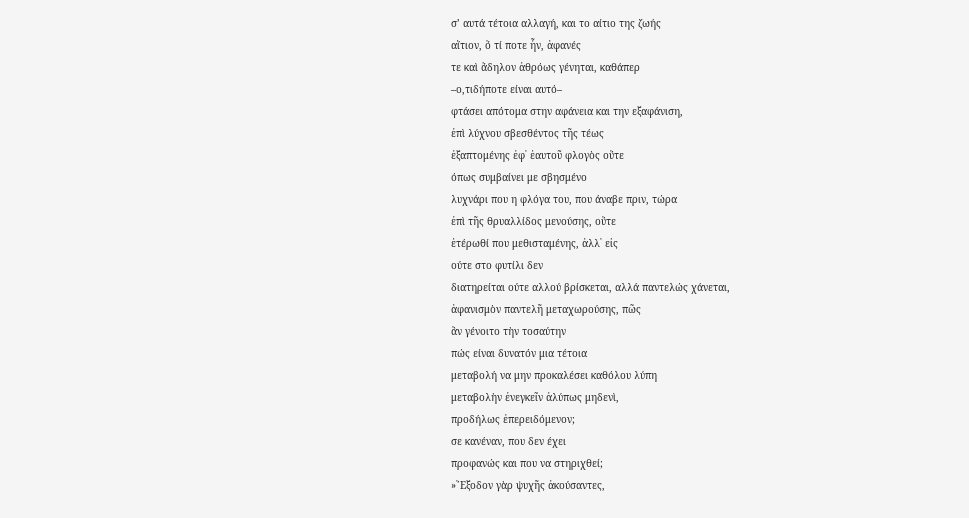σ’ αυτά τέτοια αλλαγή, και το αίτιο της ζωής
αἴτιον, ὅ τί ποτε ἦν, ἀφανές
τε καὶ ἄδηλον ἀθρόως γένηται, καθάπερ
–ο,τιδήποτε είναι αυτό–
φτάσει απότομα στην αφάνεια και την εξαφάνιση,
ἐπὶ λύχνου σβεσθέντος τῆς τέως
ἐξαπτομένης ἐφ᾿ ἑαυτοῦ φλογὸς οὔτε
όπως συμβαίνει με σβησμένο
λυχνάρι που η φλόγα του, που άναβε πριν, τώρα
ἐπὶ τῆς θρυαλλίδος μενούσης, οὔτε
ἑτέρωθί που μεθισταμένης, ἀλλ᾿ εἰς
ούτε στο φυτίλι δεν
διατηρείται ούτε αλλού βρίσκεται, αλλά παντελώς χάνεται,
ἀφανισμὸν παντελῆ μεταχωρούσης, πῶς
ἂν γένοιτο τὴν τοσαύτην
πώς είναι δυνατόν μια τέτοια
μεταβολή να μην προκαλέσει καθόλου λύπη
μεταβολὴν ἐνεγκεῖν ἀλύπως μηδενὶ,
προδήλως ἐπερειδόμενον;
σε κανέναν, που δεν έχει
προφανώς και που να στηριχθεί;
»῎Εξοδον γὰρ ψυχῆς ἀκούσαντες,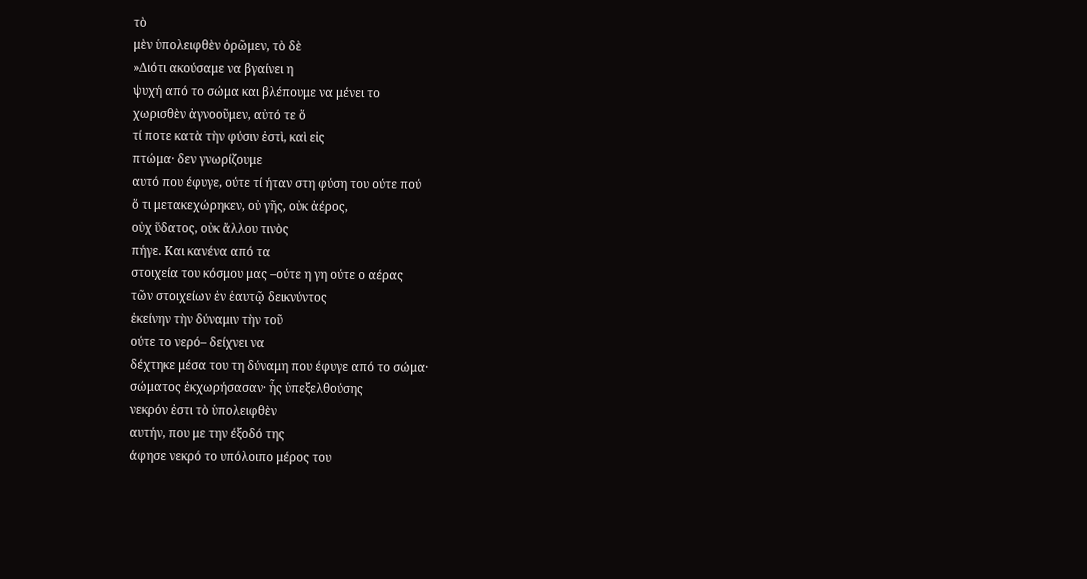τὸ
μὲν ὑπολειφθὲν ὁρῶμεν, τὸ δὲ
»Διότι ακούσαμε να βγαίνει η
ψυχή από το σώμα και βλέπουμε να μένει το
χωρισθὲν ἀγνοοῦμεν, αὐτό τε ὅ
τί ποτε κατὰ τὴν φύσιν ἐστὶ, καὶ εἰς
πτώμα· δεν γνωρίζουμε
αυτό που έφυγε, ούτε τί ήταν στη φύση του ούτε πού
ὅ τι μετακεχώρηκεν, οὐ γῆς, οὐκ ἀέρος,
οὐχ ὕδατος, οὐκ ἄλλου τινὸς
πήγε. Και κανένα από τα
στοιχεία του κόσμου μας –ούτε η γη ούτε ο αέρας
τῶν στοιχείων ἐν ἑαυτῷ δεικνύντος
ἐκείνην τὴν δύναμιν τὴν τοῦ
ούτε το νερό– δείχνει να
δέχτηκε μέσα του τη δύναμη που έφυγε από το σώμα·
σώματος ἐκχωρήσασαν· ἧς ὑπεξελθούσης
νεκρόν ἐστι τὸ ὑπολειφθὲν
αυτήν, που με την έξοδό της
άφησε νεκρό το υπόλοιπο μέρος του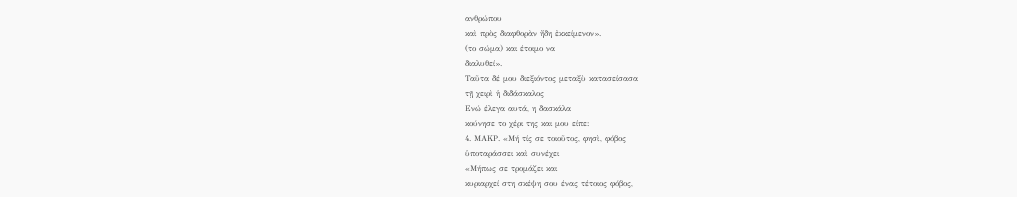ανθρώπου
καὶ πρὸς διαφθορὰν ἤδη ἐκκείμενον».
(το σώμα) και έτοιμο να
διαλυθεί».
Ταῦτα δέ μου διεξιόντος μεταξὺ κατασείσασα
τῇ χειρὶ ἡ διδάσκαλος
Ενώ έλεγα αυτά, η δασκάλα
κούνησε το χέρι της και μου είπε:
4. ΜΑΚΡ. «Μή τίς σε τοιοῦτος, φησὶ, φόβος
ὑποταράσσει καὶ συνέχει
«Μήπως σε τρομάζει και
κυριαρχεί στη σκέψη σου ένας τέτοιος φόβος,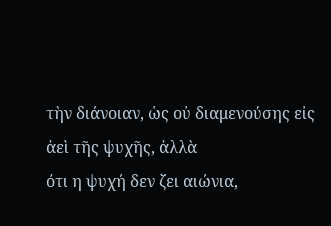τὴν διάνοιαν, ὡς οὐ διαμενούσης εἰς
ἀεὶ τῆς ψυχῆς, ἀλλὰ
ότι η ψυχή δεν ζει αιώνια,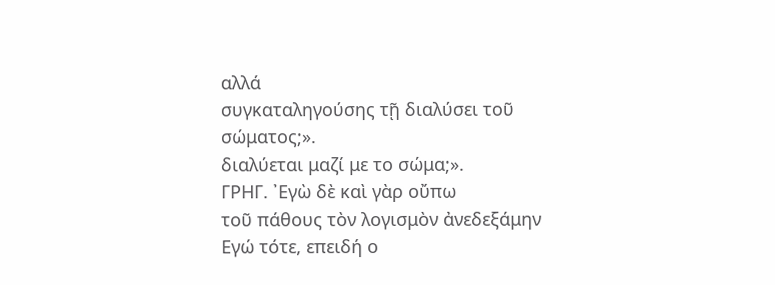αλλά
συγκαταληγούσης τῇ διαλύσει τοῦ σώματος;».
διαλύεται μαζί με το σώμα;».
ΓΡΗΓ. ᾿Εγὼ δὲ καὶ γὰρ οὔπω
τοῦ πάθους τὸν λογισμὸν ἀνεδεξάμην
Εγώ τότε, επειδή ο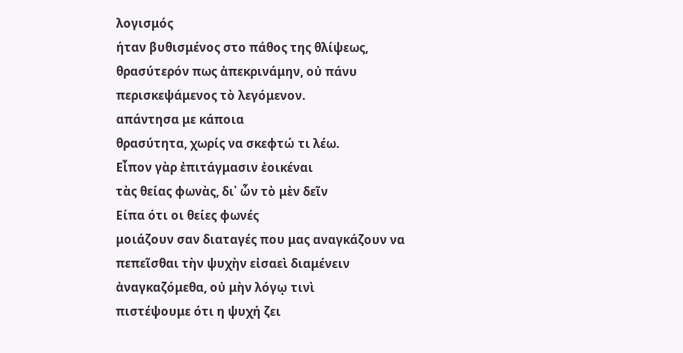λογισμός
ήταν βυθισμένος στο πάθος της θλίψεως,
θρασύτερόν πως ἀπεκρινάμην, οὐ πάνυ
περισκεψάμενος τὸ λεγόμενον.
απάντησα με κάποια
θρασύτητα, χωρίς να σκεφτώ τι λέω.
Εἶπον γὰρ ἐπιτάγμασιν ἐοικέναι
τὰς θείας φωνὰς, δι᾿ ὧν τὸ μὲν δεῖν
Είπα ότι οι θείες φωνές
μοιάζουν σαν διαταγές που μας αναγκάζουν να
πεπεῖσθαι τὴν ψυχὴν εἰσαεὶ διαμένειν
ἀναγκαζόμεθα, οὐ μὴν λόγῳ τινὶ
πιστέψουμε ότι η ψυχή ζει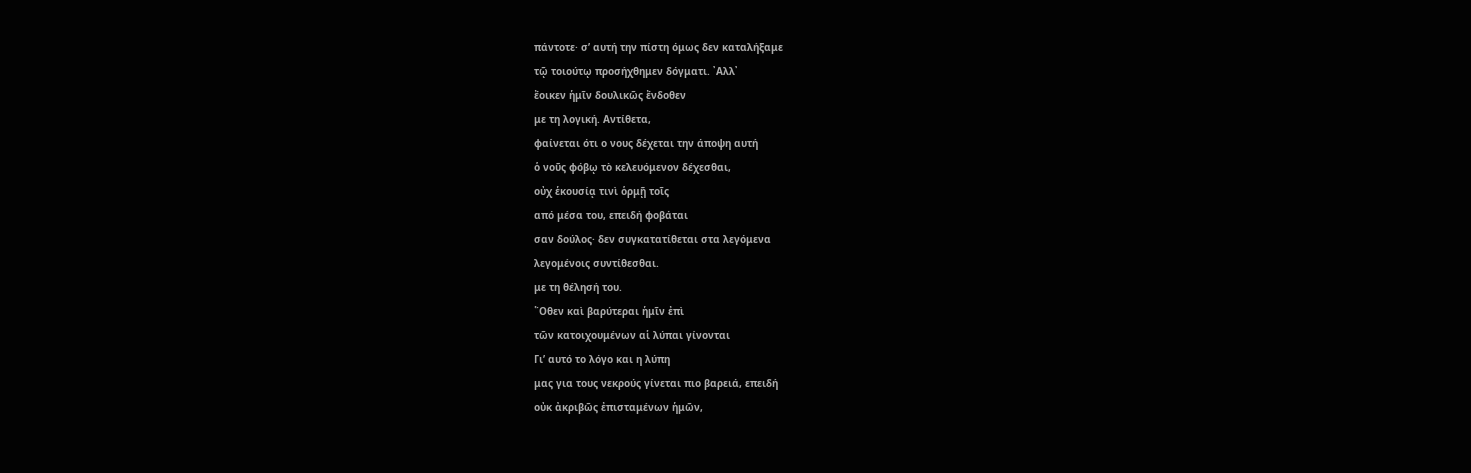πάντοτε· σ’ αυτή την πίστη όμως δεν καταλήξαμε
τῷ τοιούτῳ προσήχθημεν δόγματι. ᾿Αλλ᾿
ἔοικεν ἡμῖν δουλικῶς ἔνδοθεν
με τη λογική. Αντίθετα,
φαίνεται ότι ο νους δέχεται την άποψη αυτή
ὁ νοῦς φόβῳ τὸ κελευόμενον δέχεσθαι,
οὐχ ἑκουσίᾳ τινὶ ὁρμῇ τοῖς
από μέσα του, επειδή φοβάται
σαν δούλος· δεν συγκατατίθεται στα λεγόμενα
λεγομένοις συντίθεσθαι.
με τη θέλησή του.
῞Οθεν καὶ βαρύτεραι ἡμῖν ἐπὶ
τῶν κατοιχουμένων αἱ λύπαι γίνονται
Γι’ αυτό το λόγο και η λύπη
μας για τους νεκρούς γίνεται πιο βαρειά, επειδή
οὐκ ἀκριβῶς ἐπισταμένων ἡμῶν,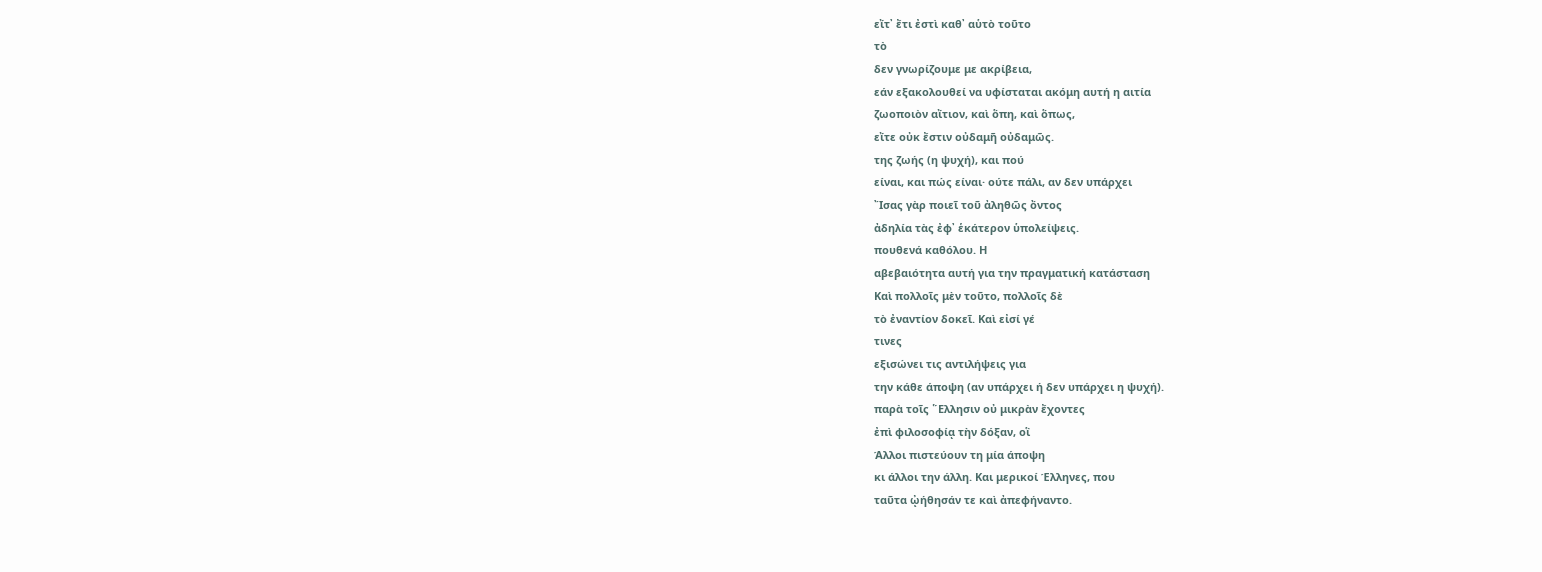εἴτ᾿ ἔτι ἐστὶ καθ᾿ αὑτὸ τοῦτο
τὸ
δεν γνωρίζουμε με ακρίβεια,
εάν εξακολουθεί να υφίσταται ακόμη αυτή η αιτία
ζωοποιὸν αἴτιον, καὶ ὅπη, καὶ ὅπως,
εἴτε οὐκ ἔστιν οὐδαμῆ οὐδαμῶς.
της ζωής (η ψυχή), και πού
είναι, και πώς είναι· ούτε πάλι, αν δεν υπάρχει
῎Ισας γὰρ ποιεῖ τοῦ ἀληθῶς ὄντος
ἀδηλία τὰς ἐφ᾿ ἑκάτερον ὑπολείψεις.
πουθενά καθόλου. Η
αβεβαιότητα αυτή για την πραγματική κατάσταση
Καὶ πολλοῖς μὲν τοῦτο, πολλοῖς δὲ
τὸ ἐναντίον δοκεῖ. Καὶ εἰσί γέ
τινες
εξισώνει τις αντιλήψεις για
την κάθε άποψη (αν υπάρχει ή δεν υπάρχει η ψυχή).
παρὰ τοῖς ῞Ελλησιν οὐ μικρὰν ἔχοντες
ἐπὶ φιλοσοφίᾳ τὴν δόξαν, οἳ
Άλλοι πιστεύουν τη μία άποψη
κι άλλοι την άλλη. Και μερικοί Έλληνες, που
ταῦτα ᾠήθησάν τε καὶ ἀπεφήναντο.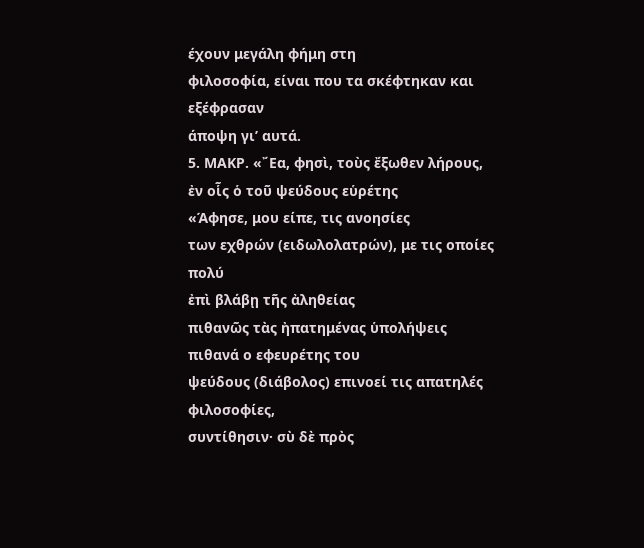έχουν μεγάλη φήμη στη
φιλοσοφία, είναι που τα σκέφτηκαν και εξέφρασαν
άποψη γι’ αυτά.
5. ΜΑΚΡ. «῎Εα, φησὶ, τοὺς ἔξωθεν λήρους,
ἐν οἷς ὁ τοῦ ψεύδους εὑρέτης
«Άφησε, μου είπε, τις ανοησίες
των εχθρών (ειδωλολατρών), με τις οποίες πολύ
ἐπὶ βλάβῃ τῆς ἀληθείας
πιθανῶς τὰς ἠπατημένας ὑπολήψεις
πιθανά ο εφευρέτης του
ψεύδους (διάβολος) επινοεί τις απατηλές φιλοσοφίες,
συντίθησιν· σὺ δὲ πρὸς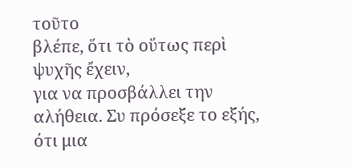τοῦτο
βλέπε, ὅτι τὸ οὕτως περὶ ψυχῆς ἔχειν,
για να προσβάλλει την
αλήθεια. Συ πρόσεξε το εξής, ότι μια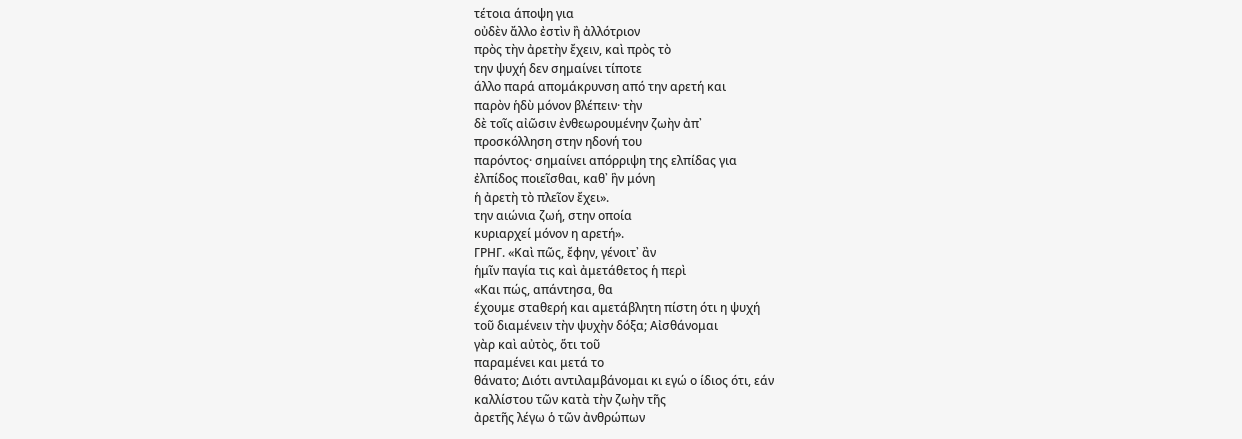τέτοια άποψη για
οὐδὲν ἄλλο ἐστὶν ἢ ἀλλότριον
πρὸς τὴν ἀρετὴν ἔχειν, καὶ πρὸς τὸ
την ψυχή δεν σημαίνει τίποτε
άλλο παρά απομάκρυνση από την αρετή και
παρὸν ἡδὺ μόνον βλέπειν· τὴν
δὲ τοῖς αἰῶσιν ἐνθεωρουμένην ζωὴν ἀπ᾿
προσκόλληση στην ηδονή του
παρόντος· σημαίνει απόρριψη της ελπίδας για
ἐλπίδος ποιεῖσθαι, καθ᾿ ἣν μόνη
ἡ ἀρετὴ τὸ πλεῖον ἔχει».
την αιώνια ζωή, στην οποία
κυριαρχεί μόνον η αρετή».
ΓΡΗΓ. «Καὶ πῶς, ἔφην, γένοιτ᾿ ἂν
ἡμῖν παγία τις καὶ ἀμετάθετος ἡ περὶ
«Και πώς, απάντησα, θα
έχουμε σταθερή και αμετάβλητη πίστη ότι η ψυχή
τοῦ διαμένειν τὴν ψυχὴν δόξα; Αἰσθάνομαι
γὰρ καὶ αὐτὸς, ὅτι τοῦ
παραμένει και μετά το
θάνατο; Διότι αντιλαμβάνομαι κι εγώ ο ίδιος ότι, εάν
καλλίστου τῶν κατὰ τὴν ζωὴν τῆς
ἀρετῆς λέγω ὁ τῶν ἀνθρώπων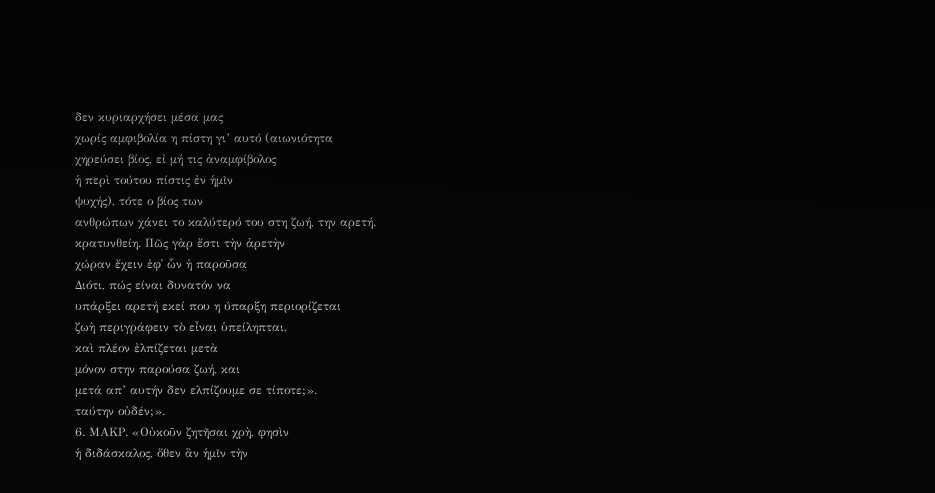δεν κυριαρχήσει μέσα μας
χωρίς αμφιβολία η πίστη γι’ αυτό (αιωνιότητα
χηρεύσει βίος, εἰ μή τις ἀναμφίβολος
ἡ περὶ τούτου πίστις ἐν ἡμῖν
ψυχής), τότε ο βίος των
ανθρώπων χάνει το καλύτερό του στη ζωή, την αρετή.
κρατυνθείη. Πῶς γὰρ ἔστι τὴν ἀρετὴν
χώραν ἔχειν ἐφ᾿ ὧν ἡ παροῦσα
Διότι, πώς είναι δυνατόν να
υπάρξει αρετή εκεί που η ύπαρξη περιορίζεται
ζωὴ περιγράφειν τὸ εἶναι ὑπείληπται,
καὶ πλέον ἐλπίζεται μετὰ
μόνον στην παρούσα ζωή, και
μετά απ’ αυτήν δεν ελπίζουμε σε τίποτε;».
ταύτην οὐδέν;».
6. ΜΑΚΡ. «Οὐκοῦν ζητῆσαι χρὴ, φησὶν
ἡ διδάσκαλος, ὅθεν ἂν ἡμῖν τὴν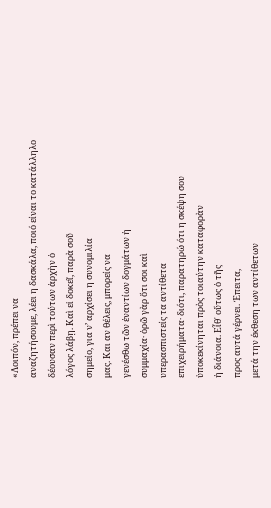«Λοιπόν, πρέπει να
αναζητήσουμε, λέει η δασκάλα, ποιό είναι το κατάλληλο
δέουσαν περὶ τούτων ἀρχὴν ὁ
λόγος λάβῃ. Καὶ εἰ δοκεῖ, παρὰ σοῦ
σημείο, για ν’ αρχίσει η συνομιλία
μας. Και αν θέλεις, μπορείς να
γενέσθω τῶν ἐναντίων δογμάτων ἡ
συμμαχία· ὁρῶ γὰρ ὅτι σοι καὶ
υπερασπιστείς τα αντίθετα
επιχειρήματα· διότι, παρατηρώ ότι η σκέψη σου
ὑποκεκίνηται πρὸς τοιαύτην καταφορὰν
ἡ διάνοια. Εἶθ᾿ οὕτως ὁ τῆς
προς αυτά γέρνει. Έπειτα,
μετά την έκθεση των αντίθετων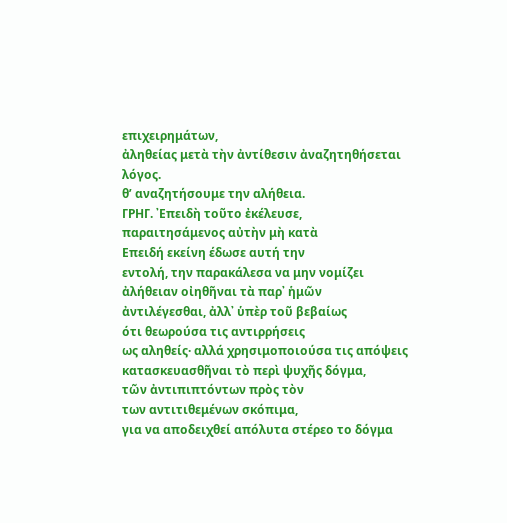επιχειρημάτων,
ἀληθείας μετὰ τὴν ἀντίθεσιν ἀναζητηθήσεται
λόγος.
θ’ αναζητήσουμε την αλήθεια.
ΓΡΗΓ. ᾿Επειδὴ τοῦτο ἐκέλευσε,
παραιτησάμενος αὐτὴν μὴ κατὰ
Επειδή εκείνη έδωσε αυτή την
εντολή, την παρακάλεσα να μην νομίζει
ἀλήθειαν οἰηθῆναι τὰ παρ᾿ ἡμῶν
ἀντιλέγεσθαι, ἀλλ᾿ ὑπὲρ τοῦ βεβαίως
ότι θεωρούσα τις αντιρρήσεις
ως αληθείς· αλλά χρησιμοποιούσα τις απόψεις
κατασκευασθῆναι τὸ περὶ ψυχῆς δόγμα,
τῶν ἀντιπιπτόντων πρὸς τὸν
των αντιτιθεμένων σκόπιμα,
για να αποδειχθεί απόλυτα στέρεο το δόγμα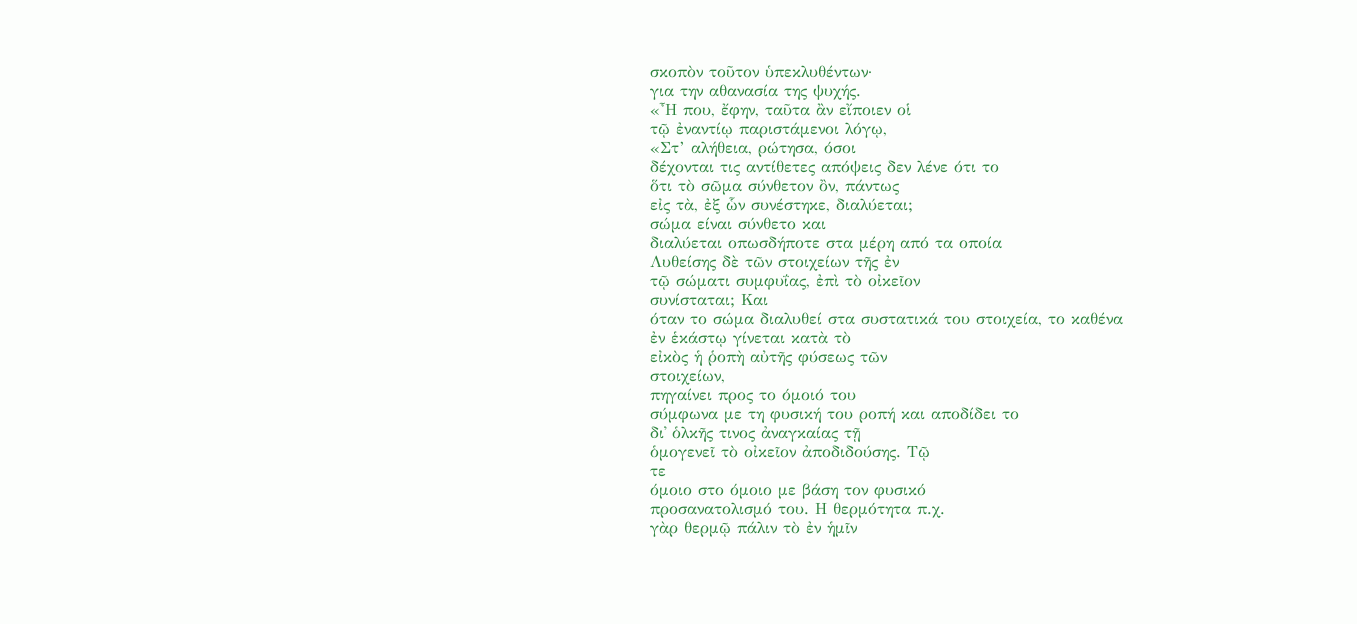σκοπὸν τοῦτον ὑπεκλυθέντων·
για την αθανασία της ψυχής.
«῏Η που, ἔφην, ταῦτα ἂν εἴποιεν οἱ
τῷ ἐναντίῳ παριστάμενοι λόγῳ,
«Στ’ αλήθεια, ρώτησα, όσοι
δέχονται τις αντίθετες απόψεις δεν λένε ότι το
ὅτι τὸ σῶμα σύνθετον ὂν, πάντως
εἰς τὰ, ἐξ ὧν συνέστηκε, διαλύεται;
σώμα είναι σύνθετο και
διαλύεται οπωσδήποτε στα μέρη από τα οποία
Λυθείσης δὲ τῶν στοιχείων τῆς ἐν
τῷ σώματι συμφυΐας, ἐπὶ τὸ οἰκεῖον
συνίσταται; Και
όταν το σώμα διαλυθεί στα συστατικά του στοιχεία, το καθένα
ἐν ἑκάστῳ γίνεται κατὰ τὸ
εἰκὸς ἡ ῥοπὴ αὐτῆς φύσεως τῶν
στοιχείων,
πηγαίνει προς το όμοιό του
σύμφωνα με τη φυσική του ροπή και αποδίδει το
δι᾿ ὁλκῆς τινος ἀναγκαίας τῇ
ὁμογενεῖ τὸ οἰκεῖον ἀποδιδούσης. Τῷ
τε
όμοιο στο όμοιο με βάση τον φυσικό
προσανατολισμό του. Η θερμότητα π.χ.
γὰρ θερμῷ πάλιν τὸ ἐν ἡμῖν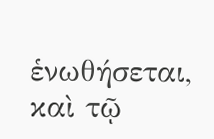ἑνωθήσεται, καὶ τῷ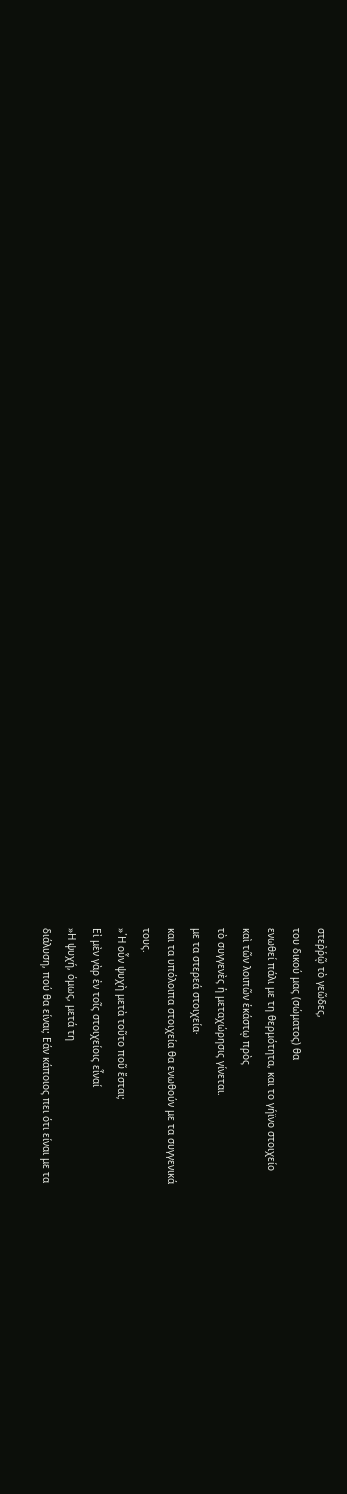στεῤῥῷ τὸ γεῶδες,
του δικού μας (σώματος) θα
ενωθεί πάλι με τη θερμότητα, και το γήϊνο στοιχείο
καὶ τῶν λοιπῶν ἑκάστῳ πρὸς
τὸ συγγενὲς ἡ μεταχώρησις γίνεται.
με τα στερεά στοιχεία·
και τα υπόλοιπα στοιχεία θα ενωθούν με τα συγγενικά
τους.
»῾Η οὖν ψυχὴ μετὰ τοῦτο ποῦ ἔσται;
Εἰ μὲν γὰρ ἐν τοῖς στοιχείοις εἶναί
»Η ψυχή, όμως, μετά τη
διάλυση, πού θα είναι; Εάν κάποιος πει ότι είναι με τα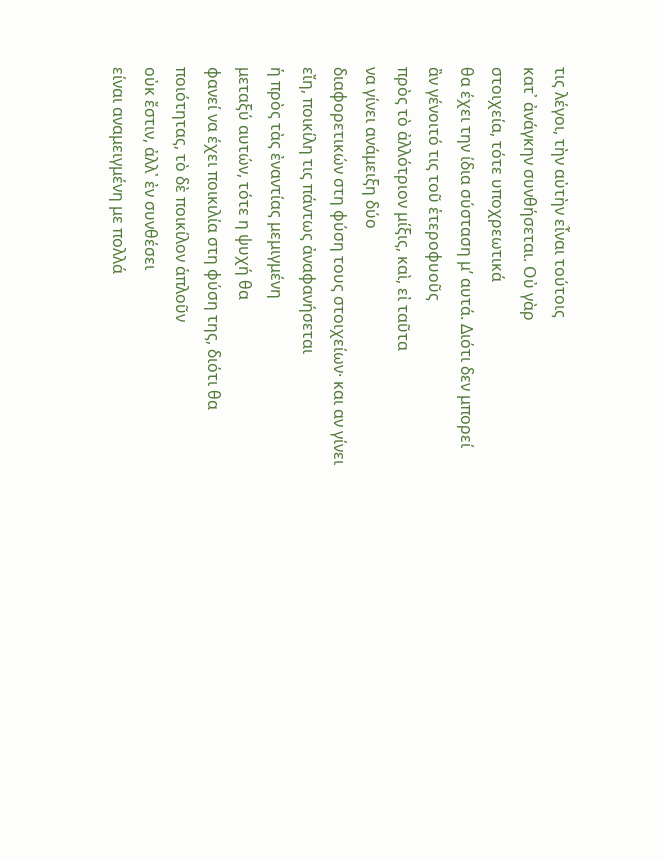τις λέγοι, τὴν αὐτὴν εἶναι τούτοις
κατ᾿ ἀνάγκην συνθήσεται. Οὐ γὰρ
στοιχεία, τότε υποχρεωτικά
θα έχει την ίδια σύσταση μ’ αυτά. Διότι δεν μπορεί
ἂν γένοιτό τις τοῦ ἑτεροφυοῦς
πρὸς τὸ ἀλλότριον μίξις, καὶ, εἰ ταῦτα
να γίνει ανάμειξη δύο
διαφορετικών στη φύση τους στοιχείων· και αν γίνει
εἴη, ποικίλη τις πάντως ἀναφανήσεται
ἡ πρὸς τὰς ἐναντίας μεμιγμένη
μεταξύ αυτών, τότε η ψυχή θα
φανεί να έχει ποικιλία στη φύση της, διότι θα
ποιότητας, τὸ δὲ ποικίλον ἁπλοῦν
οὐκ ἔστιν, ἀλλ᾿ ἐν συνθέσει
είναι αναμειγμένη με πολλά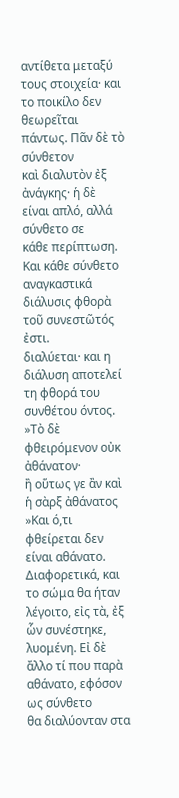αντίθετα μεταξύ τους στοιχεία· και το ποικίλο δεν
θεωρεῖται πάντως. Πᾶν δὲ τὸ σύνθετον
καὶ διαλυτὸν ἐξ ἀνάγκης· ἡ δὲ
είναι απλό, αλλά σύνθετο σε
κάθε περίπτωση. Και κάθε σύνθετο αναγκαστικά
διάλυσις φθορὰ τοῦ συνεστῶτός ἐστι.
διαλύεται· και η
διάλυση αποτελεί τη φθορά του συνθέτου όντος.
»Τὸ δὲ φθειρόμενον οὐκ ἀθάνατον·
ἢ οὕτως γε ἂν καὶ ἡ σὰρξ ἀθάνατος
»Και ό,τι φθείρεται δεν
είναι αθάνατο. Διαφορετικά, και το σώμα θα ήταν
λέγοιτο, εἰς τὰ, ἐξ ὧν συνέστηκε,
λυομένη. Εἰ δὲ ἄλλο τί που παρὰ
αθάνατο, εφόσον ως σύνθετο
θα διαλύονταν στα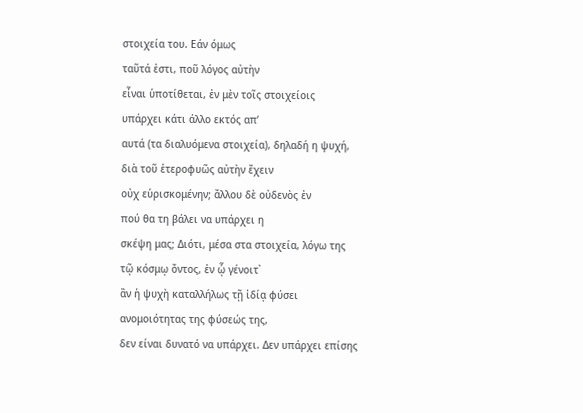στοιχεία του. Εάν όμως
ταῦτά ἐστι, ποῦ λόγος αὐτὴν
εἶναι ὑποτίθεται, ἐν μὲν τοῖς στοιχείοις
υπάρχει κάτι άλλο εκτός απ’
αυτά (τα διαλυόμενα στοιχεία), δηλαδή η ψυχή,
διὰ τοῦ ἑτεροφυῶς αὐτὴν ἔχειν
οὐχ εὑρισκομένην; ἄλλου δὲ οὐδενὸς ἐν
πού θα τη βάλει να υπάρχει η
σκέψη μας; Διότι, μέσα στα στοιχεία, λόγω της
τῷ κόσμῳ ὄντος, ἐν ᾧ γένοιτ᾿
ἂν ἡ ψυχὴ καταλλήλως τῇ ἰδίᾳ φύσει
ανομοιότητας της φύσεώς της,
δεν είναι δυνατό να υπάρχει. Δεν υπάρχει επίσης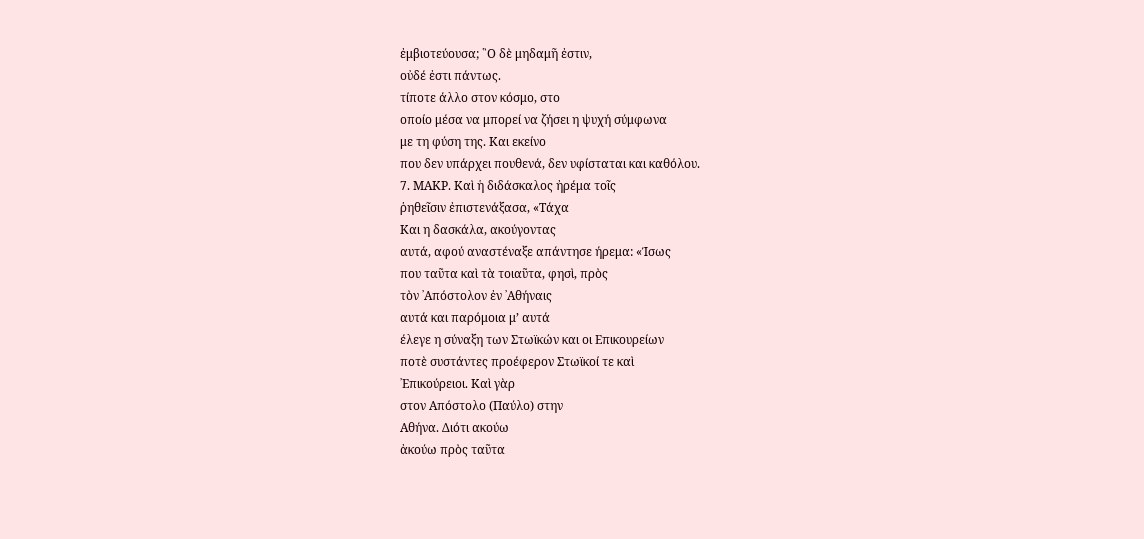ἐμβιοτεύουσα; ῝Ο δὲ μηδαμῆ ἐστιν,
οὐδέ ἐστι πάντως.
τίποτε άλλο στον κόσμο, στο
οποίο μέσα να μπορεί να ζήσει η ψυχή σύμφωνα
με τη φύση της. Και εκείνο
που δεν υπάρχει πουθενά, δεν υφίσταται και καθόλου.
7. ΜΑΚΡ. Καὶ ἡ διδάσκαλος ἠρέμα τοῖς
ῥηθεῖσιν ἐπιστενάξασα, «Τάχα
Και η δασκάλα, ακούγοντας
αυτά, αφού αναστέναξε απάντησε ήρεμα: «Ίσως
που ταῦτα καὶ τὰ τοιαῦτα, φησὶ, πρὸς
τὸν ᾿Απόστολον ἐν ᾿Αθήναις
αυτά και παρόμοια μ’ αυτά
έλεγε η σύναξη των Στωϊκών και οι Επικουρείων
ποτὲ συστάντες προέφερον Στωϊκοί τε καὶ
᾿Επικούρειοι. Καὶ γὰρ
στον Απόστολο (Παύλο) στην
Αθήνα. Διότι ακούω
ἀκούω πρὸς ταῦτα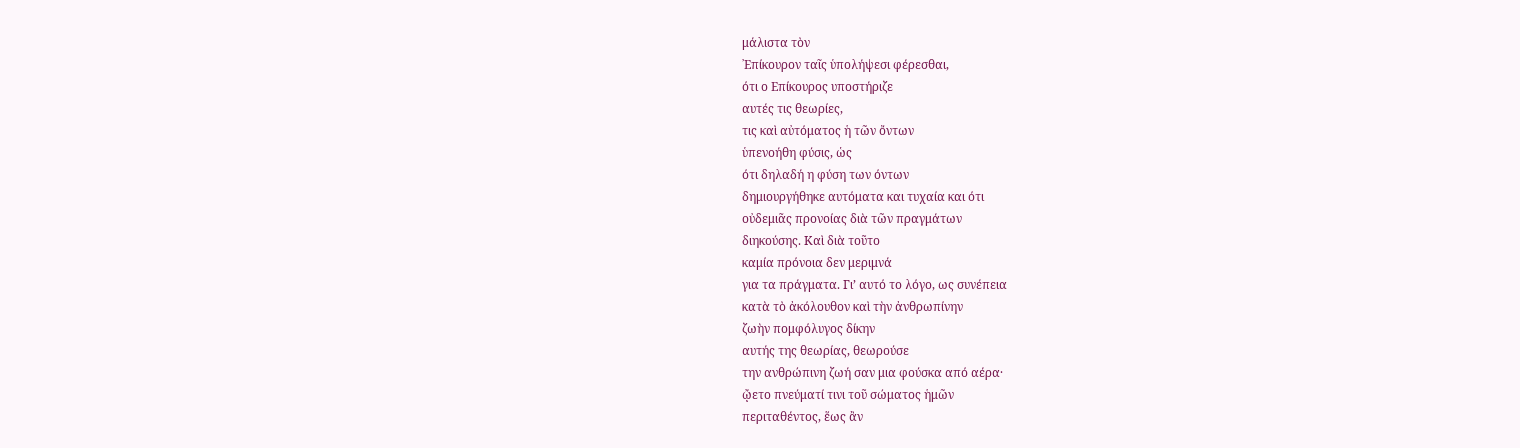μάλιστα τὸν
᾿Επίκουρον ταῖς ὑπολήψεσι φέρεσθαι,
ότι ο Επίκουρος υποστήριζε
αυτές τις θεωρίες,
τις καὶ αὐτόματος ἡ τῶν ὄντων
ὑπενοήθη φύσις, ὡς
ότι δηλαδή η φύση των όντων
δημιουργήθηκε αυτόματα και τυχαία και ότι
οὐδεμιᾶς προνοίας διὰ τῶν πραγμάτων
διηκούσης. Καὶ διὰ τοῦτο
καμία πρόνοια δεν μεριμνά
για τα πράγματα. Γι’ αυτό το λόγο, ως συνέπεια
κατὰ τὸ ἀκόλουθον καὶ τὴν ἀνθρωπίνην
ζωὴν πομφόλυγος δίκην
αυτής της θεωρίας, θεωρούσε
την ανθρώπινη ζωή σαν μια φούσκα από αέρα·
ᾤετο πνεύματί τινι τοῦ σώματος ἡμῶν
περιταθέντος, ἕως ἂν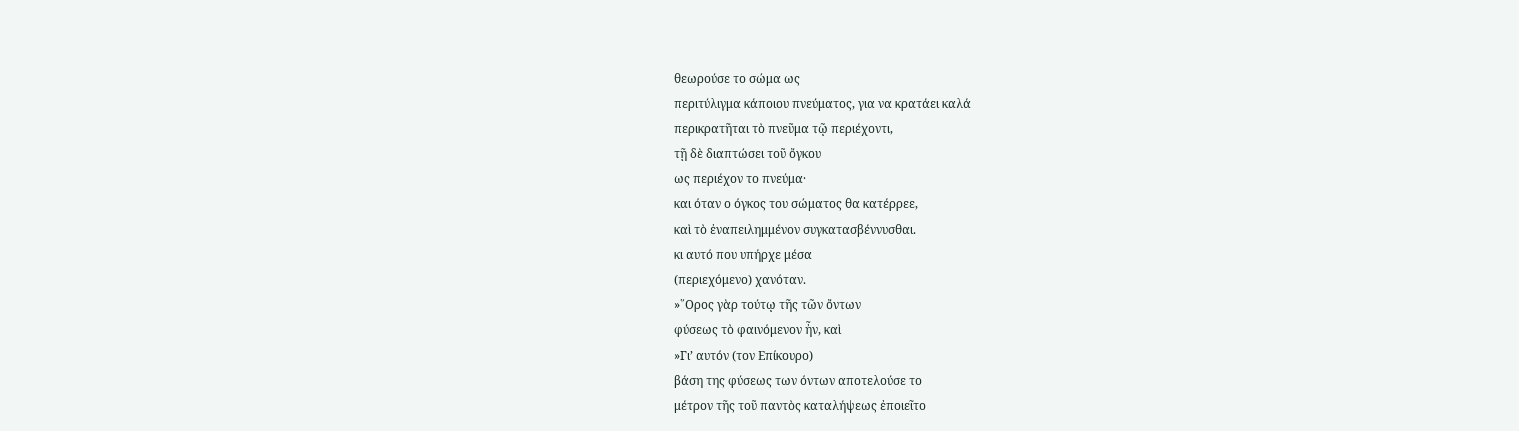θεωρούσε το σώμα ως
περιτύλιγμα κάποιου πνεύματος, για να κρατάει καλά
περικρατῆται τὸ πνεῦμα τῷ περιέχοντι,
τῇ δὲ διαπτώσει τοῦ ὄγκου
ως περιέχον το πνεύμα·
και όταν ο όγκος του σώματος θα κατέρρεε,
καὶ τὸ ἐναπειλημμένον συγκατασβέννυσθαι.
κι αυτό που υπήρχε μέσα
(περιεχόμενο) χανόταν.
»῞Ορος γὰρ τούτῳ τῆς τῶν ὄντων
φύσεως τὸ φαινόμενον ἦν, καὶ
»Γι’ αυτόν (τον Επίκουρο)
βάση της φύσεως των όντων αποτελούσε το
μέτρον τῆς τοῦ παντὸς καταλήψεως ἐποιεῖτο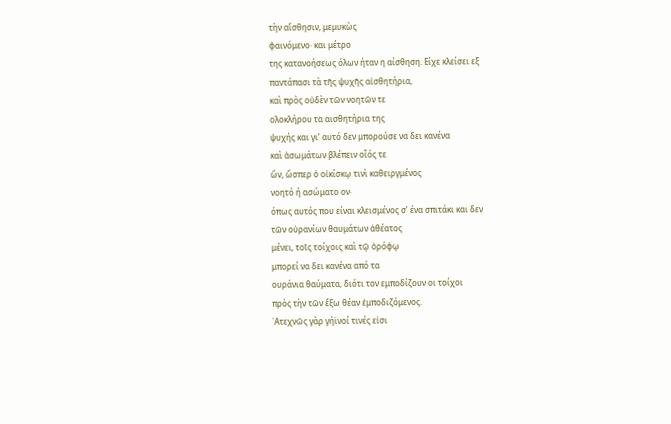τὴν αἴσθησιν, μεμυκὼς
φαινόμενο· και μέτρο
της κατανοήσεως όλων ήταν η αίσθηση. Είχε κλείσει εξ
παντάπασι τὰ τῆς ψυχῆς αἰσθητήρια,
καὶ πρὸς οὐδὲν τῶν νοητῶν τε
ολοκλήρου τα αισθητήρια της
ψυχής και γι’ αυτό δεν μπορούσε να δει κανένα
καὶ ἀσωμάτων βλέπειν οἷός τε
ὢν, ὥσπερ ὁ οἰκίσκῳ τινὶ καθειργμένος
νοητό ή ασώματο ον·
όπως αυτός που είναι κλεισμένος σ’ ένα σπιτάκι και δεν
τῶν οὐρανίων θαυμάτων ἀθέατος
μένει, τοῖς τοίχοις καὶ τῷ ὀρόφῳ
μπορεί να δει κανένα από τα
ουράνια θαύματα, διότι τον εμποδίζουν οι τοίχοι
πρὸς τὴν τῶν ἔξω θέαν ἐμποδιζόμενος.
᾿Ατεχνῶς γὰρ γήϊνοί τινές εἰσι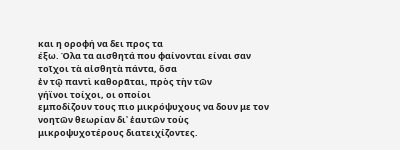και η οροφή να δει προς τα
έξω. Όλα τα αισθητά που φαίνονται είναι σαν
τοῖχοι τὰ αἰσθητὰ πάντα, ὅσα
ἐν τῷ παντὶ καθορᾶται, πρὸς τὴν τῶν
γήϊνοι τοίχοι, οι οποίοι
εμποδίζουν τους πιο μικρόψυχους να δουν με τον
νοητῶν θεωρίαν δι᾿ ἑαυτῶν τοὺς
μικροψυχοτέρους διατειχίζοντες.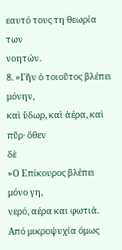εαυτό τους τη θεωρία των
νοητών.
8. »Γῆν ὁ τοιοῦτος βλέπει μόνην,
καὶ ὕδωρ, καὶ ἀέρα, καὶ πῦρ· ὅθεν
δὲ
»Ο Επίκουρος βλέπει μόνο γη,
νερό, αέρα και φωτιά. Από μικροψυχία όμως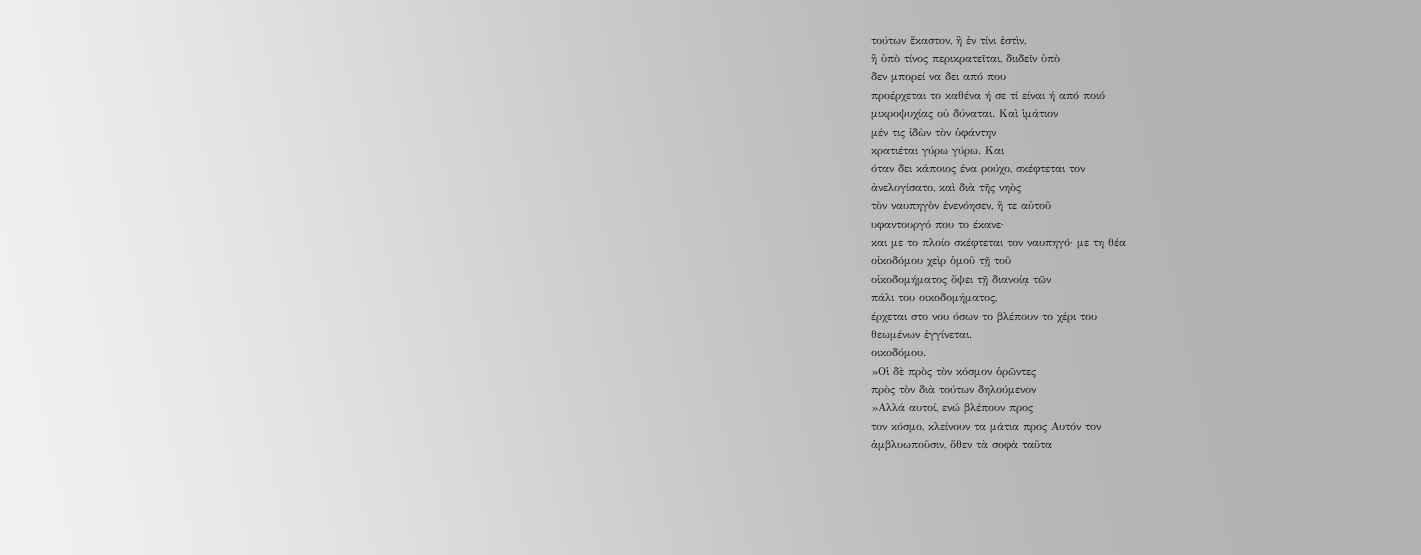τούτων ἕκαστον, ἢ ἐν τίνι ἐστὶν,
ἢ ὑπὸ τίνος περικρατεῖται, διιδεῖν ὑπὸ
δεν μπορεί να δει από που
προέρχεται το καθένα ή σε τί είναι ή από ποιό
μικροψυχίας οὐ δύναται. Καὶ ἱμάτιον
μέν τις ἰδὼν τὸν ὑφάντην
κρατιέται γύρω γύρω. Και
όταν δει κάποιος ένα ρούχο, σκέφτεται τον
ἀνελογίσατο, καὶ διὰ τῆς νηὸς
τὸν ναυπηγὸν ἐνενόησεν, ἥ τε αὐτοῦ
υφαντουργό που το έκανε·
και με το πλοίο σκέφτεται τον ναυπηγό· με τη θέα
οἰκοδόμου χεὶρ ὁμοῦ τῇ τοῦ
οἰκοδομήματος ὄψει τῇ διανοίᾳ τῶν
πάλι του οικοδομήματος,
έρχεται στο νου όσων το βλέπουν το χέρι του
θεωμένων ἐγγίνεται.
οικοδόμου.
»Οἱ δὲ πρὸς τὸν κόσμον ὁρῶντες
πρὸς τὸν διὰ τούτων δηλούμενον
»Αλλά αυτοί, ενώ βλέπουν προς
τον κόσμο, κλείνουν τα μάτια προς Αυτόν τον
ἀμβλυωποῦσιν, ὅθεν τὰ σοφὰ ταῦτα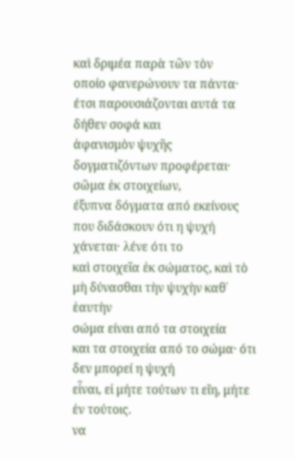καὶ δριμέα παρὰ τῶν τὸν
οποίο φανερώνουν τα πάντα·
έτσι παρουσιάζονται αυτά τα δήθεν σοφά και
ἀφανισμὸν ψυχῆς δογματιζόντων προφέρεται·
σῶμα ἐκ στοιχείων,
έξυπνα δόγματα από εκείνους
που διδάσκουν ότι η ψυχή χάνεται· λένε ότι το
καὶ στοιχεῖα ἐκ σώματος, καὶ τὸ
μὴ δύνασθαι τὴν ψυχὴν καθ᾿ ἑαυτὴν
σώμα είναι από τα στοιχεία
και τα στοιχεία από το σώμα· ότι δεν μπορεί η ψυχή
εἶναι, εἰ μήτε τούτων τι εἴη, μήτε
ἐν τούτοις.
να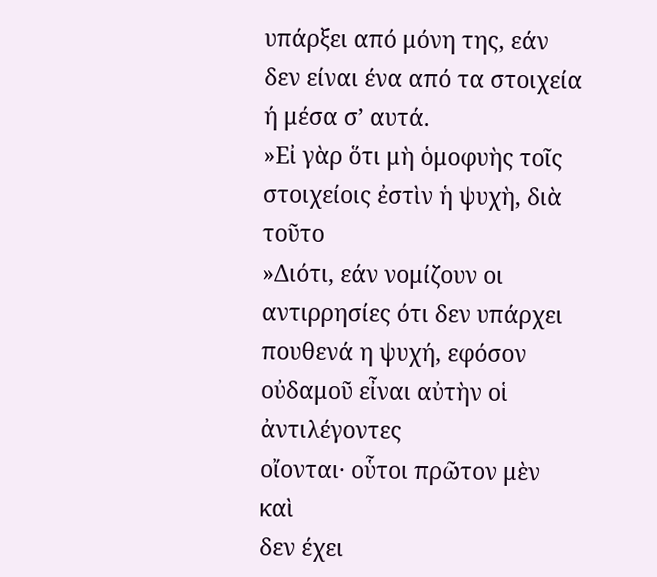υπάρξει από μόνη της, εάν
δεν είναι ένα από τα στοιχεία ή μέσα σ’ αυτά.
»Εἰ γὰρ ὅτι μὴ ὁμοφυὴς τοῖς
στοιχείοις ἐστὶν ἡ ψυχὴ, διὰ τοῦτο
»Διότι, εάν νομίζουν οι
αντιρρησίες ότι δεν υπάρχει πουθενά η ψυχή, εφόσον
οὐδαμοῦ εἶναι αὐτὴν οἱ ἀντιλέγοντες
οἴονται· οὗτοι πρῶτον μὲν καὶ
δεν έχει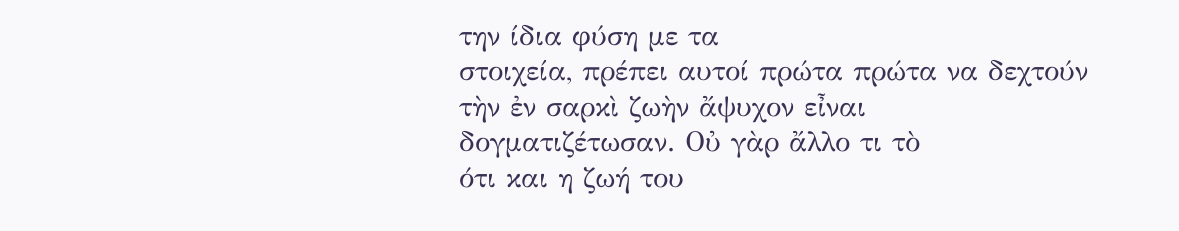την ίδια φύση με τα
στοιχεία, πρέπει αυτοί πρώτα πρώτα να δεχτούν
τὴν ἐν σαρκὶ ζωὴν ἄψυχον εἶναι
δογματιζέτωσαν. Οὐ γὰρ ἄλλο τι τὸ
ότι και η ζωή του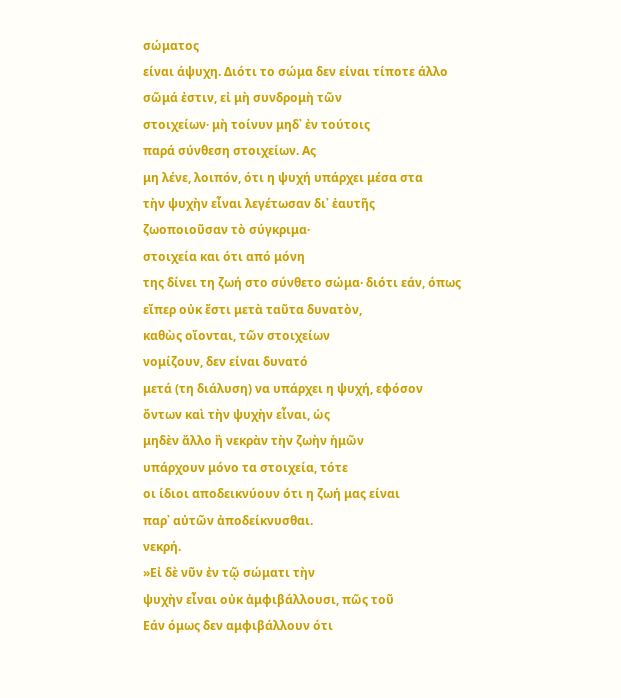σώματος
είναι άψυχη. Διότι το σώμα δεν είναι τίποτε άλλο
σῶμά ἐστιν, εἰ μὴ συνδρομὴ τῶν
στοιχείων· μὴ τοίνυν μηδ᾿ ἐν τούτοις
παρά σύνθεση στοιχείων. Ας
μη λένε, λοιπόν, ότι η ψυχή υπάρχει μέσα στα
τὴν ψυχὴν εἶναι λεγέτωσαν δι᾿ ἑαυτῆς
ζωοποιοῦσαν τὸ σύγκριμα·
στοιχεία και ότι από μόνη
της δίνει τη ζωή στο σύνθετο σώμα· διότι εάν, όπως
εἴπερ οὐκ ἔστι μετὰ ταῦτα δυνατὸν,
καθὼς οἴονται, τῶν στοιχείων
νομίζουν, δεν είναι δυνατό
μετά (τη διάλυση) να υπάρχει η ψυχή, εφόσον
ὄντων καὶ τὴν ψυχὴν εἶναι, ὡς
μηδὲν ἄλλο ἢ νεκρὰν τὴν ζωὴν ἡμῶν
υπάρχουν μόνο τα στοιχεία, τότε
οι ίδιοι αποδεικνύουν ότι η ζωή μας είναι
παρ᾿ αὐτῶν ἀποδείκνυσθαι.
νεκρή.
»Εἰ δὲ νῦν ἐν τῷ σώματι τὴν
ψυχὴν εἶναι οὐκ ἀμφιβάλλουσι, πῶς τοῦ
Εάν όμως δεν αμφιβάλλουν ότι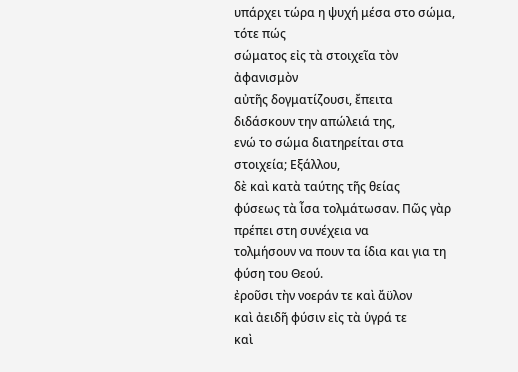υπάρχει τώρα η ψυχή μέσα στο σώμα, τότε πώς
σώματος εἰς τὰ στοιχεῖα τὸν ἀφανισμὸν
αὐτῆς δογματίζουσι, ἔπειτα
διδάσκουν την απώλειά της,
ενώ το σώμα διατηρείται στα στοιχεία; Εξάλλου,
δὲ καὶ κατὰ ταύτης τῆς θείας
φύσεως τὰ ἶσα τολμάτωσαν. Πῶς γὰρ
πρέπει στη συνέχεια να
τολμήσουν να πουν τα ίδια και για τη φύση του Θεού.
ἐροῦσι τὴν νοεράν τε καὶ ἄϋλον
καὶ ἀειδῆ φύσιν εἰς τὰ ὑγρά τε
καὶ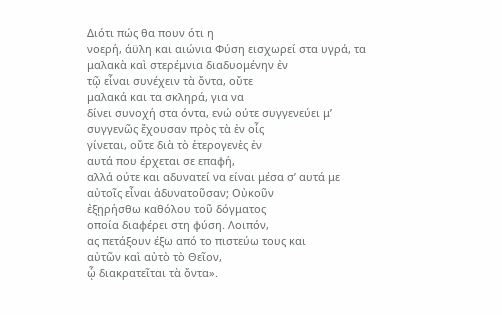Διότι πώς θα πουν ότι η
νοερή, άϋλη και αιώνια Φύση εισχωρεί στα υγρά, τα
μαλακὰ καὶ στερέμνια διαδυομένην ἐν
τῷ εἶναι συνέχειν τὰ ὄντα, οὔτε
μαλακά και τα σκληρά, για να
δίνει συνοχή στα όντα, ενώ ούτε συγγενεύει μ’
συγγενῶς ἔχουσαν πρὸς τὰ ἐν οἷς
γίνεται, οὔτε διὰ τὸ ἑτερογενὲς ἐν
αυτά που έρχεται σε επαφή,
αλλά ούτε και αδυνατεί να είναι μέσα σ’ αυτά με
αὐτοῖς εἶναι ἀδυνατοῦσαν; Οὐκοῦν
ἐξῃρήσθω καθόλου τοῦ δόγματος
οποία διαφέρει στη φύση. Λοιπόν,
ας πετάξουν έξω από το πιστεύω τους και
αὐτῶν καὶ αὐτὸ τὸ Θεῖον,
ᾧ διακρατεῖται τὰ ὄντα».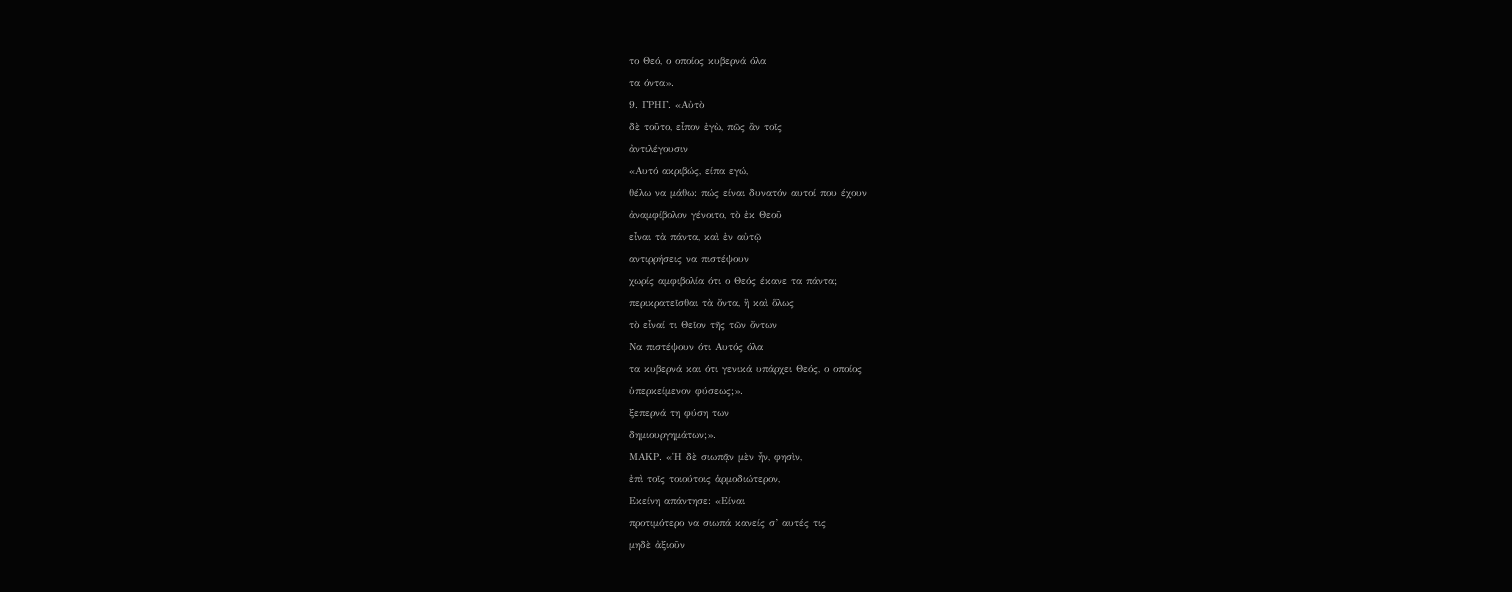το Θεό, ο οποίος κυβερνά όλα
τα όντα».
9. ΓΡΗΓ. «Αὐτὸ
δὲ τοῦτο, εἶπον ἐγὼ, πῶς ἂν τοῖς
ἀντιλέγουσιν
«Αυτό ακριβώς, είπα εγώ,
θέλω να μάθω: πώς είναι δυνατόν αυτοί που έχουν
ἀναμφίβολον γένοιτο, τὸ ἐκ Θεοῦ
εἶναι τὰ πάντα, καὶ ἐν αὐτῷ
αντιρρήσεις να πιστέψουν
χωρίς αμφιβολία ότι ο Θεός έκανε τα πάντα;
περικρατεῖσθαι τὰ ὄντα, ἢ καὶ ὅλως
τὸ εἶναί τι Θεῖον τῆς τῶν ὄντων
Να πιστέψουν ότι Αυτός όλα
τα κυβερνά και ότι γενικά υπάρχει Θεός, ο οποίος
ὑπερκείμενον φύσεως;».
ξεπερνά τη φύση των
δημιουργημάτων;».
ΜΑΚΡ. «῾Η δὲ σιωπᾷν μὲν ἦν, φησὶν,
ἐπὶ τοῖς τοιούτοις ἁρμοδιώτερον,
Εκείνη απάντησε: «Είναι
προτιμότερο να σιωπά κανείς σ’ αυτές τις
μηδὲ ἀξιοῦν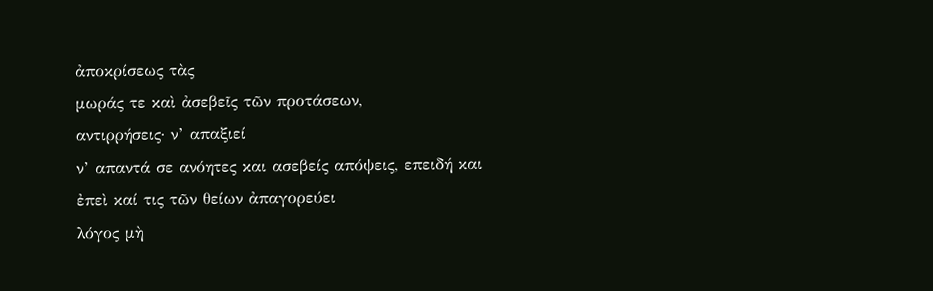ἀποκρίσεως τὰς
μωράς τε καὶ ἀσεβεῖς τῶν προτάσεων,
αντιρρήσεις· ν’ απαξιεί
ν’ απαντά σε ανόητες και ασεβείς απόψεις, επειδή και
ἐπεὶ καί τις τῶν θείων ἀπαγορεύει
λόγος μὴ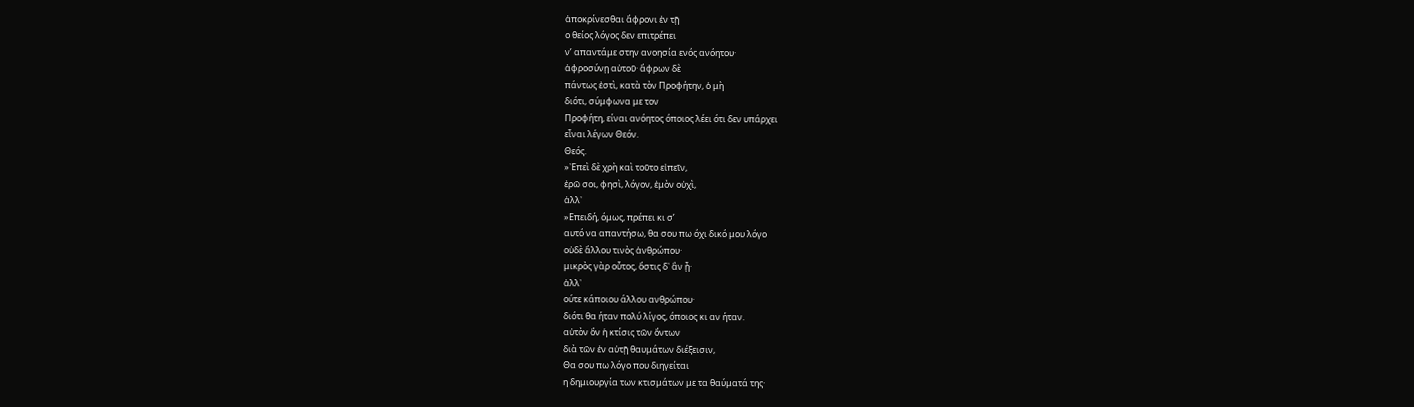ἀποκρίνεσθαι ἄφρονι ἐν τῇ
ο θείος λόγος δεν επιτρέπει
ν’ απαντάμε στην ανοησία ενός ανόητου·
ἀφροσύνῃ αὐτοῦ· ἄφρων δὲ
πάντως ἐστὶ, κατὰ τὸν Προφήτην, ὁ μὴ
διότι, σύμφωνα με τον
Προφήτη, είναι ανόητος όποιος λέει ότι δεν υπάρχει
εἶναι λέγων Θεόν.
Θεός.
»᾿Επεὶ δὲ χρὴ καὶ τοῦτο εἰπεῖν,
ἐρῶ σοι, φησὶ, λόγον, ἐμὸν οὐχὶ,
ἀλλ᾿
»Επειδή, όμως, πρέπει κι σ’
αυτό να απαντήσω, θα σου πω όχι δικό μου λόγο
οὐδὲ ἄλλου τινὸς ἀνθρώπου·
μικρὸς γὰρ οὗτος, ὅστις δ᾿ ἂν ᾖ·
ἀλλ᾿
ούτε κάποιου άλλου ανθρώπου·
διότι θα ήταν πολύ λίγος, όποιος κι αν ήταν.
αὐτὸν ὃν ἡ κτίσις τῶν ὄντων
διὰ τῶν ἐν αὐτῇ θαυμάτων διέξεισιν,
Θα σου πω λόγο που διηγείται
η δημιουργία των κτισμάτων με τα θαύματά της·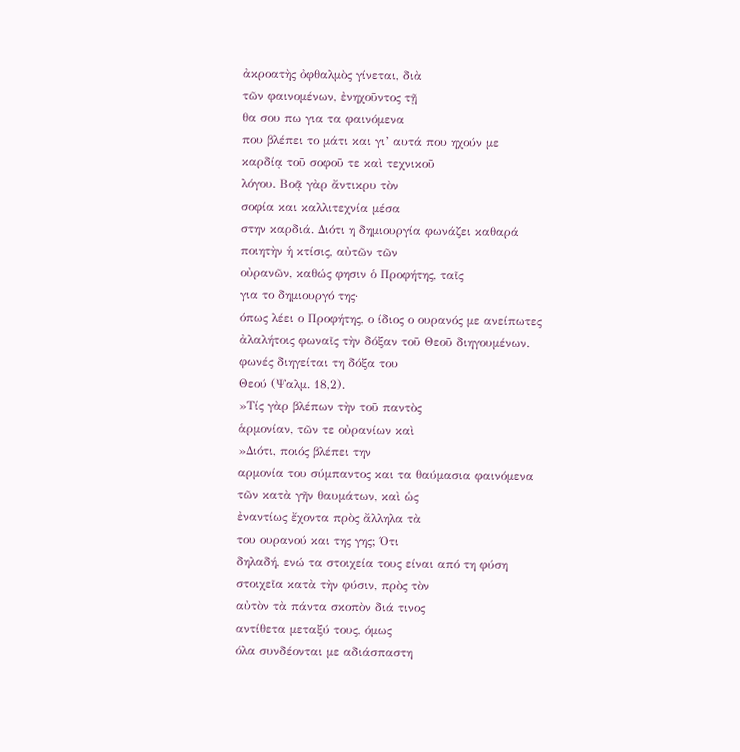ἀκροατὴς ὀφθαλμὸς γίνεται, διὰ
τῶν φαινομένων, ἐνηχοῦντος τῇ
θα σου πω για τα φαινόμενα
που βλέπει το μάτι και γι’ αυτά που ηχούν με
καρδίᾳ τοῦ σοφοῦ τε καὶ τεχνικοῦ
λόγου. Βοᾷ γὰρ ἄντικρυ τὸν
σοφία και καλλιτεχνία μέσα
στην καρδιά. Διότι η δημιουργία φωνάζει καθαρά
ποιητὴν ἡ κτίσις, αὐτῶν τῶν
οὐρανῶν, καθώς φησιν ὁ Προφήτης, ταῖς
για το δημιουργό της·
όπως λέει ο Προφήτης, ο ίδιος ο ουρανός με ανείπωτες
ἀλαλήτοις φωναῖς τὴν δόξαν τοῦ Θεοῦ διηγουμένων.
φωνές διηγείται τη δόξα του
Θεού (Ψαλμ. 18,2).
»Τίς γὰρ βλέπων τὴν τοῦ παντὸς
ἁρμονίαν, τῶν τε οὐρανίων καὶ
»Διότι, ποιός βλέπει την
αρμονία του σύμπαντος και τα θαύμασια φαινόμενα
τῶν κατὰ γῆν θαυμάτων, καὶ ὡς
ἐναντίως ἔχοντα πρὸς ἄλληλα τὰ
του ουρανού και της γης; Ότι
δηλαδή, ενώ τα στοιχεία τους είναι από τη φύση
στοιχεῖα κατὰ τὴν φύσιν, πρὸς τὸν
αὐτὸν τὰ πάντα σκοπὸν διά τινος
αντίθετα μεταξύ τους, όμως
όλα συνδέονται με αδιάσπαστη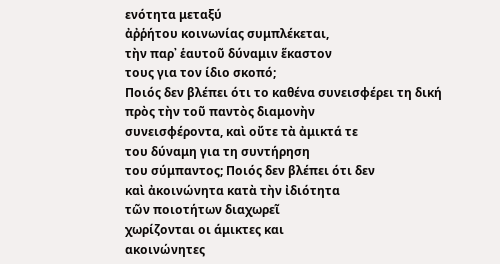ενότητα μεταξύ
ἀῤῥήτου κοινωνίας συμπλέκεται,
τὴν παρ᾿ ἑαυτοῦ δύναμιν ἕκαστον
τους για τον ίδιο σκοπό;
Ποιός δεν βλέπει ότι το καθένα συνεισφέρει τη δική
πρὸς τὴν τοῦ παντὸς διαμονὴν
συνεισφέροντα, καὶ οὔτε τὰ ἀμικτά τε
του δύναμη για τη συντήρηση
του σύμπαντος; Ποιός δεν βλέπει ότι δεν
καὶ ἀκοινώνητα κατὰ τὴν ἰδιότητα
τῶν ποιοτήτων διαχωρεῖ
χωρίζονται οι άμικτες και
ακοινώνητες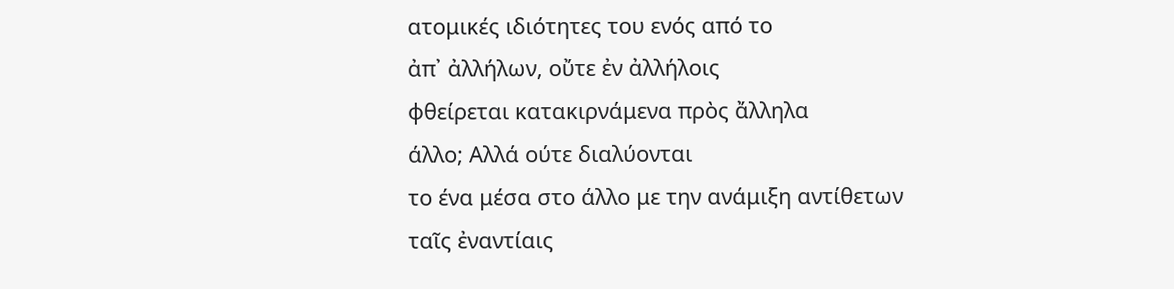ατομικές ιδιότητες του ενός από το
ἀπ᾿ ἀλλήλων, οὔτε ἐν ἀλλήλοις
φθείρεται κατακιρνάμενα πρὸς ἄλληλα
άλλο; Αλλά ούτε διαλύονται
το ένα μέσα στο άλλο με την ανάμιξη αντίθετων
ταῖς ἐναντίαις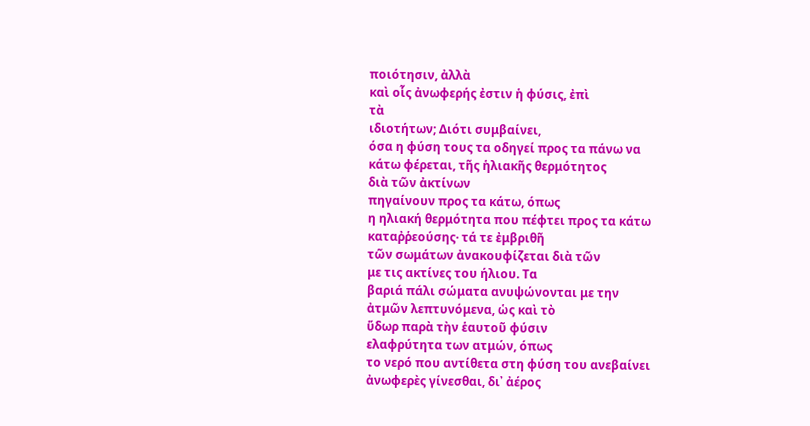ποιότησιν, ἀλλὰ
καὶ οἷς ἀνωφερής ἐστιν ἡ φύσις, ἐπὶ
τὰ
ιδιοτήτων; Διότι συμβαίνει,
όσα η φύση τους τα οδηγεί προς τα πάνω να
κάτω φέρεται, τῆς ἡλιακῆς θερμότητος
διὰ τῶν ἀκτίνων
πηγαίνουν προς τα κάτω, όπως
η ηλιακή θερμότητα που πέφτει προς τα κάτω
καταῤῥεούσης· τά τε ἐμβριθῆ
τῶν σωμάτων ἀνακουφίζεται διὰ τῶν
με τις ακτίνες του ήλιου. Τα
βαριά πάλι σώματα ανυψώνονται με την
ἀτμῶν λεπτυνόμενα, ὡς καὶ τὸ
ὕδωρ παρὰ τὴν ἑαυτοῦ φύσιν
ελαφρύτητα των ατμών, όπως
το νερό που αντίθετα στη φύση του ανεβαίνει
ἀνωφερὲς γίνεσθαι, δι᾿ ἀέρος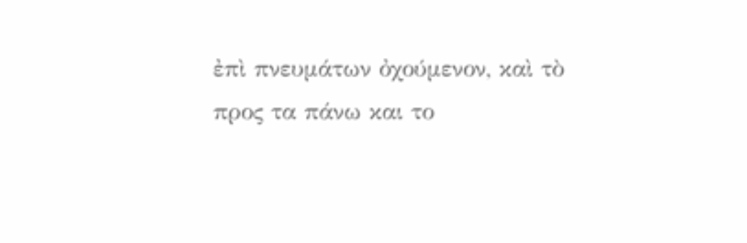ἐπὶ πνευμάτων ὀχούμενον, καὶ τὸ
προς τα πάνω και το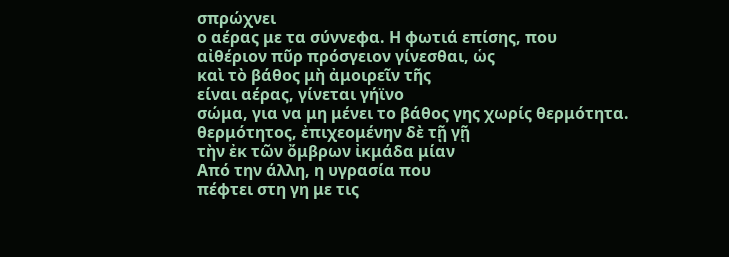σπρώχνει
ο αέρας με τα σύννεφα. Η φωτιά επίσης, που
αἰθέριον πῦρ πρόσγειον γίνεσθαι, ὡς
καὶ τὸ βάθος μὴ ἀμοιρεῖν τῆς
είναι αέρας, γίνεται γήϊνο
σώμα, για να μη μένει το βάθος γης χωρίς θερμότητα.
θερμότητος, ἐπιχεομένην δὲ τῇ γῇ
τὴν ἐκ τῶν ὄμβρων ἰκμάδα μίαν
Από την άλλη, η υγρασία που
πέφτει στη γη με τις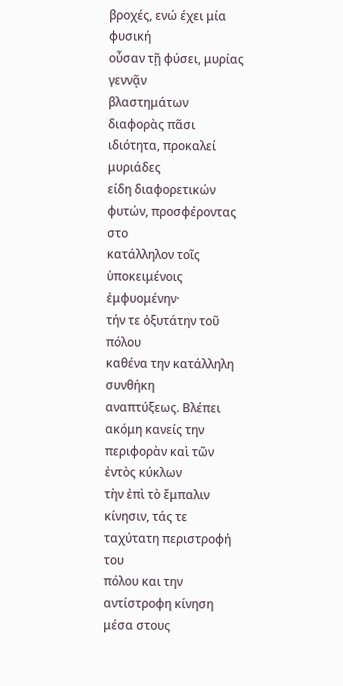βροχές, ενώ έχει μία φυσική
οὖσαν τῇ φύσει, μυρίας γεννᾷν
βλαστημάτων διαφορὰς πᾶσι
ιδιότητα, προκαλεί μυριάδες
είδη διαφορετικών φυτών, προσφέροντας στο
κατάλληλον τοῖς ὑποκειμένοις ἐμφυομένην·
τήν τε ὀξυτάτην τοῦ πόλου
καθένα την κατάλληλη συνθήκη
αναπτύξεως. Βλέπει ακόμη κανείς την
περιφορὰν καὶ τῶν ἐντὸς κύκλων
τὴν ἐπὶ τὸ ἔμπαλιν κίνησιν, τάς τε
ταχύτατη περιστροφή του
πόλου και την αντίστροφη κίνηση μέσα στους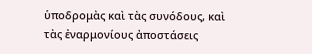ὑποδρομὰς καὶ τὰς συνόδους, καὶ
τὰς ἐναρμονίους ἀποστάσεις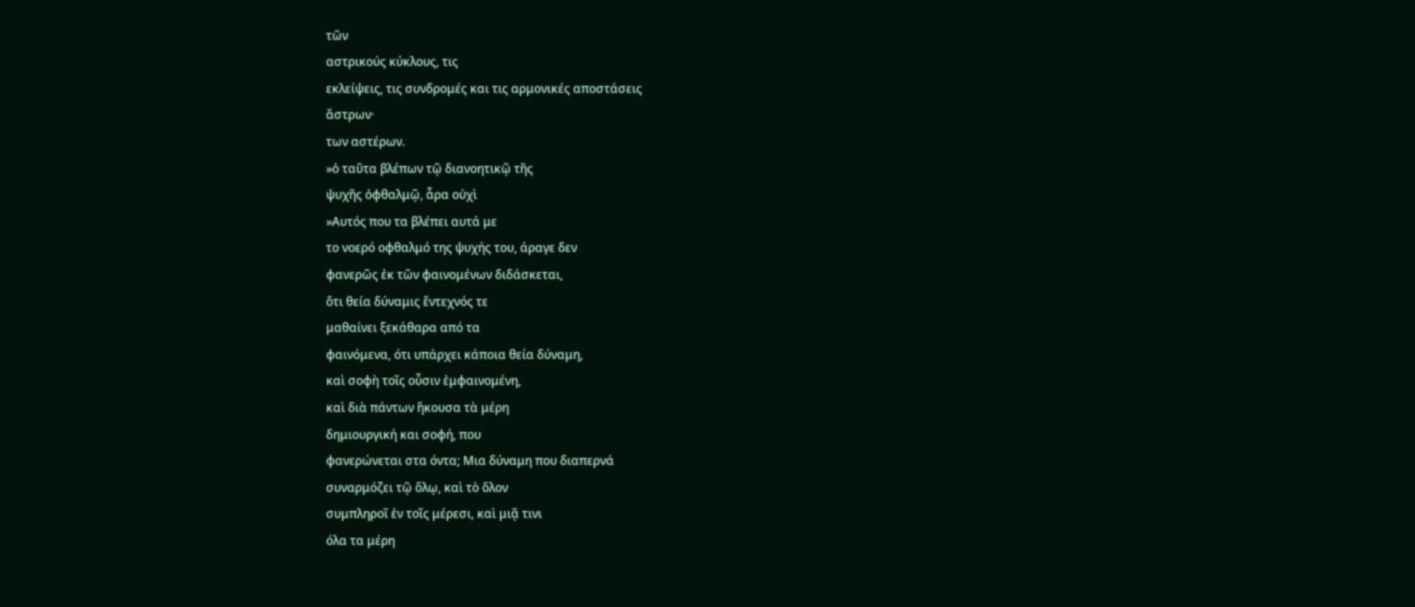τῶν
αστρικούς κύκλους, τις
εκλείψεις, τις συνδρομές και τις αρμονικές αποστάσεις
ἄστρων·
των αστέρων.
»ὁ ταῦτα βλέπων τῷ διανοητικῷ τῆς
ψυχῆς ὀφθαλμῷ, ἆρα οὐχὶ
»Αυτός που τα βλέπει αυτά με
το νοερό οφθαλμό της ψυχής του, άραγε δεν
φανερῶς ἐκ τῶν φαινομένων διδάσκεται,
ὅτι θεία δύναμις ἔντεχνός τε
μαθαίνει ξεκάθαρα από τα
φαινόμενα, ότι υπάρχει κάποια θεία δύναμη,
καὶ σοφὴ τοῖς οὖσιν ἐμφαινομένη,
καὶ διὰ πάντων ἥκουσα τὰ μέρη
δημιουργική και σοφή, που
φανερώνεται στα όντα; Μια δύναμη που διαπερνά
συναρμόζει τῷ ὅλῳ, καὶ τὸ ὅλον
συμπληροῖ ἐν τοῖς μέρεσι, καὶ μιᾷ τινι
όλα τα μέρη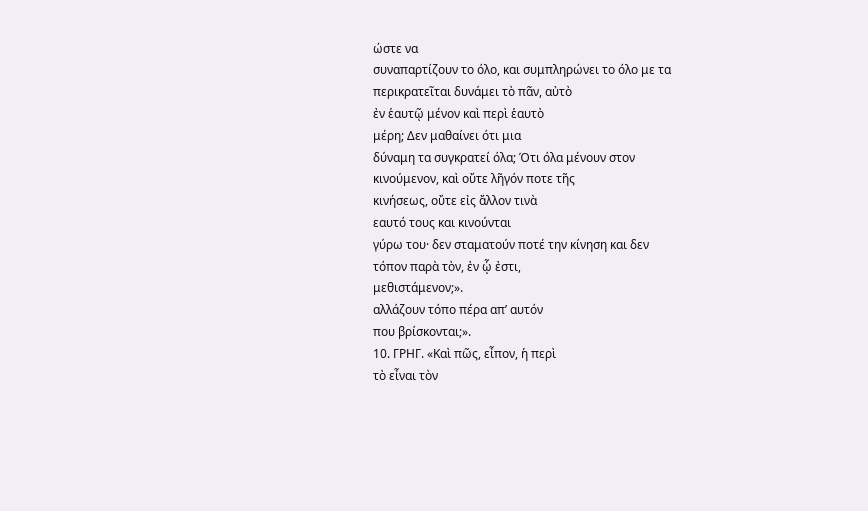ώστε να
συναπαρτίζουν το όλο, και συμπληρώνει το όλο με τα
περικρατεῖται δυνάμει τὸ πᾶν, αὐτὸ
ἐν ἑαυτῷ μένον καὶ περὶ ἑαυτὸ
μέρη; Δεν μαθαίνει ότι μια
δύναμη τα συγκρατεί όλα; Ότι όλα μένουν στον
κινούμενον, καὶ οὔτε λῆγόν ποτε τῆς
κινήσεως, οὔτε εἰς ἄλλον τινὰ
εαυτό τους και κινούνται
γύρω του· δεν σταματούν ποτέ την κίνηση και δεν
τόπον παρὰ τὸν, ἐν ᾧ ἐστι,
μεθιστάμενον;».
αλλάζουν τόπο πέρα απ’ αυτόν
που βρίσκονται;».
10. ΓΡΗΓ. «Καὶ πῶς, εἶπον, ἡ περὶ
τὸ εἶναι τὸν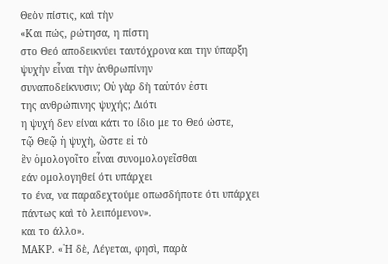Θεὸν πίστις, καὶ τὴν
«Και πώς, ρώτησα, η πίστη
στο Θεό αποδεικνύει ταυτόχρονα και την ύπαρξη
ψυχὴν εἶναι τὴν ἀνθρωπίνην
συναποδείκνυσιν; Οὐ γὰρ δὴ ταὐτόν ἐστι
της ανθρώπινης ψυχής; Διότι
η ψυχή δεν είναι κάτι το ίδιο με το Θεό ώστε,
τῷ Θεῷ ἡ ψυχὴ, ὥστε εἰ τὸ
ἓν ὁμολογοῖτο εἶναι συνομολογεῖσθαι
εάν ομολογηθεί ότι υπάρχει
το ένα, να παραδεχτούμε οπωσδήποτε ότι υπάρχει
πάντως καὶ τὸ λειπόμενον».
και το άλλο».
ΜΑΚΡ. «῾Η δὲ, Λέγεται, φησὶ, παρὰ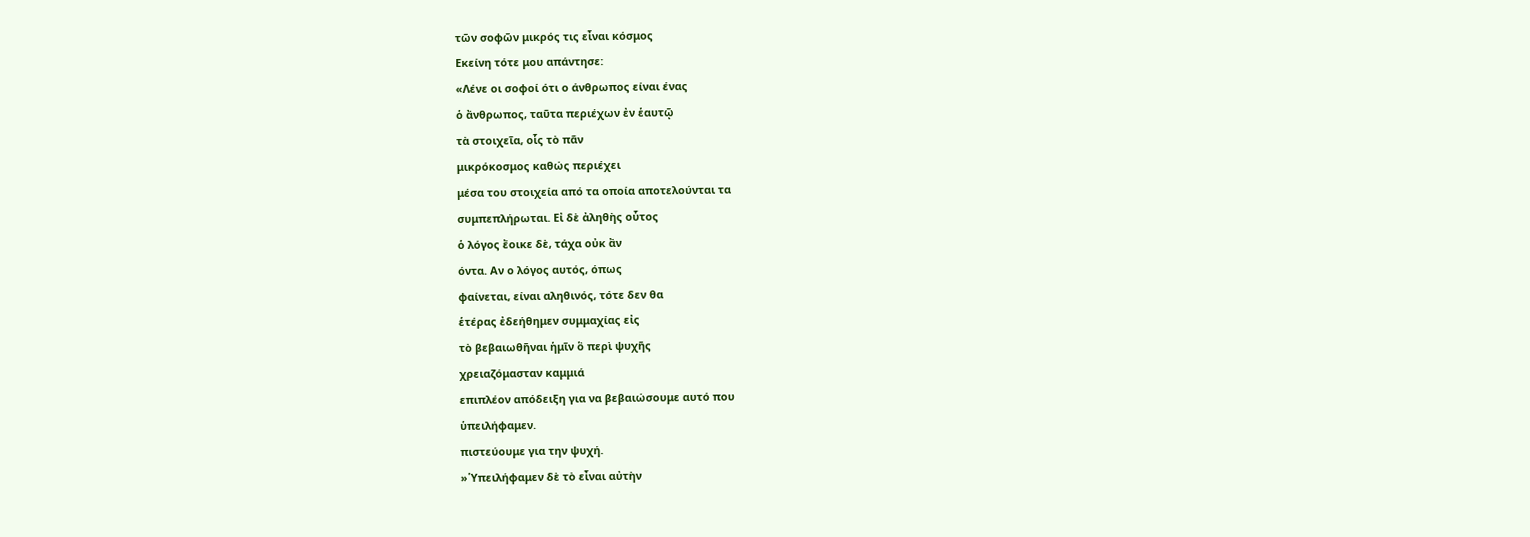τῶν σοφῶν μικρός τις εἶναι κόσμος
Εκείνη τότε μου απάντησε:
«Λένε οι σοφοί ότι ο άνθρωπος είναι ένας
ὁ ἄνθρωπος, ταῦτα περιέχων ἐν ἑαυτῷ
τὰ στοιχεῖα, οἷς τὸ πᾶν
μικρόκοσμος καθώς περιέχει
μέσα του στοιχεία από τα οποία αποτελούνται τα
συμπεπλήρωται. Εἰ δὲ ἀληθὴς οὗτος
ὁ λόγος ἔοικε δὲ, τάχα οὐκ ἂν
όντα. Αν ο λόγος αυτός, όπως
φαίνεται, είναι αληθινός, τότε δεν θα
ἑτέρας ἐδεήθημεν συμμαχίας εἰς
τὸ βεβαιωθῆναι ἡμῖν ὃ περὶ ψυχῆς
χρειαζόμασταν καμμιά
επιπλέον απόδειξη για να βεβαιώσουμε αυτό που
ὑπειλήφαμεν.
πιστεύουμε για την ψυχή.
»῾Υπειλήφαμεν δὲ τὸ εἶναι αὐτὴν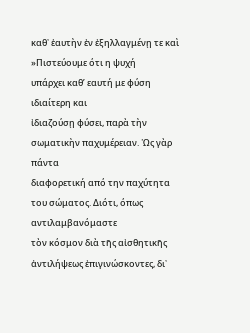καθ᾿ ἑαυτὴν ἐν ἐξηλλαγμένῃ τε καὶ
»Πιστεύουμε ότι η ψυχή
υπάρχει καθ’ εαυτή με φύση ιδιαίτερη και
ἰδιαζούσῃ φύσει, παρὰ τὴν
σωματικὴν παχυμέρειαν. ῾Ως γὰρ πάντα
διαφορετική από την παχύτητα
του σώματος. Διότι, όπως αντιλαμβανόμαστε
τὸν κόσμον διὰ τῆς αἰσθητικῆς
ἀντιλήψεως ἐπιγινώσκοντες, δι᾿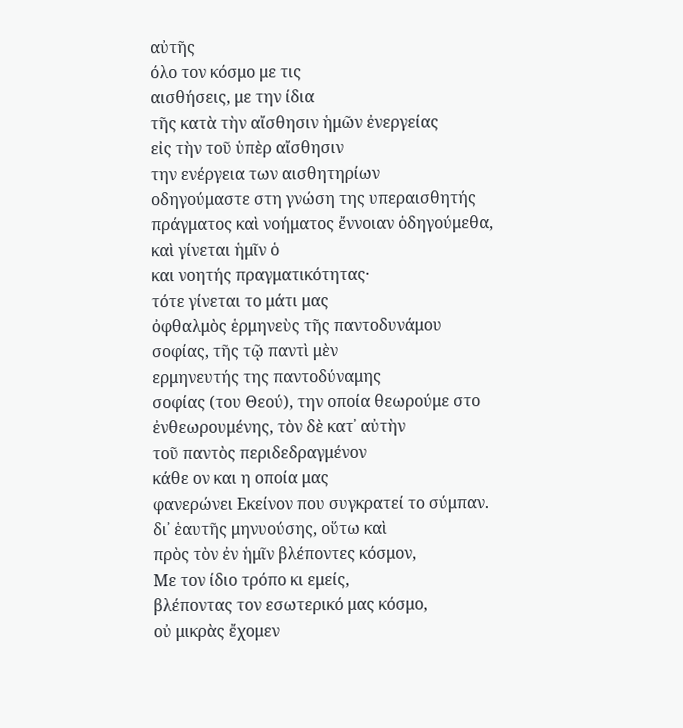αὐτῆς
όλο τον κόσμο με τις
αισθήσεις, με την ίδια
τῆς κατὰ τὴν αἴσθησιν ἡμῶν ἐνεργείας
εἰς τὴν τοῦ ὑπὲρ αἴσθησιν
την ενέργεια των αισθητηρίων
οδηγούμαστε στη γνώση της υπεραισθητής
πράγματος καὶ νοήματος ἔννοιαν ὁδηγούμεθα,
καὶ γίνεται ἡμῖν ὁ
και νοητής πραγματικότητας·
τότε γίνεται το μάτι μας
ὀφθαλμὸς ἑρμηνεὺς τῆς παντοδυνάμου
σοφίας, τῆς τῷ παντὶ μὲν
ερμηνευτής της παντοδύναμης
σοφίας (του Θεού), την οποία θεωρούμε στο
ἐνθεωρουμένης, τὸν δὲ κατ᾿ αὐτὴν
τοῦ παντὸς περιδεδραγμένον
κάθε ον και η οποία μας
φανερώνει Εκείνον που συγκρατεί το σύμπαν.
δι᾿ ἑαυτῆς μηνυούσης, οὕτω καὶ
πρὸς τὸν ἐν ἡμῖν βλέποντες κόσμον,
Με τον ίδιο τρόπο κι εμείς,
βλέποντας τον εσωτερικό μας κόσμο,
οὐ μικρὰς ἔχομεν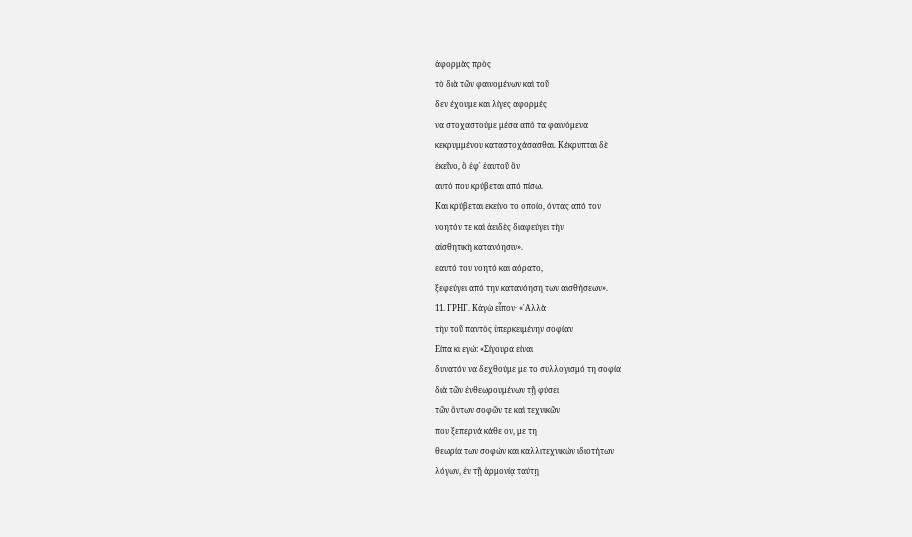ἀφορμὰς πρὸς
τὸ διὰ τῶν φαινομένων καὶ τοῦ
δεν έχουμε και λίγες αφορμές
να στοχαστούμε μέσα από τα φαινόμενα
κεκρυμμένου καταστοχάσασθαι. Κέκρυπται δὲ
ἐκεῖνο, ὃ ἐφ᾿ ἑαυτοῦ ὂν
αυτό που κρύβεται από πίσω.
Και κρύβεται εκείνο το οποίο, όντας από τον
νοητόν τε καὶ ἀειδὲς διαφεύγει τὴν
αἰσθητικὴ κατανόησιν».
εαυτό του νοητό και αόρατο,
ξεφεύγει από την κατανόηση των αισθήσεων».
11. ΓΡΗΓ. Κἀγὼ εἶπον· «᾿Αλλὰ
τὴν τοῦ παντὸς ὑπερκειμένην σοφίαν
Είπα κι εγώ: «Σίγουρα είναι
δυνατόν να δεχθούμε με το συλλογισμό τη σοφία
διὰ τῶν ἐνθεωρουμένων τῇ φύσει
τῶν ὄντων σοφῶν τε καὶ τεχνικῶν
που ξεπερνά κάθε ον, με τη
θεωρία των σοφών και καλλιτεχνικών ιδιοτήτων
λόγων, ἐν τῇ ἁρμονίᾳ ταύτῃ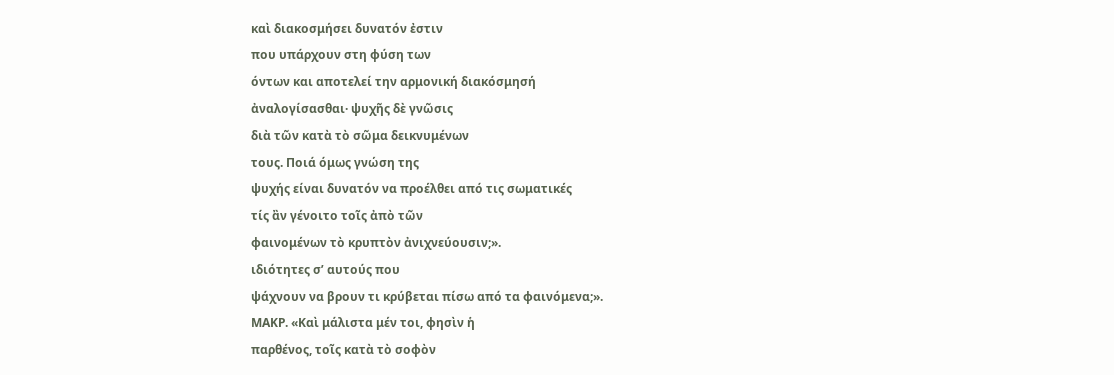καὶ διακοσμήσει δυνατόν ἐστιν
που υπάρχουν στη φύση των
όντων και αποτελεί την αρμονική διακόσμησή
ἀναλογίσασθαι· ψυχῆς δὲ γνῶσις
διὰ τῶν κατὰ τὸ σῶμα δεικνυμένων
τους. Ποιά όμως γνώση της
ψυχής είναι δυνατόν να προέλθει από τις σωματικές
τίς ἂν γένοιτο τοῖς ἀπὸ τῶν
φαινομένων τὸ κρυπτὸν ἀνιχνεύουσιν;».
ιδιότητες σ’ αυτούς που
ψάχνουν να βρουν τι κρύβεται πίσω από τα φαινόμενα;».
ΜΑΚΡ. «Καὶ μάλιστα μέν τοι, φησὶν ἡ
παρθένος, τοῖς κατὰ τὸ σοφὸν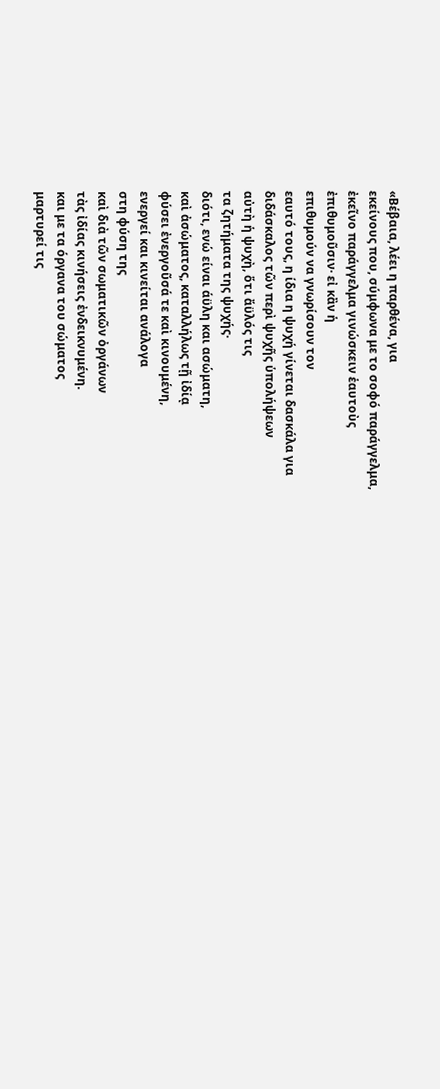«Βέβαια, λέει η παρθένα, για
εκείνους που, σύμφωνα με το σοφό παράγγελμα,
ἐκεῖνο παράγγελμα γινώσκειν ἑαυτοὺς
ἐπιθυμοῦσιν· εἰ κἂν ἡ
επιθυμούν να γνωρίσουν τον
εαυτό τους, η ίδια η ψυχή γίνεται δασκάλα για
διδάσκαλος τῶν περὶ ψυχῆς ὑπολήψεων
αὐτὴ ἡ ψυχὴ, ὅτι ἄϋλός τις
τα ζητήματα της ψυχής·
διότι, ενώ είναι άϋλη και ασώματη,
καὶ ἀσώματος, καταλλήλως τῇ ἰδίᾳ
φύσει ἐνεργοῦσά τε καὶ κινουμένη,
ενεργεί και κινείται ανάλογα
στη φύση της
καὶ διὰ τῶν σωματικῶν ὀργάνων
τὰς ἰδίας κινήσεις ἐνδεικνυμένη.
και με τα όργανα του σώματος
μαρτυρεί τις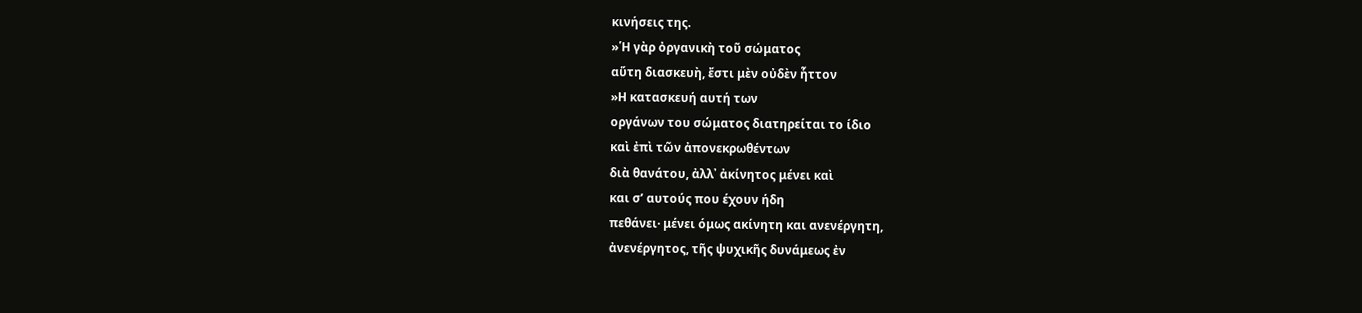κινήσεις της.
»῾Η γὰρ ὀργανικὴ τοῦ σώματος
αὕτη διασκευὴ, ἔστι μὲν οὐδὲν ἧττον
»Η κατασκευή αυτή των
οργάνων του σώματος διατηρείται το ίδιο
καὶ ἐπὶ τῶν ἀπονεκρωθέντων
διὰ θανάτου, ἀλλ᾿ ἀκίνητος μένει καὶ
και σ’ αυτούς που έχουν ήδη
πεθάνει· μένει όμως ακίνητη και ανενέργητη,
ἀνενέργητος, τῆς ψυχικῆς δυνάμεως ἐν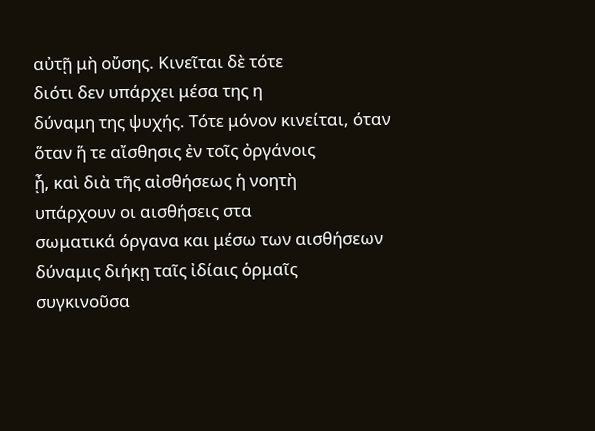αὐτῇ μὴ οὔσης. Κινεῖται δὲ τότε
διότι δεν υπάρχει μέσα της η
δύναμη της ψυχής. Τότε μόνον κινείται, όταν
ὅταν ἥ τε αἴσθησις ἐν τοῖς ὀργάνοις
ᾖ, καὶ διὰ τῆς αἰσθήσεως ἡ νοητὴ
υπάρχουν οι αισθήσεις στα
σωματικά όργανα και μέσω των αισθήσεων
δύναμις διήκῃ ταῖς ἰδίαις ὁρμαῖς
συγκινοῦσα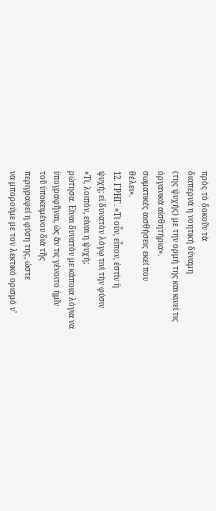πρὸς τὸ δοκοῦν τὰ
διαπερνά η νοητική δύναμη
(της ψυχής) με την ορμή της και κινεί τις
ὀργανικὰ αἰσθητήρια».
σωματικές αισθήσεις εκεί που
θέλει».
12. ΓΡΗΓ. «Τί οὖν, εἶπον, ἐστὶν ἡ
ψυχή; εἰ δυνατὸν λόγῳ τινὶ τὴν φύσιν
«Τί, λοιπόν, είναι η ψυχή;
ρώτησα. Είναι δυνατόν με κάποια λόγια να
ὑπογραφῆναι, ὡς ἄν τις γένοιτο ἡμῖν
τοῦ ὑποκειμένου διὰ τῆς
περιγραφεί η φύση της, ώστε
να μπορούμε με τον λεκτικό ορισμό ν’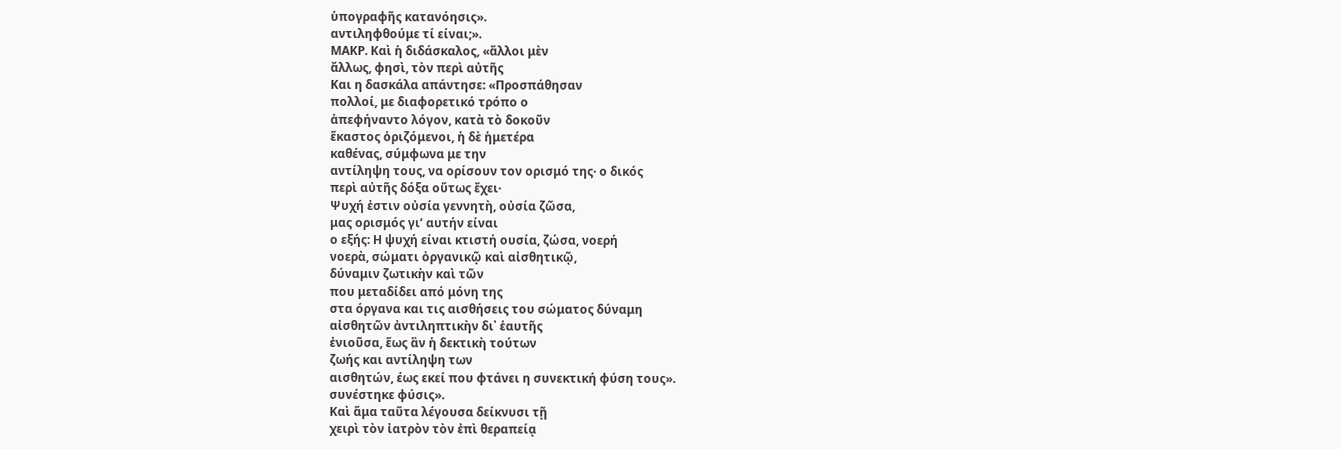ὑπογραφῆς κατανόησις».
αντιληφθούμε τί είναι;».
ΜΑΚΡ. Καὶ ἡ διδάσκαλος, «ἄλλοι μὲν
ἄλλως, φησὶ, τὸν περὶ αὐτῆς
Και η δασκάλα απάντησε: «Προσπάθησαν
πολλοί, με διαφορετικό τρόπο ο
ἀπεφήναντο λόγον, κατὰ τὸ δοκοῦν
ἕκαστος ὁριζόμενοι, ἡ δὲ ἡμετέρα
καθένας, σύμφωνα με την
αντίληψη τους, να ορίσουν τον ορισμό της· ο δικός
περὶ αὐτῆς δόξα οὕτως ἔχει·
Ψυχή ἐστιν οὐσία γεννητὴ, οὐσία ζῶσα,
μας ορισμός γι’ αυτήν είναι
ο εξής: Η ψυχή είναι κτιστή ουσία, ζώσα, νοερή
νοερὰ, σώματι ὀργανικῷ καὶ αἰσθητικῷ,
δύναμιν ζωτικὴν καὶ τῶν
που μεταδίδει από μόνη της
στα όργανα και τις αισθήσεις του σώματος δύναμη
αἰσθητῶν ἀντιληπτικὴν δι᾿ ἑαυτῆς
ἐνιοῦσα, ἕως ἂν ἡ δεκτικὴ τούτων
ζωής και αντίληψη των
αισθητών, έως εκεί που φτάνει η συνεκτική φύση τους».
συνέστηκε φύσις».
Καὶ ἅμα ταῦτα λέγουσα δείκνυσι τῇ
χειρὶ τὸν ἰατρὸν τὸν ἐπὶ θεραπείᾳ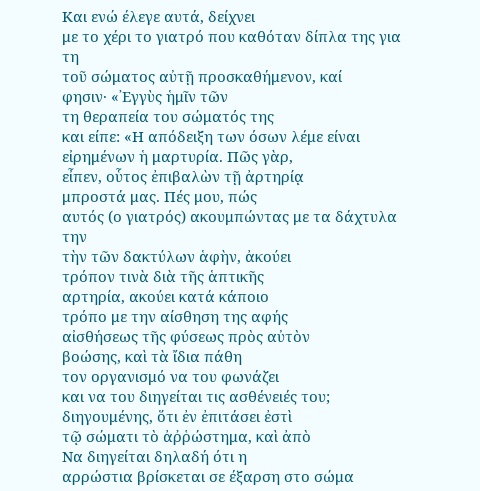Και ενώ έλεγε αυτά, δείχνει
με το χέρι το γιατρό που καθόταν δίπλα της για τη
τοῦ σώματος αὐτῇ προσκαθήμενον, καί
φησιν· «᾿Εγγὺς ἡμῖν τῶν
τη θεραπεία του σώματός της
και είπε: «Η απόδειξη των όσων λέμε είναι
εἰρημένων ἡ μαρτυρία. Πῶς γὰρ,
εἶπεν, οὗτος ἐπιβαλὼν τῇ ἀρτηρίᾳ
μπροστά μας. Πές μου, πώς
αυτός (ο γιατρός) ακουμπώντας με τα δάχτυλα την
τὴν τῶν δακτύλων ἁφὴν, ἀκούει
τρόπον τινὰ διὰ τῆς ἁπτικῆς
αρτηρία, ακούει κατά κάποιο
τρόπο με την αίσθηση της αφής
αἰσθήσεως τῆς φύσεως πρὸς αὐτὸν
βοώσης, καὶ τὰ ἴδια πάθη
τον οργανισμό να του φωνάζει
και να του διηγείται τις ασθένειές του;
διηγουμένης, ὅτι ἐν ἐπιτάσει ἐστὶ
τῷ σώματι τὸ ἀῤῥώστημα, καὶ ἀπὸ
Να διηγείται δηλαδή ότι η
αρρώστια βρίσκεται σε έξαρση στο σώμα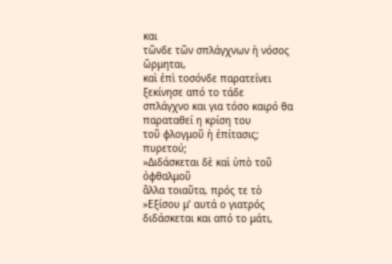και
τῶνδε τῶν σπλάγχνων ἡ νόσος ὥρμηται,
καὶ ἐπὶ τοσόνδε παρατείνει
ξεκίνησε από το τάδε
σπλάγχνο και για τόσο καιρό θα παραταθεί η κρίση του
τοῦ φλογμοῦ ἡ ἐπίτασις;
πυρετού;
»Διδάσκεται δὲ καὶ ὑπὸ τοῦ ὀφθαλμοῦ
ἄλλα τοιαῦτα, πρός τε τὸ
»Εξίσου μ’ αυτά ο γιατρός
διδάσκεται και από το μάτι,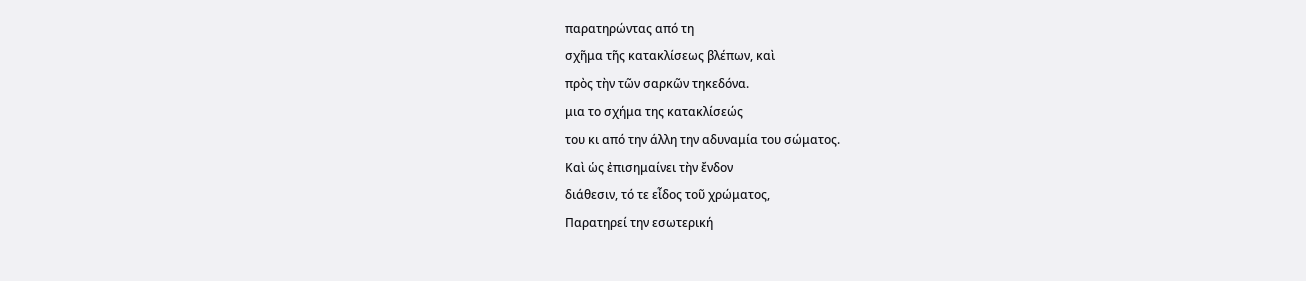παρατηρώντας από τη
σχῆμα τῆς κατακλίσεως βλέπων, καὶ
πρὸς τὴν τῶν σαρκῶν τηκεδόνα.
μια το σχήμα της κατακλίσεώς
του κι από την άλλη την αδυναμία του σώματος.
Καὶ ὡς ἐπισημαίνει τὴν ἔνδον
διάθεσιν, τό τε εἶδος τοῦ χρώματος,
Παρατηρεί την εσωτερική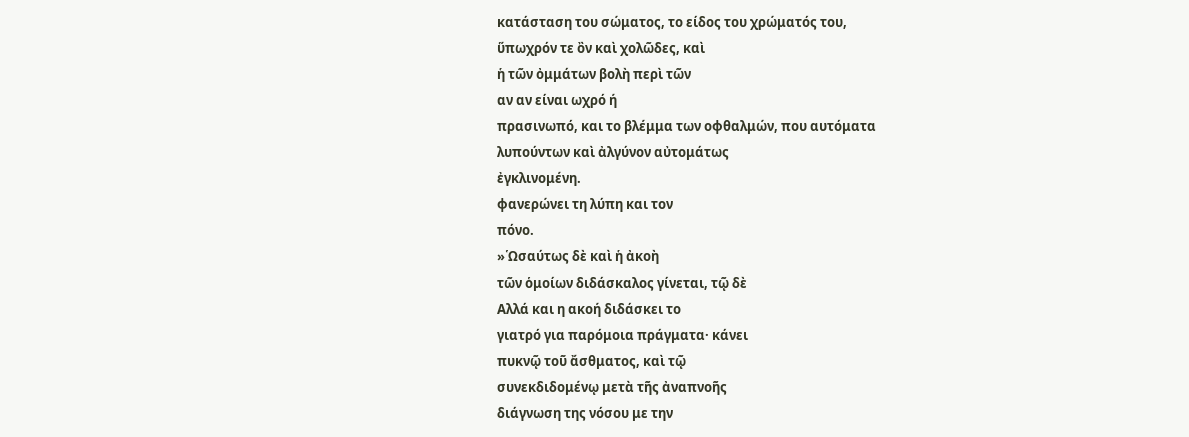κατάσταση του σώματος, το είδος του χρώματός του,
ὕπωχρόν τε ὂν καὶ χολῶδες, καὶ
ἡ τῶν ὀμμάτων βολὴ περὶ τῶν
αν αν είναι ωχρό ή
πρασινωπό, και το βλέμμα των οφθαλμών, που αυτόματα
λυπούντων καὶ ἀλγύνον αὐτομάτως
ἐγκλινομένη.
φανερώνει τη λύπη και τον
πόνο.
»῾Ωσαύτως δὲ καὶ ἡ ἀκοὴ
τῶν ὁμοίων διδάσκαλος γίνεται, τῷ δὲ
Αλλά και η ακοή διδάσκει το
γιατρό για παρόμοια πράγματα· κάνει
πυκνῷ τοῦ ἄσθματος, καὶ τῷ
συνεκδιδομένῳ μετὰ τῆς ἀναπνοῆς
διάγνωση της νόσου με την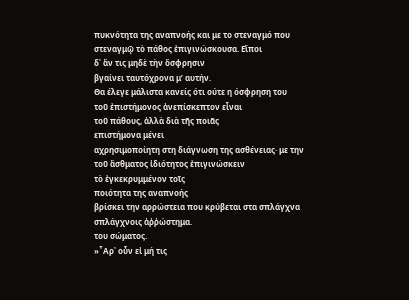πυκνότητα της αναπνοής και με το στεναγμό που
στεναγμῷ τὸ πάθος ἐπιγινώσκουσα. Εἴποι
δ᾿ ἄν τις μηδὲ τὴν ὄσφρησιν
βγαίνει ταυτόχρονα μ’ αυτήν.
Θα έλεγε μάλιστα κανείς ότι ούτε η όσφρηση του
τοῦ ἐπιστήμονος ἀνεπίσκεπτον εἶναι
τοῦ πάθους, ἀλλὰ διὰ τῆς ποιᾶς
επιστήμονα μένει
αχρησιμοποίητη στη διάγνωση της ασθένειας· με την
τοῦ ἄσθματος ἰδιότητος ἐπιγινώσκειν
τὸ ἐγκεκρυμμένον τοῖς
ποιότητα της αναπνοής
βρίσκει την αρρώστεια που κρύβεται στα σπλάγχνα
σπλάγχνοις ἀῤῥώστημα.
του σώματος.
»῏Αρ᾿ οὖν εἰ μή τις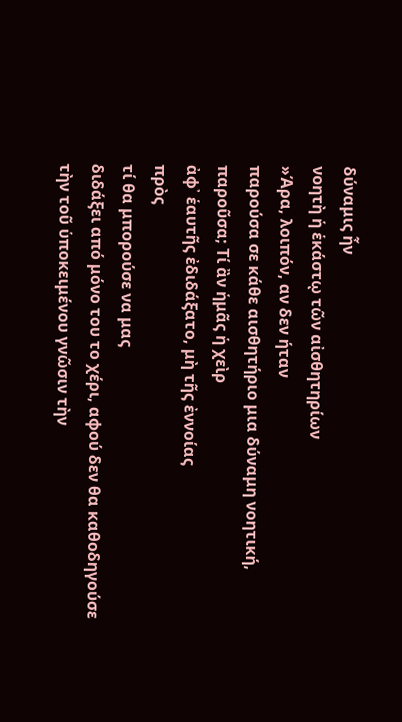δύναμις ἦν
νοητὴ ἡ ἑκάστῳ τῶν αἰσθητηρίων
»Άρα, λοιπόν, αν δεν ήταν
παρούσα σε κάθε αισθητήριο μια δύναμη νοητική,
παροῦσα; Τί ἂν ἡμᾶς ἡ χεὶρ
ἀφ᾿ ἑαυτῆς ἐδιδάξατο, μὴ τῆς ἐννοίας
πρὸς
τί θα μπορούσε να μας
διδάξει από μόνο του το χέρι, αφού δεν θα καθοδηγούσε
τὴν τοῦ ὑποκειμένου γνῶσιν τὴν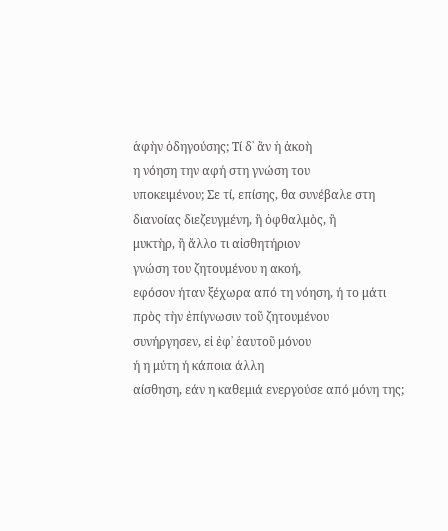ἁφὴν ὁδηγούσης; Τί δ᾿ ἂν ἡ ἀκοὴ
η νόηση την αφή στη γνώση του
υποκειμένου; Σε τί, επίσης, θα συνέβαλε στη
διανοίας διεζευγμένη, ἢ ὀφθαλμὸς, ἢ
μυκτὴρ, ἢ ἄλλο τι αἰσθητήριον
γνώση του ζητουμένου η ακοή,
εφόσον ήταν ξέχωρα από τη νόηση, ή το μάτι
πρὸς τὴν ἐπίγνωσιν τοῦ ζητουμένου
συνήργησεν, εἰ ἐφ᾿ ἑαυτοῦ μόνου
ή η μύτη ή κάποια άλλη
αίσθηση, εάν η καθεμιά ενεργούσε από μόνη της;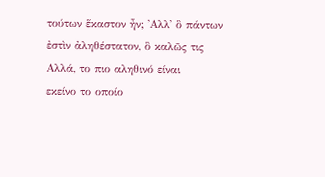τούτων ἕκαστον ἦν; ᾿Αλλ᾿ ὃ πάντων
ἐστὶν ἀληθέστατον, ὃ καλῶς τις
Αλλά, το πιο αληθινό είναι
εκείνο το οποίο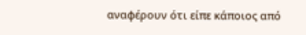αναφέρουν ότι είπε κάποιος από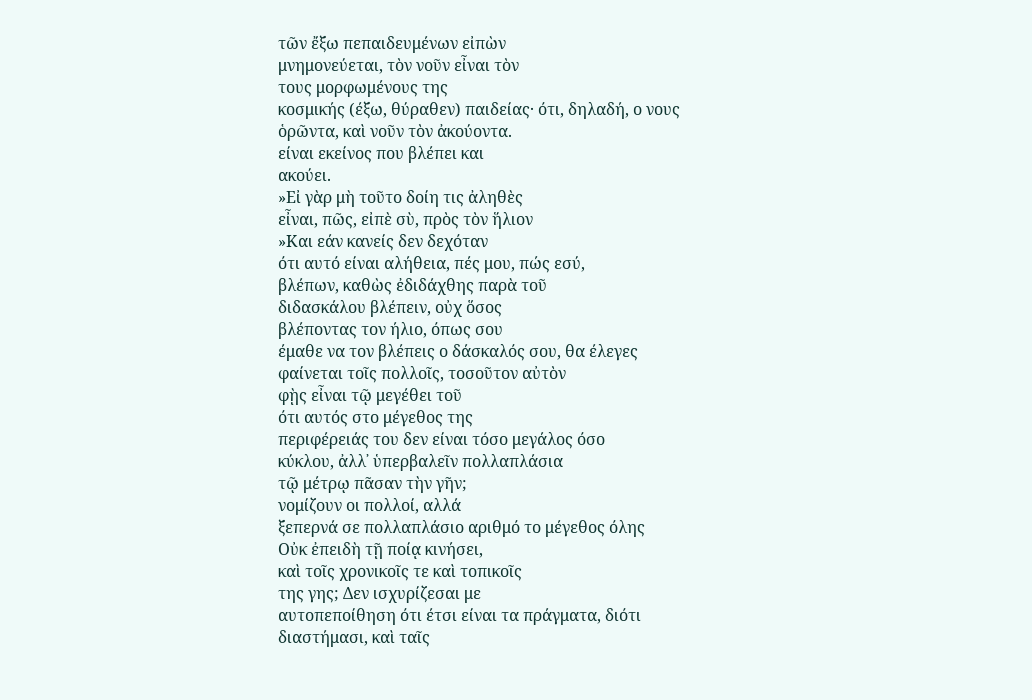τῶν ἔξω πεπαιδευμένων εἰπὼν
μνημονεύεται, τὸν νοῦν εἶναι τὸν
τους μορφωμένους της
κοσμικής (έξω, θύραθεν) παιδείας· ότι, δηλαδή, ο νους
ὁρῶντα, καὶ νοῦν τὸν ἀκούοντα.
είναι εκείνος που βλέπει και
ακούει.
»Εἰ γὰρ μὴ τοῦτο δοίη τις ἀληθὲς
εἶναι, πῶς, εἰπὲ σὺ, πρὸς τὸν ἥλιον
»Και εάν κανείς δεν δεχόταν
ότι αυτό είναι αλήθεια, πές μου, πώς εσύ,
βλέπων, καθὼς ἐδιδάχθης παρὰ τοῦ
διδασκάλου βλέπειν, οὐχ ὅσος
βλέποντας τον ήλιο, όπως σου
έμαθε να τον βλέπεις ο δάσκαλός σου, θα έλεγες
φαίνεται τοῖς πολλοῖς, τοσοῦτον αὐτὸν
φῂς εἶναι τῷ μεγέθει τοῦ
ότι αυτός στο μέγεθος της
περιφέρειάς του δεν είναι τόσο μεγάλος όσο
κύκλου, ἀλλ᾿ ὑπερβαλεῖν πολλαπλάσια
τῷ μέτρῳ πᾶσαν τὴν γῆν;
νομίζουν οι πολλοί, αλλά
ξεπερνά σε πολλαπλάσιο αριθμό το μέγεθος όλης
Οὐκ ἐπειδὴ τῇ ποίᾳ κινήσει,
καὶ τοῖς χρονικοῖς τε καὶ τοπικοῖς
της γης; Δεν ισχυρίζεσαι με
αυτοπεποίθηση ότι έτσι είναι τα πράγματα, διότι
διαστήμασι, καὶ ταῖς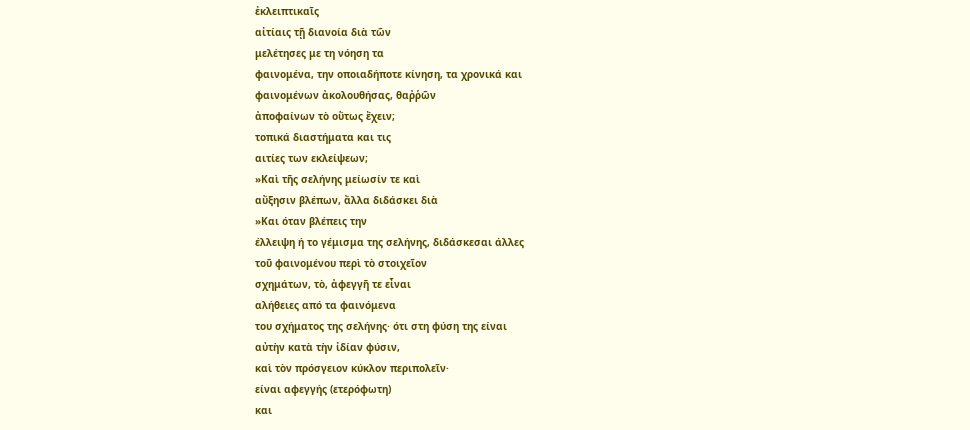ἐκλειπτικαῖς
αἰτίαις τῇ διανοία διὰ τῶν
μελέτησες με τη νόηση τα
φαινομένα, την οποιαδήποτε κίνηση, τα χρονικά και
φαινομένων ἀκολουθήσας, θαῤῥῶν
ἀποφαίνων τὸ οὕτως ἔχειν;
τοπικά διαστήματα και τις
αιτίες των εκλείψεων;
»Καὶ τῆς σελήνης μείωσίν τε καὶ
αὔξησιν βλέπων, ἄλλα διδάσκει διὰ
»Και όταν βλέπεις την
έλλειψη ή το γέμισμα της σελήνης, διδάσκεσαι άλλες
τοῦ φαινομένου περὶ τὸ στοιχεῖον
σχημάτων, τὸ, ἀφεγγῆ τε εἶναι
αλήθειες από τα φαινόμενα
του σχήματος της σελήνης· ότι στη φύση της είναι
αὐτὴν κατὰ τὴν ἰδίαν φύσιν,
καὶ τὸν πρόσγειον κύκλον περιπολεῖν·
είναι αφεγγής (ετερόφωτη)
και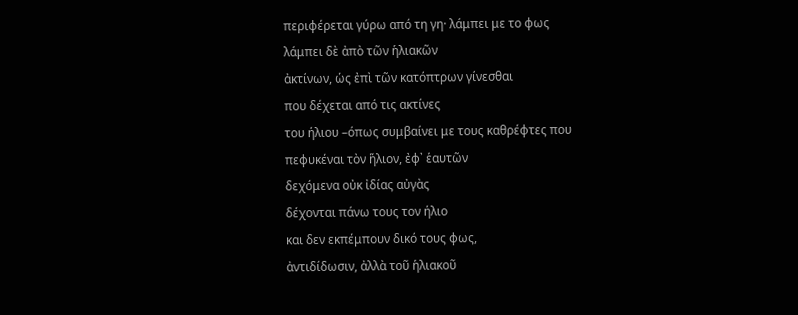περιφέρεται γύρω από τη γη· λάμπει με το φως
λάμπει δὲ ἀπὸ τῶν ἡλιακῶν
ἀκτίνων, ὡς ἐπὶ τῶν κατόπτρων γίνεσθαι
που δέχεται από τις ακτίνες
του ήλιου –όπως συμβαίνει με τους καθρέφτες που
πεφυκέναι τὸν ἥλιον, ἐφ᾿ ἑαυτῶν
δεχόμενα οὐκ ἰδίας αὐγὰς
δέχονται πάνω τους τον ήλιο
και δεν εκπέμπουν δικό τους φως,
ἀντιδίδωσιν, ἀλλὰ τοῦ ἡλιακοῦ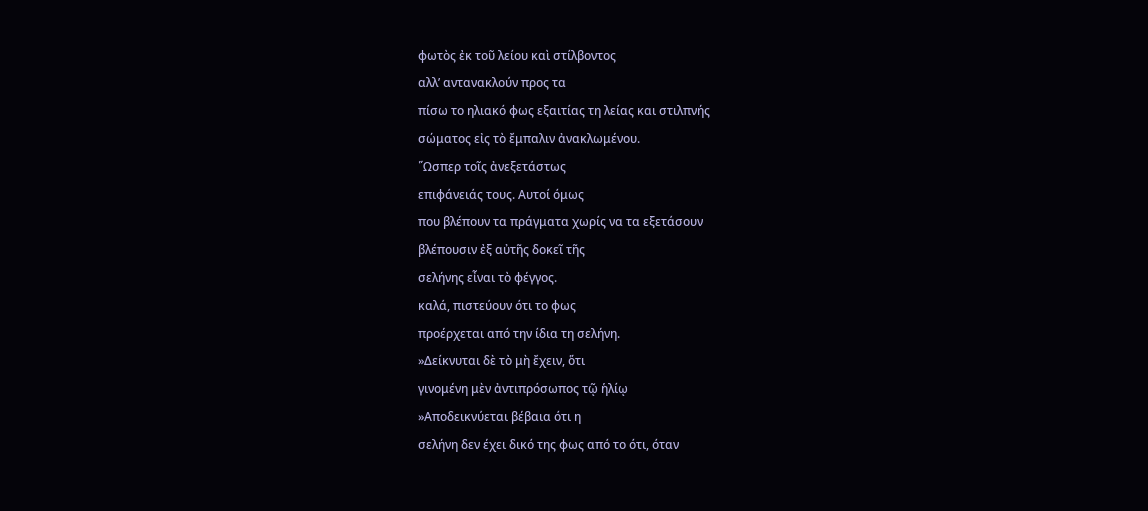φωτὸς ἐκ τοῦ λείου καὶ στίλβοντος
αλλ’ αντανακλούν προς τα
πίσω το ηλιακό φως εξαιτίας τη λείας και στιλπνής
σώματος εἰς τὸ ἔμπαλιν ἀνακλωμένου.
῞Ωσπερ τοῖς ἀνεξετάστως
επιφάνειάς τους. Αυτοί όμως
που βλέπουν τα πράγματα χωρίς να τα εξετάσουν
βλέπουσιν ἐξ αὐτῆς δοκεῖ τῆς
σελήνης εἶναι τὸ φέγγος.
καλά, πιστεύουν ότι το φως
προέρχεται από την ίδια τη σελήνη.
»Δείκνυται δὲ τὸ μὴ ἔχειν, ὅτι
γινομένη μὲν ἀντιπρόσωπος τῷ ἡλίῳ
»Αποδεικνύεται βέβαια ότι η
σελήνη δεν έχει δικό της φως από το ότι, όταν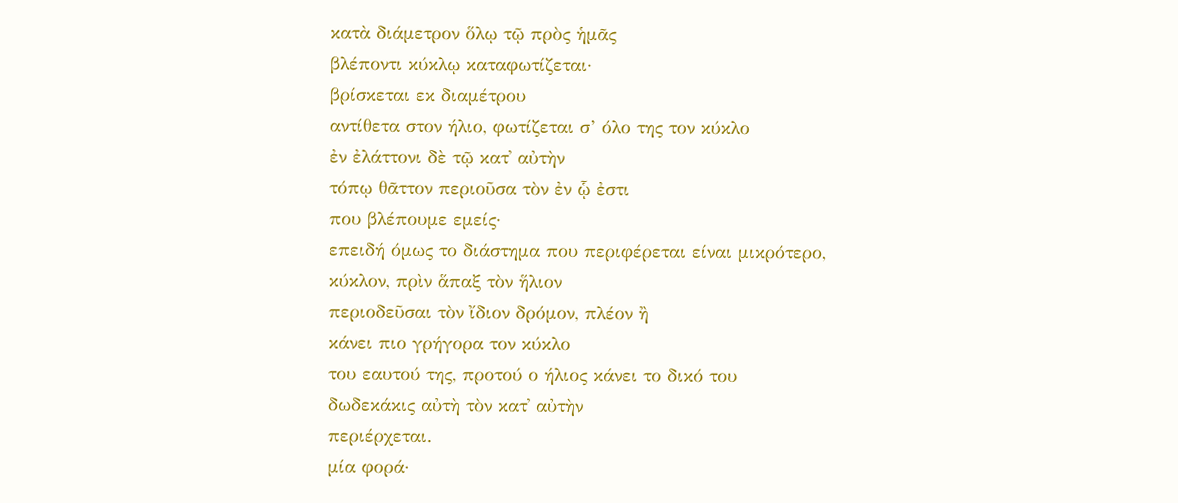κατὰ διάμετρον ὅλῳ τῷ πρὸς ἡμᾶς
βλέποντι κύκλῳ καταφωτίζεται·
βρίσκεται εκ διαμέτρου
αντίθετα στον ήλιο, φωτίζεται σ’ όλο της τον κύκλο
ἐν ἐλάττονι δὲ τῷ κατ᾿ αὐτὴν
τόπῳ θᾶττον περιοῦσα τὸν ἐν ᾧ ἐστι
που βλέπουμε εμείς·
επειδή όμως το διάστημα που περιφέρεται είναι μικρότερο,
κύκλον, πρὶν ἅπαξ τὸν ἥλιον
περιοδεῦσαι τὸν ἴδιον δρόμον, πλέον ἢ
κάνει πιο γρήγορα τον κύκλο
του εαυτού της, προτού ο ήλιος κάνει το δικό του
δωδεκάκις αὐτὴ τὸν κατ᾿ αὐτὴν
περιέρχεται.
μία φορά·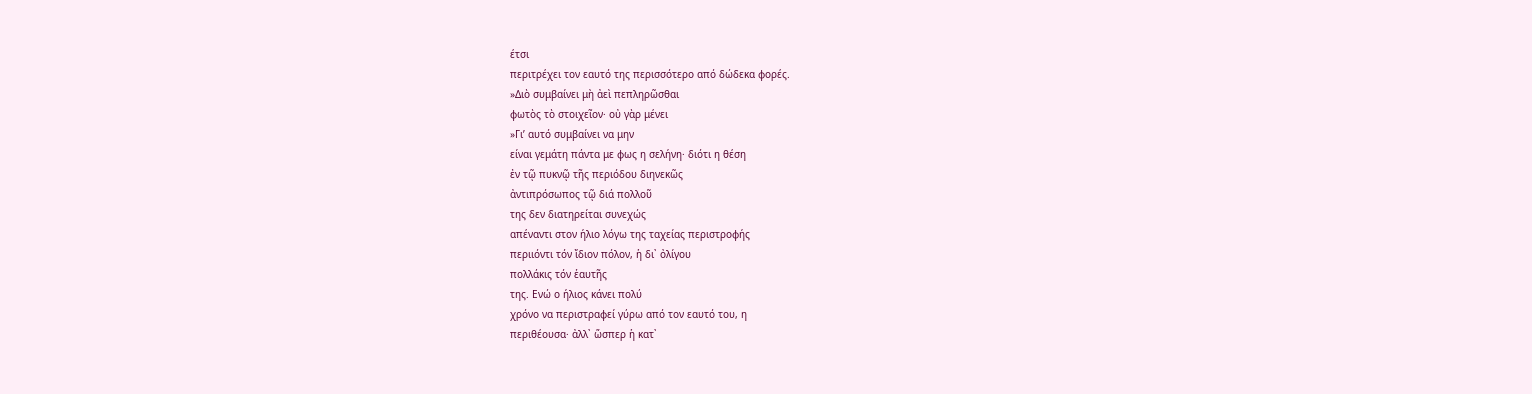έτσι
περιτρέχει τον εαυτό της περισσότερο από δώδεκα φορές.
»Διὸ συμβαίνει μὴ ἀεὶ πεπληρῶσθαι
φωτὸς τὸ στοιχεῖον· οὐ γὰρ μένει
»Γι’ αυτό συμβαίνει να μην
είναι γεμάτη πάντα με φως η σελήνη· διότι η θέση
ἐν τῷ πυκνῷ τῆς περιόδου διηνεκῶς
ἀντιπρόσωπος τῷ διά πολλοῦ
της δεν διατηρείται συνεχώς
απέναντι στον ήλιο λόγω της ταχείας περιστροφής
περιιόντι τόν ἴδιον πόλον, ἡ δι᾿ ὀλίγου
πολλάκις τόν ἑαυτῆς
της. Ενώ ο ήλιος κάνει πολύ
χρόνο να περιστραφεί γύρω από τον εαυτό του, η
περιθέουσα· ἀλλ᾿ ὥσπερ ἡ κατ᾿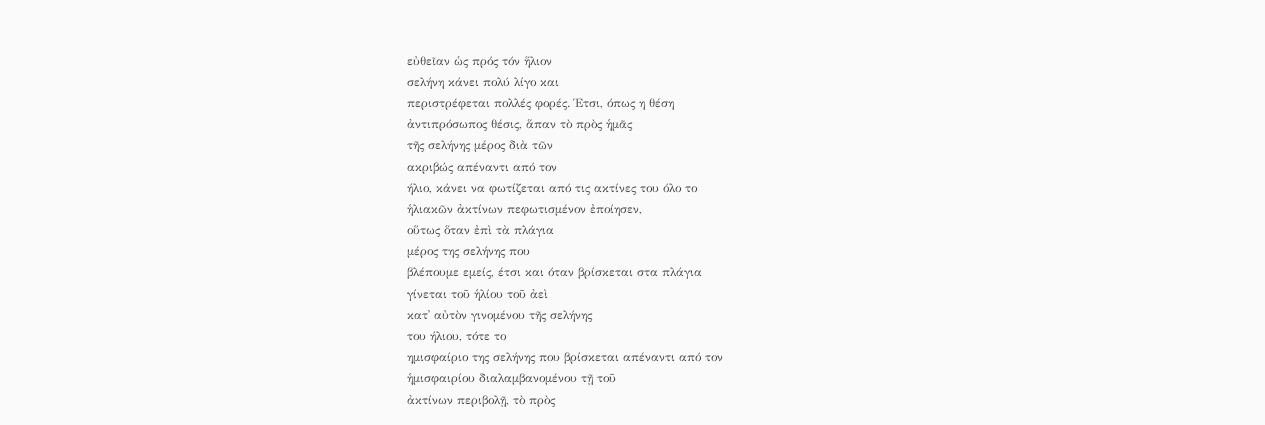εὐθεῖαν ὡς πρός τόν ἥλιον
σελήνη κάνει πολύ λίγο και
περιστρέφεται πολλές φορές. Έτσι, όπως η θέση
ἀντιπρόσωπος θέσις, ἅπαν τὸ πρὸς ἡμᾶς
τῆς σελήνης μέρος διὰ τῶν
ακριβώς απέναντι από τον
ήλιο, κάνει να φωτίζεται από τις ακτίνες του όλο το
ἡλιακῶν ἀκτίνων πεφωτισμένον ἐποίησεν,
οὕτως ὅταν ἐπὶ τὰ πλάγια
μέρος της σελήνης που
βλέπουμε εμείς, έτσι και όταν βρίσκεται στα πλάγια
γίνεται τοῦ ἡλίου τοῦ ἀεὶ
κατ᾿ αὐτὸν γινομένου τῆς σελήνης
του ήλιου, τότε το
ημισφαίριο της σελήνης που βρίσκεται απέναντι από τον
ἡμισφαιρίου διαλαμβανομένου τῇ τοῦ
ἀκτίνων περιβολῇ, τὸ πρὸς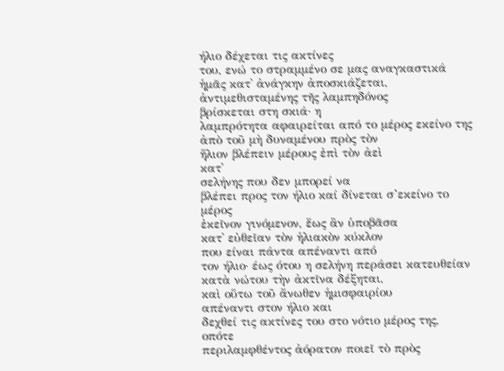ήλιο δέχεται τις ακτίνες
του, ενώ το στραμμένο σε μας αναγκαστικά
ἡμᾶς κατ᾿ ἀνάγκην ἀποσκιάζεται,
ἀντιμεθισταμένης τῆς λαμπηδόνος
βρίσκεται στη σκιά· η
λαμπρότητα αφαιρείται από το μέρος εκείνο της
ἀπὸ τοῦ μὴ δυναμένου πρὸς τὸν
ἥλιον βλέπειν μέρους ἐπὶ τὸν ἀεὶ
κατ᾿
σελήνης που δεν μπορεί να
βλέπει προς τον ήλιο καί δίνεται σ’εκείνο το μέρος
ἐκεῖνον γινόμενον, ἕως ἂν ὑποβᾶσα
κατ᾿ εὐθεῖαν τὸν ἡλιακὸν κύκλον
που είναι πάντα απέναντι από
τον ήλιο· έως ότου η σελήνη περάσει κατευθείαν
κατὰ νώτου τὴν ἀκτῖνα δέξηται,
καὶ οὕτω τοῦ ἄνωθεν ἡμισφαιρίου
απέναντι στον ήλιο και
δεχθεί τις ακτίνες του στο νότιο μέρος της, οπότε
περιλαμφθέντος ἀόρατον ποιεῖ τὸ πρὸς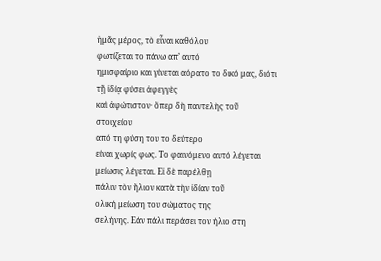ἡμᾶς μέρος, τὸ εἶναι καθόλου
φωτίζεται το πάνω απ’ αυτό
ημισφαίριο και γίνεται αόρατο το δικό μας, διότι
τῇ ἰδίᾳ φύσει ἀφεγγὲς
καὶ ἀφώτιστον· ὅπερ δὴ παντελὴς τοῦ
στοιχείου
από τη φύση του το δεύτερο
είναι χωρίς φως. Το φαινόμενο αυτό λέγεται
μείωσις λέγεται. Εἰ δὲ παρέλθῃ
πάλιν τὸν ἥλιον κατὰ τὴν ἰδίαν τοῦ
ολική μείωση του σώματος της
σελήνης. Εάν πάλι περάσει τον ήλιο στη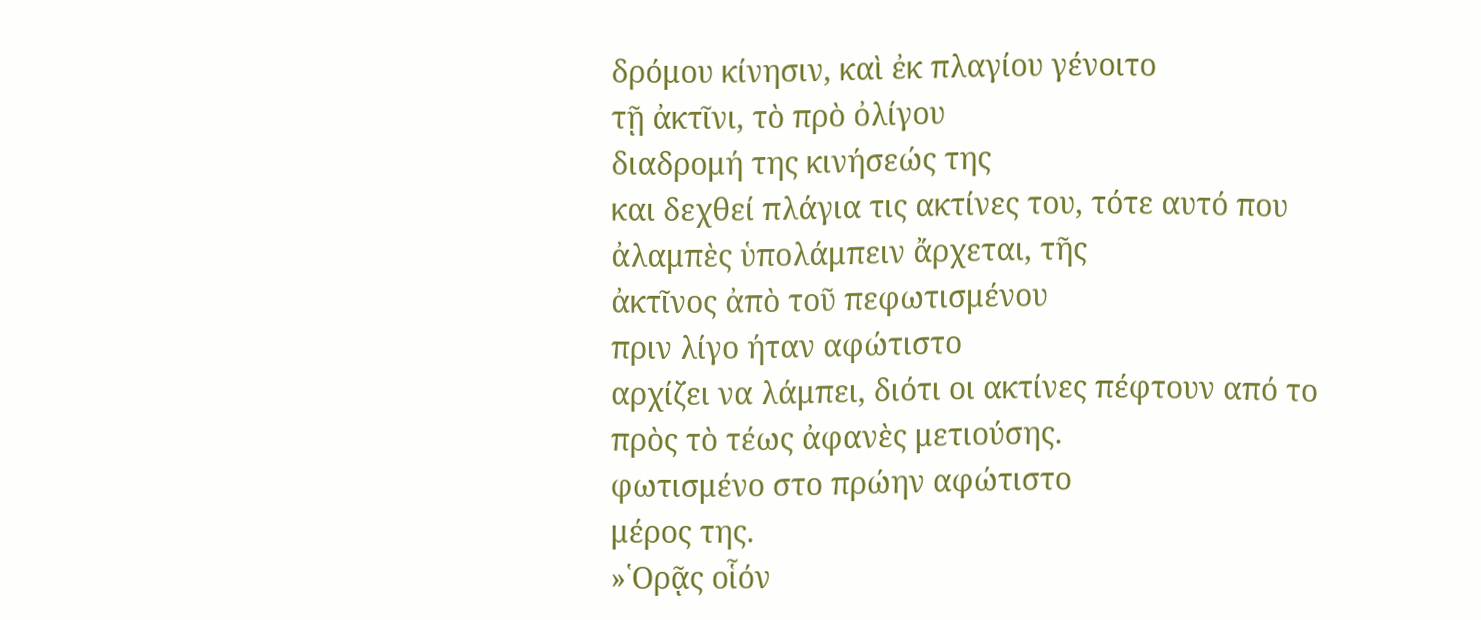δρόμου κίνησιν, καὶ ἐκ πλαγίου γένοιτο
τῇ ἀκτῖνι, τὸ πρὸ ὀλίγου
διαδρομή της κινήσεώς της
και δεχθεί πλάγια τις ακτίνες του, τότε αυτό που
ἀλαμπὲς ὑπολάμπειν ἄρχεται, τῆς
ἀκτῖνος ἀπὸ τοῦ πεφωτισμένου
πριν λίγο ήταν αφώτιστο
αρχίζει να λάμπει, διότι οι ακτίνες πέφτουν από το
πρὸς τὸ τέως ἀφανὲς μετιούσης.
φωτισμένο στο πρώην αφώτιστο
μέρος της.
»῾Ορᾷς οἷόν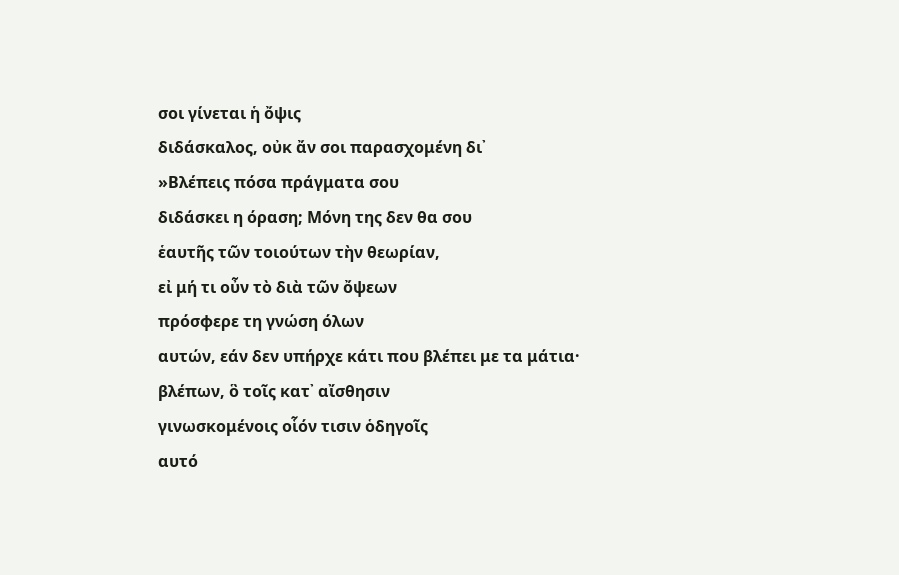σοι γίνεται ἡ ὄψις
διδάσκαλος, οὐκ ἄν σοι παρασχομένη δι᾿
»Βλέπεις πόσα πράγματα σου
διδάσκει η όραση; Μόνη της δεν θα σου
ἑαυτῆς τῶν τοιούτων τὴν θεωρίαν,
εἰ μή τι οὖν τὸ διὰ τῶν ὄψεων
πρόσφερε τη γνώση όλων
αυτών, εάν δεν υπήρχε κάτι που βλέπει με τα μάτια·
βλέπων, ὃ τοῖς κατ᾿ αἴσθησιν
γινωσκομένοις οἷόν τισιν ὁδηγοῖς
αυτό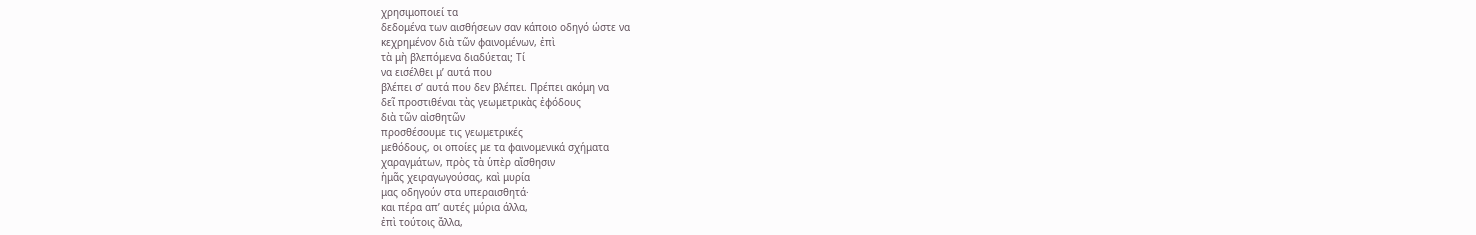χρησιμοποιεί τα
δεδομένα των αισθήσεων σαν κάποιο οδηγό ώστε να
κεχρημένον διὰ τῶν φαινομένων, ἐπὶ
τὰ μὴ βλεπόμενα διαδύεται; Τί
να εισέλθει μ’ αυτά που
βλέπει σ’ αυτά που δεν βλέπει. Πρέπει ακόμη να
δεῖ προστιθέναι τὰς γεωμετρικὰς ἐφόδους
διὰ τῶν αἰσθητῶν
προσθέσουμε τις γεωμετρικές
μεθόδους, οι οποίες με τα φαινομενικά σχήματα
χαραγμάτων, πρὸς τὰ ὑπὲρ αἴσθησιν
ἡμᾶς χειραγωγούσας, καὶ μυρία
μας οδηγούν στα υπεραισθητά·
και πέρα απ’ αυτές μύρια άλλα,
ἐπὶ τούτοις ἄλλα,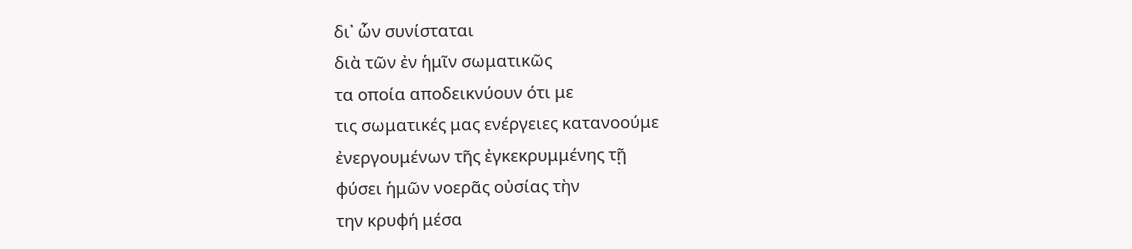δι᾿ ὧν συνίσταται
διὰ τῶν ἐν ἡμῖν σωματικῶς
τα οποία αποδεικνύουν ότι με
τις σωματικές μας ενέργειες κατανοούμε
ἐνεργουμένων τῆς ἐγκεκρυμμένης τῇ
φύσει ἡμῶν νοερᾶς οὐσίας τὴν
την κρυφή μέσα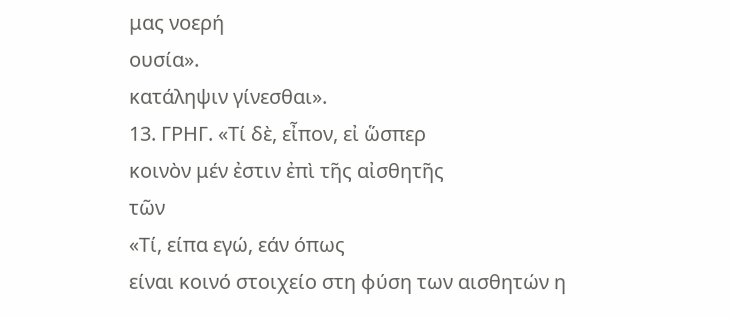μας νοερή
ουσία».
κατάληψιν γίνεσθαι».
13. ΓΡΗΓ. «Τί δὲ, εἶπον, εἰ ὥσπερ
κοινὸν μέν ἐστιν ἐπὶ τῆς αἰσθητῆς
τῶν
«Τί, είπα εγώ, εάν όπως
είναι κοινό στοιχείο στη φύση των αισθητών η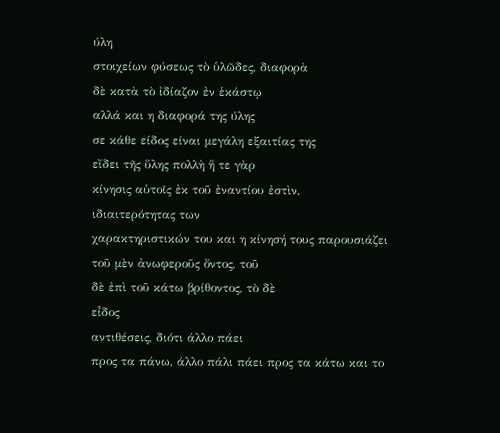ύλη
στοιχείων φύσεως τὸ ὑλῶδες, διαφορὰ
δὲ κατὰ τὸ ἰδίαζον ἐν ἑκάστῳ
αλλά και η διαφορά της ύλης
σε κάθε είδος είναι μεγάλη εξαιτίας της
εἴδει τῆς ὕλης πολλὴ ἥ τε γὰρ
κίνησις αὐτοῖς ἐκ τοῦ ἐναντίου ἐστὶν,
ιδιαιτερότητας των
χαρακτηριστικών του και η κίνησή τους παρουσιάζει
τοῦ μὲν ἀνωφεροῦς ὄντος, τοῦ
δὲ ἐπὶ τοῦ κάτω βρίθοντος, τὸ δὲ
εἶδος
αντιθέσεις, διότι άλλο πάει
προς τα πάνω, άλλο πάλι πάει προς τα κάτω και το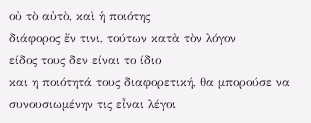οὐ τὸ αὐτὸ, καὶ ἡ ποιότης
διάφορος ἔν τινι, τούτων κατὰ τὸν λόγον
είδος τους δεν είναι το ίδιο
και η ποιότητά τους διαφορετική, θα μπορούσε να
συνουσιωμένην τις εἶναι λέγοι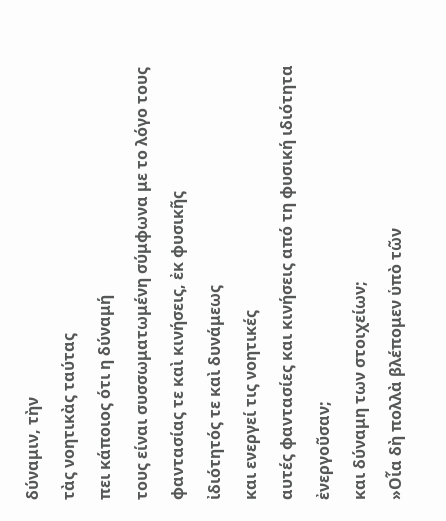δύναμιν, τὴν
τὰς νοητικὰς ταύτας
πει κάποιος ότι η δύναμή
τους είναι συσσωματωμένη σύμφωνα με το λόγο τους
φαντασίας τε καὶ κινήσεις, ἐκ φυσικῆς
ἰδιότητός τε καὶ δυνάμεως
και ενεργεί τις νοητικές
αυτές φαντασίες και κινήσεις από τη φυσική ιδιότητα
ἐνεργοῦσαν;
και δύναμη των στοιχείων;
»Οἷα δὴ πολλὰ βλέπομεν ὑπὸ τῶν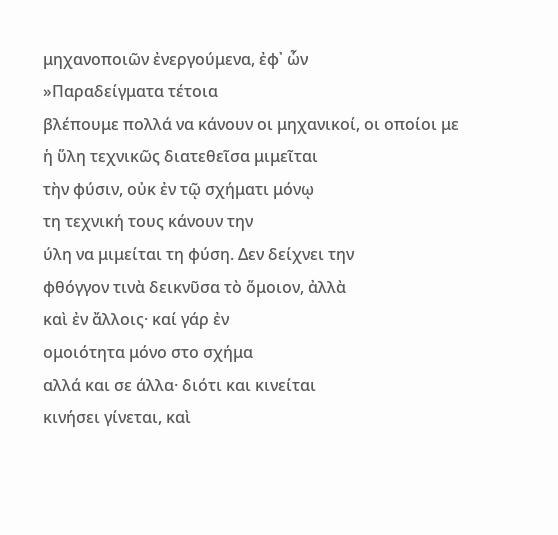μηχανοποιῶν ἐνεργούμενα, ἐφ᾿ ὧν
»Παραδείγματα τέτοια
βλέπουμε πολλά να κάνουν οι μηχανικοί, οι οποίοι με
ἡ ὕλη τεχνικῶς διατεθεῖσα μιμεῖται
τὴν φύσιν, οὐκ ἐν τῷ σχήματι μόνῳ
τη τεχνική τους κάνουν την
ύλη να μιμείται τη φύση. Δεν δείχνει την
φθόγγον τινὰ δεικνῦσα τὸ ὅμοιον, ἀλλὰ
καὶ ἐν ἄλλοις· καί γάρ ἐν
ομοιότητα μόνο στο σχήμα
αλλά και σε άλλα· διότι και κινείται
κινήσει γίνεται, καὶ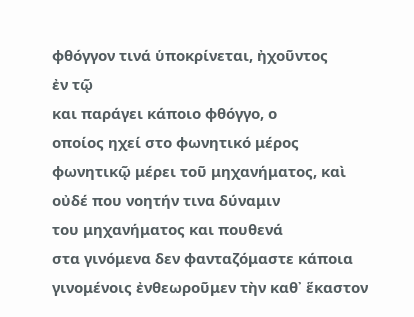φθόγγον τινά ὑποκρίνεται, ἠχοῦντος
ἐν τῷ
και παράγει κάποιο φθόγγο, ο
οποίος ηχεί στο φωνητικό μέρος
φωνητικῷ μέρει τοῦ μηχανήματος, καὶ
οὐδέ που νοητήν τινα δύναμιν
του μηχανήματος και πουθενά
στα γινόμενα δεν φανταζόμαστε κάποια
γινομένοις ἐνθεωροῦμεν τὴν καθ᾿ ἕκαστον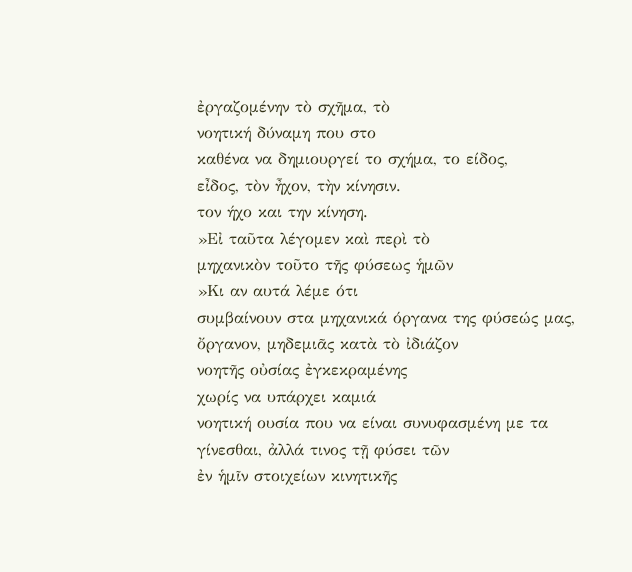ἐργαζομένην τὸ σχῆμα, τὸ
νοητική δύναμη που στο
καθένα να δημιουργεί το σχήμα, το είδος,
εἶδος, τὸν ἦχον, τὴν κίνησιν.
τον ήχο και την κίνηση.
»Εἰ ταῦτα λέγομεν καὶ περὶ τὸ
μηχανικὸν τοῦτο τῆς φύσεως ἡμῶν
»Κι αν αυτά λέμε ότι
συμβαίνουν στα μηχανικά όργανα της φύσεώς μας,
ὄργανον, μηδεμιᾶς κατὰ τὸ ἰδιάζον
νοητῆς οὐσίας ἐγκεκραμένης
χωρίς να υπάρχει καμιά
νοητική ουσία που να είναι συνυφασμένη με τα
γίνεσθαι, ἀλλά τινος τῇ φύσει τῶν
ἐν ἡμῖν στοιχείων κινητικῆς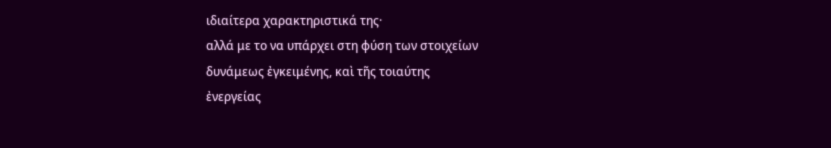ιδιαίτερα χαρακτηριστικά της·
αλλά με το να υπάρχει στη φύση των στοιχείων
δυνάμεως ἐγκειμένης, καὶ τῆς τοιαύτης
ἐνεργείας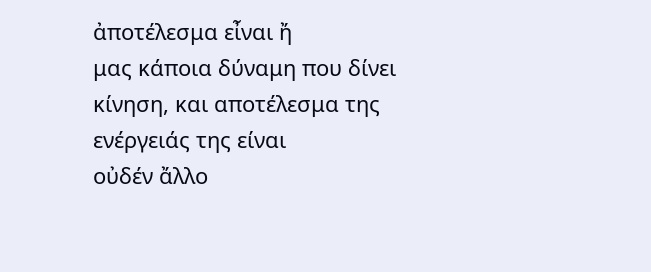ἀποτέλεσμα εἶναι ἤ
μας κάποια δύναμη που δίνει
κίνηση, και αποτέλεσμα της ενέργειάς της είναι
οὐδέν ἄλλο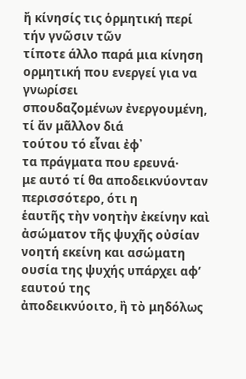ἤ κίνησίς τις ὁρμητική περί
τήν γνῶσιν τῶν
τίποτε άλλο παρά μια κίνηση
ορμητική που ενεργεί για να γνωρίσει
σπουδαζομένων ἐνεργουμένη, τί ἄν μᾶλλον διά
τούτου τό εἶναι ἐφ᾿
τα πράγματα που ερευνά·
με αυτό τί θα αποδεικνύονταν περισσότερο, ότι η
ἑαυτῆς τὴν νοητὴν ἐκείνην καὶ
ἀσώματον τῆς ψυχῆς οὐσίαν
νοητή εκείνη και ασώματη
ουσία της ψυχής υπάρχει αφ’ εαυτού της
ἀποδεικνύοιτο, ἢ τὸ μηδόλως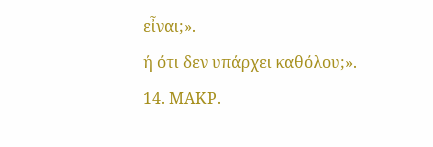εἶναι;».
ή ότι δεν υπάρχει καθόλου;».
14. ΜΑΚΡ.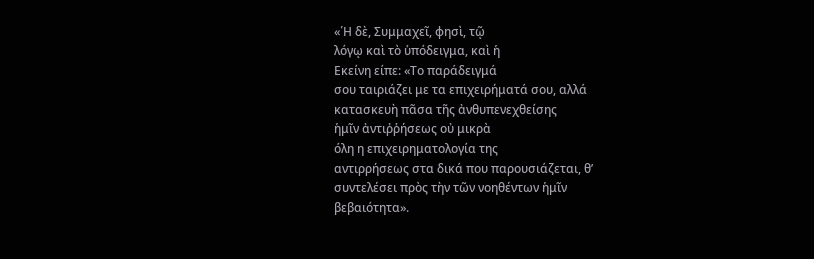«῾Η δὲ, Συμμαχεῖ, φησὶ, τῷ
λόγῳ καὶ τὸ ὑπόδειγμα, καὶ ἡ
Εκείνη είπε: «Το παράδειγμά
σου ταιριάζει με τα επιχειρήματά σου, αλλά
κατασκευὴ πᾶσα τῆς ἀνθυπενεχθείσης
ἡμῖν ἀντιῤῥήσεως οὐ μικρὰ
όλη η επιχειρηματολογία της
αντιρρήσεως στα δικά που παρουσιάζεται, θ’
συντελέσει πρὸς τὴν τῶν νοηθέντων ἡμῖν
βεβαιότητα».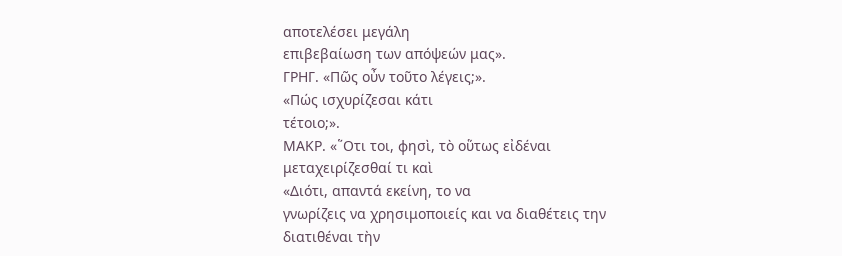αποτελέσει μεγάλη
επιβεβαίωση των απόψεών μας».
ΓΡΗΓ. «Πῶς οὖν τοῦτο λέγεις;».
«Πώς ισχυρίζεσαι κάτι
τέτοιο;».
ΜΑΚΡ. «῞Οτι τοι, φησὶ, τὸ οὕτως εἰδέναι
μεταχειρίζεσθαί τι καὶ
«Διότι, απαντά εκείνη, το να
γνωρίζεις να χρησιμοποιείς και να διαθέτεις την
διατιθέναι τὴν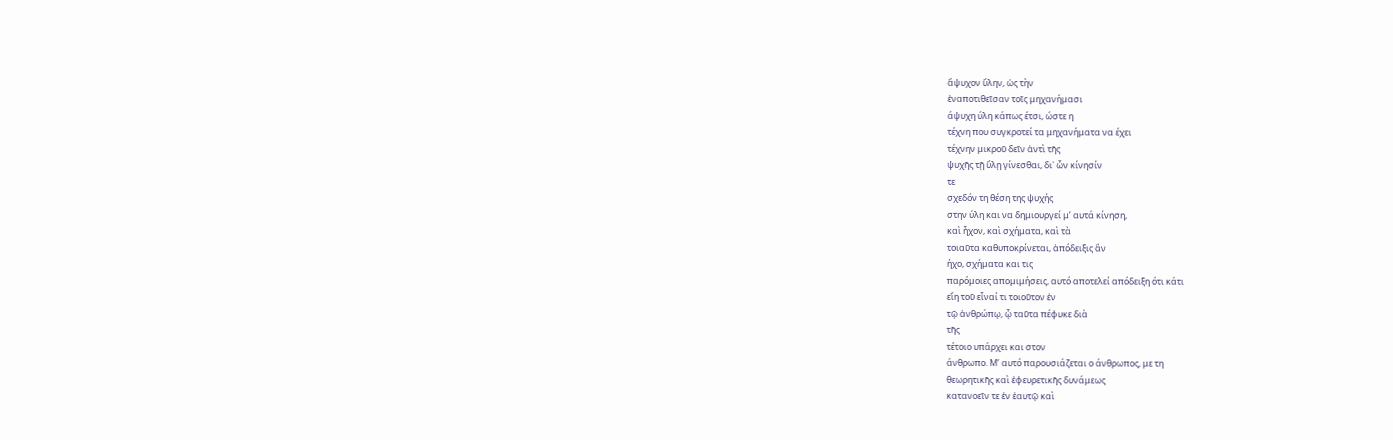ἄψυχον ὕλην, ὡς τὴν
ἐναποτιθεῖσαν τοῖς μηχανήμασι
άψυχη ύλη κάπως έτσι, ώστε η
τέχνη που συγκροτεί τα μηχανήματα να έχει
τέχνην μικροῦ δεῖν ἀντὶ τῆς
ψυχῆς τῇ ὕλῃ γίνεσθαι, δι᾿ ὧν κίνησίν
τε
σχεδόν τη θέση της ψυχής
στην ύλη και να δημιουργεί μ’ αυτά κίνηση,
καὶ ἦχον, καὶ σχήματα, καὶ τὰ
τοιαῦτα καθυποκρίνεται, ἀπόδειξις ἂν
ήχο, σχήματα και τις
παρόμοιες απομιμήσεις, αυτό αποτελεί απόδειξη ότι κάτι
εἴη τοῦ εἶναί τι τοιοῦτον ἐν
τῷ ἀνθρώπῳ, ᾧ ταῦτα πέφυκε διὰ
τῆς
τέτοιο υπάρχει και στον
άνθρωπο. Μ’ αυτό παρουσιάζεται ο άνθρωπος, με τη
θεωρητικῆς καὶ ἐφευρετικῆς δυνάμεως
κατανοεῖν τε ἐν ἑαυτῷ καὶ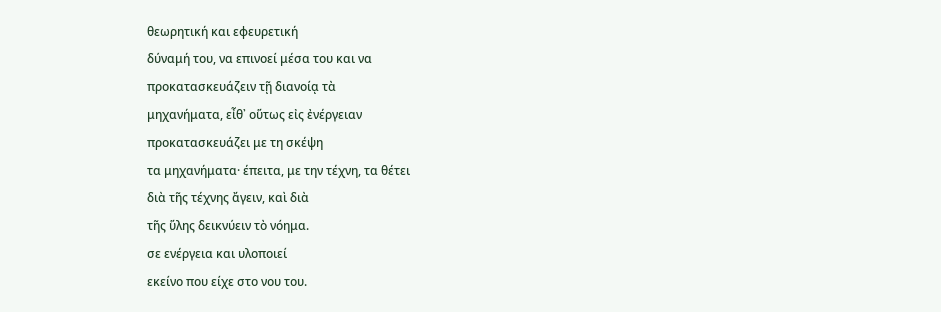θεωρητική και εφευρετική
δύναμή του, να επινοεί μέσα του και να
προκατασκευάζειν τῇ διανοίᾳ τὰ
μηχανήματα, εἶθ᾿ οὕτως εἰς ἐνέργειαν
προκατασκευάζει με τη σκέψη
τα μηχανήματα· έπειτα, με την τέχνη, τα θέτει
διὰ τῆς τέχνης ἄγειν, καὶ διὰ
τῆς ὕλης δεικνύειν τὸ νόημα.
σε ενέργεια και υλοποιεί
εκείνο που είχε στο νου του.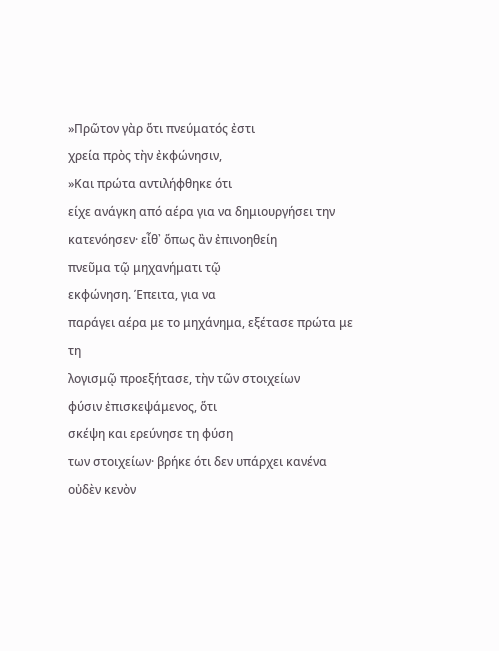»Πρῶτον γὰρ ὅτι πνεύματός ἐστι
χρεία πρὸς τὴν ἐκφώνησιν,
»Και πρώτα αντιλήφθηκε ότι
είχε ανάγκη από αέρα για να δημιουργήσει την
κατενόησεν· εἶθ᾿ ὅπως ἂν ἐπινοηθείη
πνεῦμα τῷ μηχανήματι τῷ
εκφώνηση. Έπειτα, για να
παράγει αέρα με το μηχάνημα, εξέτασε πρώτα με τη
λογισμῷ προεξήτασε, τὴν τῶν στοιχείων
φύσιν ἐπισκεψάμενος, ὅτι
σκέψη και ερεύνησε τη φύση
των στοιχείων· βρήκε ότι δεν υπάρχει κανένα
οὐδὲν κενὸν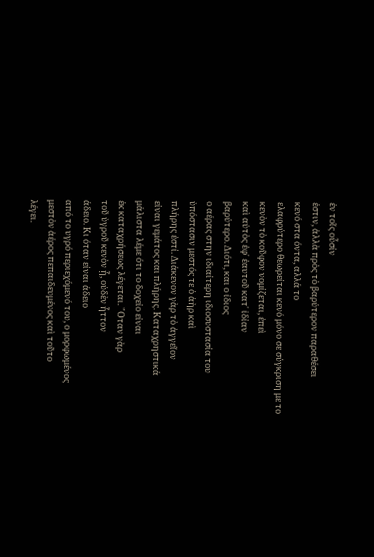ἐν τοῖς οὖσίν
ἐστιν, ἀλλὰ πρὸς τὸ βαρύτερον παραθέσει
κενό στα όντα, αλλά το
ελαφρύτερο θεωρείται κενό μόνο σε σύγκριση με το
κενὸν τὸ κοῦφον νομίζεται, ἐπεὶ
καὶ αὐτὸς ἐφ᾿ ἑαυτοῦ κατ᾿ ἰδίαν
βαρύτερο. Διότι, και ο ίδιος
ο αέρας στην ιδιαίτερη ιδιοσυστασία του
ὑπόστασιν μεστός τε ὁ ἀὴρ καὶ
πλήρης ἐστί. Διάκενον γὰρ τὸ ἀγγεῖον
είναι γεμάτος και πλήρης. Καταχρηστικά
μάλιστα λέμε ότι το δοχείο είναι
ἐκ καταχρήσεως λέγεται. ῞Οταν γὰρ
τοῦ ὑγροῦ κενὸν ᾖ, οὐδὲν ἧττον
άδειο. Κι όταν είναι άδειο
από το υγρό περιεχόμενό του, ο μορφωμένος
μεστὸν ἀέρος πεπαιδευμένος καὶ τοῦτο
λέγει.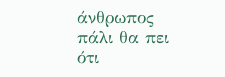άνθρωπος πάλι θα πει ότι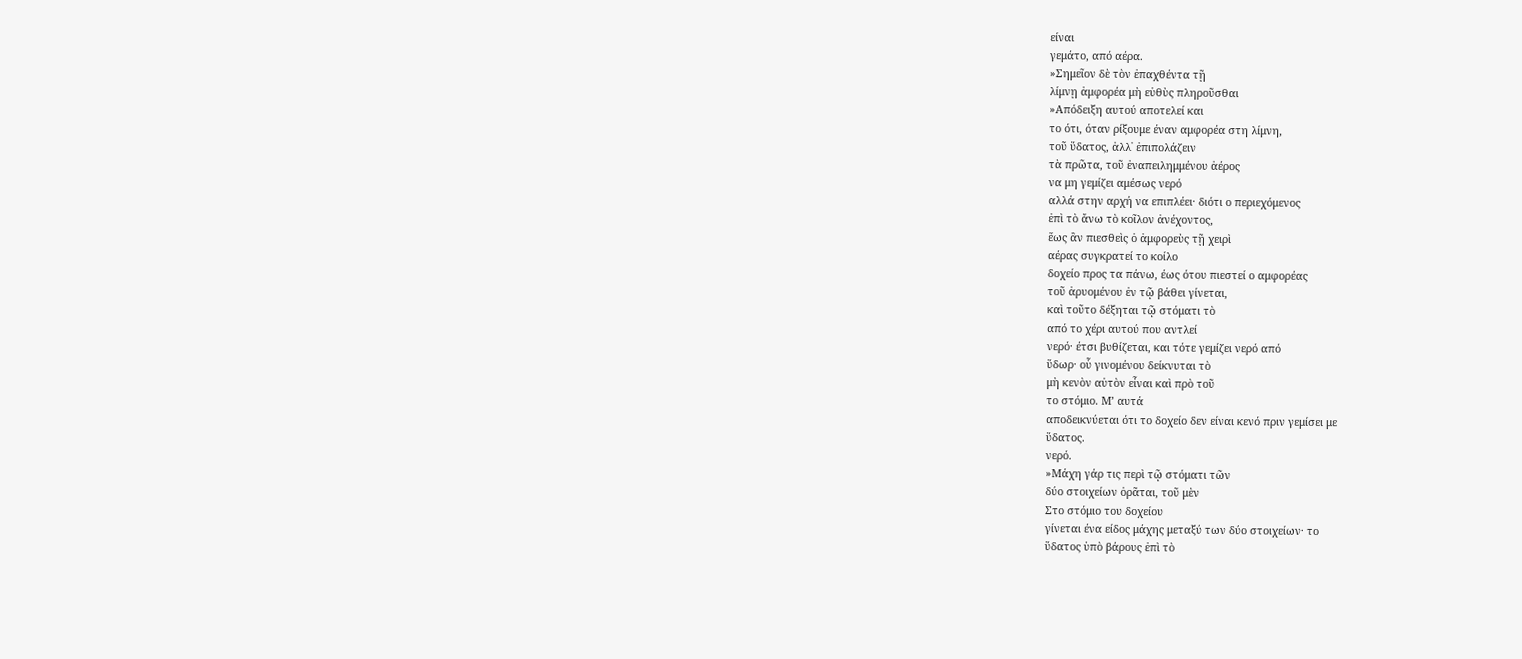είναι
γεμάτο, από αέρα.
»Σημεῖον δὲ τὸν ἐπαχθέντα τῇ
λίμνῃ ἀμφορέα μὴ εὐθὺς πληροῦσθαι
»Απόδειξη αυτού αποτελεί και
το ότι, όταν ρίξουμε έναν αμφορέα στη λίμνη,
τοῦ ὕδατος, ἀλλ᾿ ἐπιπολάζειν
τὰ πρῶτα, τοῦ ἐναπειλημμένου ἀέρος
να μη γεμίζει αμέσως νερό
αλλά στην αρχή να επιπλέει· διότι ο περιεχόμενος
ἐπὶ τὸ ἄνω τὸ κοῖλον ἀνέχοντος,
ἕως ἂν πιεσθεὶς ὁ ἀμφορεὺς τῇ χειρὶ
αέρας συγκρατεί το κοίλο
δοχείο προς τα πάνω, έως ότου πιεστεί ο αμφορέας
τοῦ ἀρυομένου ἐν τῷ βάθει γίνεται,
καὶ τοῦτο δέξηται τῷ στόματι τὸ
από το χέρι αυτού που αντλεί
νερό· έτσι βυθίζεται, και τότε γεμίζει νερό από
ὕδωρ· οὗ γινομένου δείκνυται τὸ
μὴ κενὸν αὐτὸν εἶναι καὶ πρὸ τοῦ
το στόμιο. Μ’ αυτά
αποδεικνύεται ότι το δοχείο δεν είναι κενό πριν γεμίσει με
ὕδατος.
νερό.
»Μάχη γάρ τις περὶ τῷ στόματι τῶν
δύο στοιχείων ὁρᾶται, τοῦ μὲν
Στο στόμιο του δοχείου
γίνεται ένα είδος μάχης μεταξύ των δύο στοιχείων· το
ὕδατος ὑπὸ βάρους ἐπὶ τὸ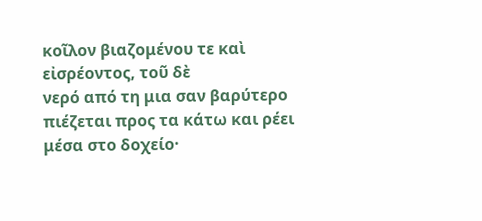κοῖλον βιαζομένου τε καὶ εἰσρέοντος, τοῦ δὲ
νερό από τη μια σαν βαρύτερο
πιέζεται προς τα κάτω και ρέει μέσα στο δοχείο·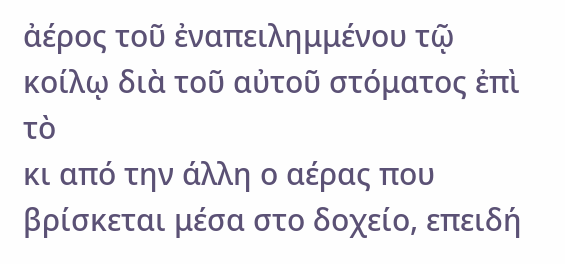ἀέρος τοῦ ἐναπειλημμένου τῷ
κοίλῳ διὰ τοῦ αὐτοῦ στόματος ἐπὶ
τὸ
κι από την άλλη ο αέρας που
βρίσκεται μέσα στο δοχείο, επειδή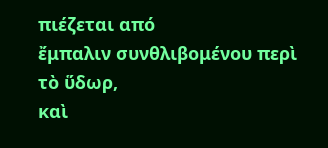πιέζεται από
ἔμπαλιν συνθλιβομένου περὶ τὸ ὕδωρ,
καὶ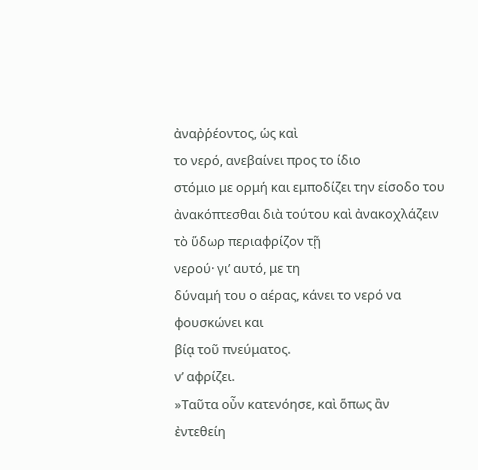ἀναῤῥέοντος, ὡς καὶ
το νερό, ανεβαίνει προς το ίδιο
στόμιο με ορμή και εμποδίζει την είσοδο του
ἀνακόπτεσθαι διὰ τούτου καὶ ἀνακοχλάζειν
τὸ ὕδωρ περιαφρίζον τῇ
νερού· γι’ αυτό, με τη
δύναμή του ο αέρας, κάνει το νερό να φουσκώνει και
βίᾳ τοῦ πνεύματος.
ν’ αφρίζει.
»Ταῦτα οὖν κατενόησε, καὶ ὅπως ἂν
ἐντεθείη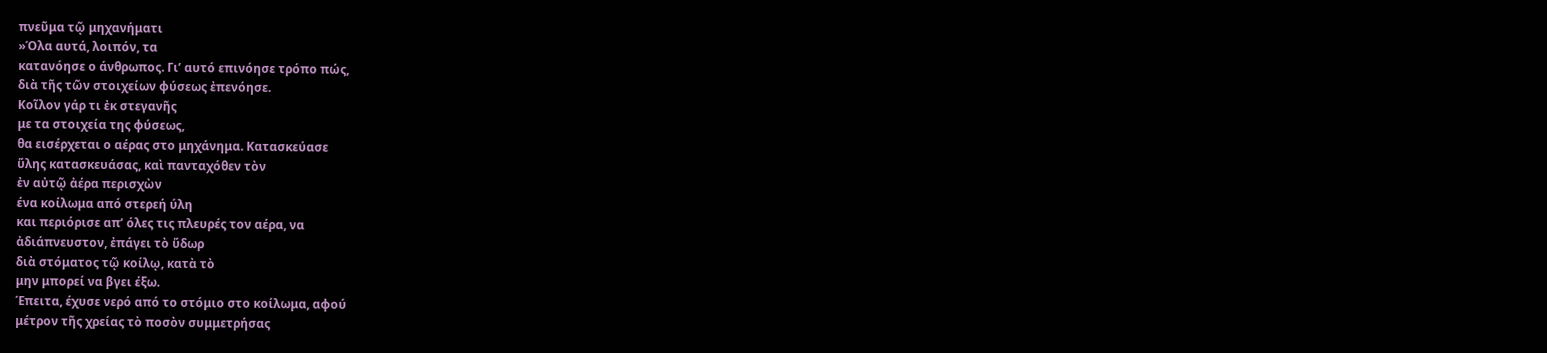πνεῦμα τῷ μηχανήματι
»Όλα αυτά, λοιπόν, τα
κατανόησε ο άνθρωπος. Γι’ αυτό επινόησε τρόπο πώς,
διὰ τῆς τῶν στοιχείων φύσεως ἐπενόησε.
Κοῖλον γάρ τι ἐκ στεγανῆς
με τα στοιχεία της φύσεως,
θα εισέρχεται ο αέρας στο μηχάνημα. Κατασκεύασε
ὕλης κατασκευάσας, καὶ πανταχόθεν τὸν
ἐν αὐτῷ ἀέρα περισχὼν
ένα κοίλωμα από στερεή ύλη
και περιόρισε απ’ όλες τις πλευρές τον αέρα, να
ἀδιάπνευστον, ἐπάγει τὸ ὕδωρ
διὰ στόματος τῷ κοίλῳ, κατὰ τὸ
μην μπορεί να βγει έξω.
Έπειτα, έχυσε νερό από το στόμιο στο κοίλωμα, αφού
μέτρον τῆς χρείας τὸ ποσὸν συμμετρήσας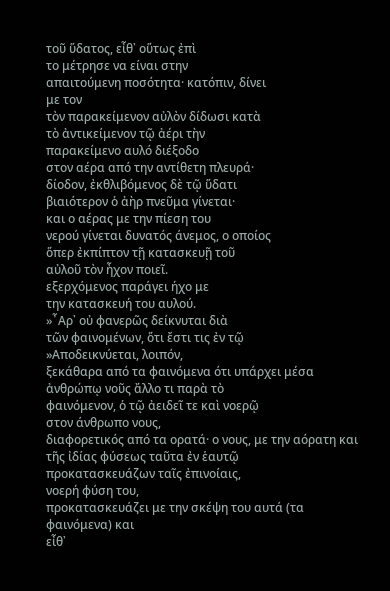τοῦ ὕδατος, εἶθ᾿ οὕτως ἐπὶ
το μέτρησε να είναι στην
απαιτούμενη ποσότητα· κατόπιν, δίνει
με τον
τὸν παρακείμενον αὐλὸν δίδωσι κατὰ
τὸ ἀντικείμενον τῷ ἀέρι τὴν
παρακείμενο αυλό διέξοδο
στον αέρα από την αντίθετη πλευρά·
δίοδον, ἐκθλιβόμενος δὲ τῷ ὕδατι
βιαιότερον ὁ ἀὴρ πνεῦμα γίνεται·
και ο αέρας με την πίεση του
νερού γίνεται δυνατός άνεμος, ο οποίος
ὅπερ ἐκπίπτον τῇ κατασκευῇ τοῦ
αὐλοῦ τὸν ἦχον ποιεῖ.
εξερχόμενος παράγει ήχο με
την κατασκευή του αυλού.
»῏Αρ᾿ οὐ φανερῶς δείκνυται διὰ
τῶν φαινομένων, ὅτι ἔστι τις ἐν τῷ
»Αποδεικνύεται, λοιπόν,
ξεκάθαρα από τα φαινόμενα ότι υπάρχει μέσα
ἀνθρώπῳ νοῦς ἄλλο τι παρὰ τὸ
φαινόμενον, ὁ τῷ ἀειδεῖ τε καὶ νοερῷ
στον άνθρωπο νους,
διαφορετικός από τα ορατά· ο νους, με την αόρατη και
τῆς ἰδίας φύσεως ταῦτα ἐν ἑαυτῷ
προκατασκευάζων ταῖς ἐπινοίαις,
νοερή φύση του,
προκατασκευάζει με την σκέψη του αυτά (τα φαινόμενα) και
εἶθ᾿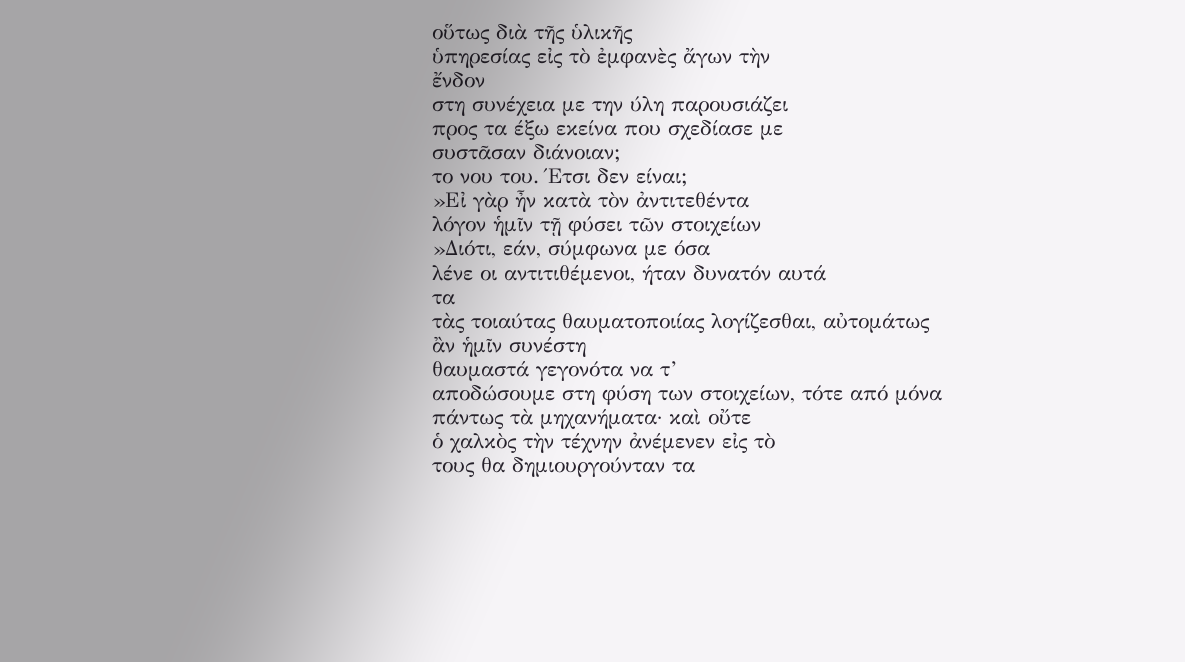οὕτως διὰ τῆς ὑλικῆς
ὑπηρεσίας εἰς τὸ ἐμφανὲς ἄγων τὴν
ἔνδον
στη συνέχεια με την ύλη παρουσιάζει
προς τα έξω εκείνα που σχεδίασε με
συστᾶσαν διάνοιαν;
το νου του. Έτσι δεν είναι;
»Εἰ γὰρ ἦν κατὰ τὸν ἀντιτεθέντα
λόγον ἡμῖν τῇ φύσει τῶν στοιχείων
»Διότι, εάν, σύμφωνα με όσα
λένε οι αντιτιθέμενοι, ήταν δυνατόν αυτά
τα
τὰς τοιαύτας θαυματοποιίας λογίζεσθαι, αὐτομάτως
ἂν ἡμῖν συνέστη
θαυμαστά γεγονότα να τ’
αποδώσουμε στη φύση των στοιχείων, τότε από μόνα
πάντως τὰ μηχανήματα· καὶ οὔτε
ὁ χαλκὸς τὴν τέχνην ἀνέμενεν εἰς τὸ
τους θα δημιουργούνταν τα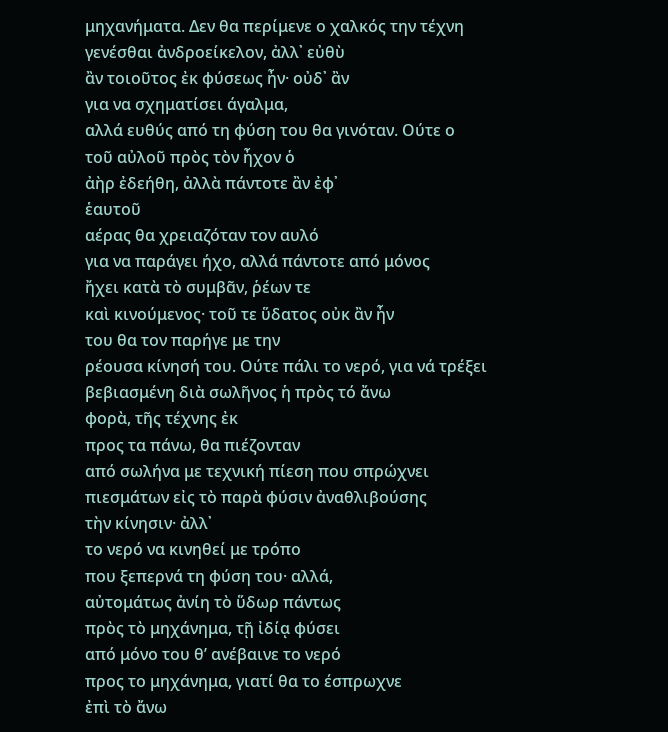μηχανήματα. Δεν θα περίμενε ο χαλκός την τέχνη
γενέσθαι ἀνδροείκελον, ἀλλ᾿ εὐθὺ
ἂν τοιοῦτος ἐκ φύσεως ἦν· οὐδ᾿ ἂν
για να σχηματίσει άγαλμα,
αλλά ευθύς από τη φύση του θα γινόταν. Ούτε ο
τοῦ αὐλοῦ πρὸς τὸν ἦχον ὁ
ἀὴρ ἐδεήθη, ἀλλὰ πάντοτε ἂν ἐφ᾿
ἑαυτοῦ
αέρας θα χρειαζόταν τον αυλό
για να παράγει ήχο, αλλά πάντοτε από μόνος
ἤχει κατὰ τὸ συμβᾶν, ῥέων τε
καὶ κινούμενος· τοῦ τε ὕδατος οὐκ ἂν ἦν
του θα τον παρήγε με την
ρέουσα κίνησή του. Ούτε πάλι το νερό, για νά τρέξει
βεβιασμένη διὰ σωλῆνος ἡ πρὸς τό ἄνω
φορὰ, τῆς τέχνης ἐκ
προς τα πάνω, θα πιέζονταν
από σωλήνα με τεχνική πίεση που σπρώχνει
πιεσμάτων εἰς τὸ παρὰ φύσιν ἀναθλιβούσης
τὴν κίνησιν· ἀλλ᾿
το νερό να κινηθεί με τρόπο
που ξεπερνά τη φύση του· αλλά,
αὐτομάτως ἀνίη τὸ ὕδωρ πάντως
πρὸς τὸ μηχάνημα, τῇ ἰδίᾳ φύσει
από μόνο του θ’ ανέβαινε το νερό
προς το μηχάνημα, γιατί θα το έσπρωχνε
ἐπὶ τὸ ἄνω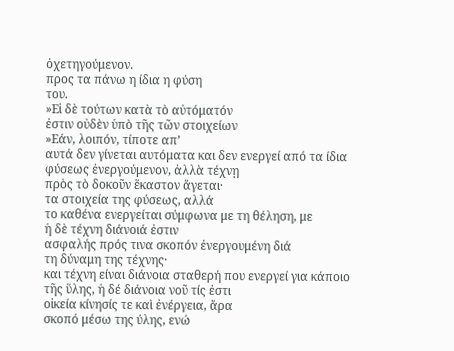ὀχετηγούμενον.
προς τα πάνω η ίδια η φύση
του.
»Εἰ δὲ τούτων κατὰ τὸ αὐτόματόν
ἐστιν οὐδὲν ὑπὸ τῆς τῶν στοιχείων
»Εάν, λοιπόν, τίποτε απ’
αυτά δεν γίνεται αυτόματα και δεν ενεργεί από τα ίδια
φύσεως ἐνεργούμενον, ἀλλὰ τέχνῃ
πρὸς τὸ δοκοῦν ἕκαστον ἄγεται·
τα στοιχεία της φύσεως, αλλά
το καθένα ενεργείται σύμφωνα με τη θέληση, με
ἡ δὲ τέχνη διάνοιά ἐστιν
ασφαλής πρός τινα σκοπόν ἐνεργουμένη διά
τη δύναμη της τέχνης·
και τέχνη είναι διάνοια σταθερή που ενεργεί για κάποιο
τῆς ὕλης, ἡ δέ διάνοια νοῦ τίς ἐστι
οἰκεία κίνησίς τε καὶ ἐνέργεια, ἄρα
σκοπό μέσω της ύλης, ενώ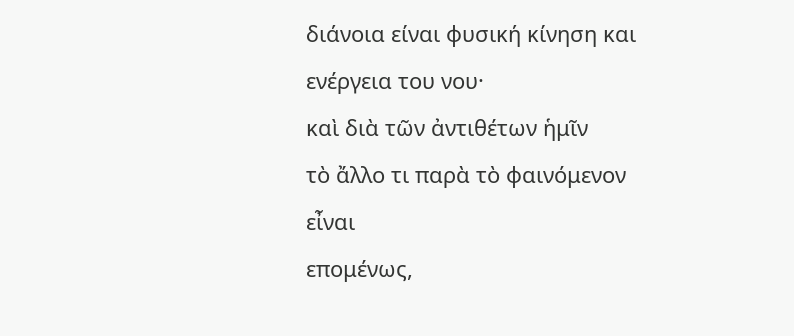διάνοια είναι φυσική κίνηση και ενέργεια του νου·
καὶ διὰ τῶν ἀντιθέτων ἡμῖν
τὸ ἄλλο τι παρὰ τὸ φαινόμενον εἶναι
επομένως,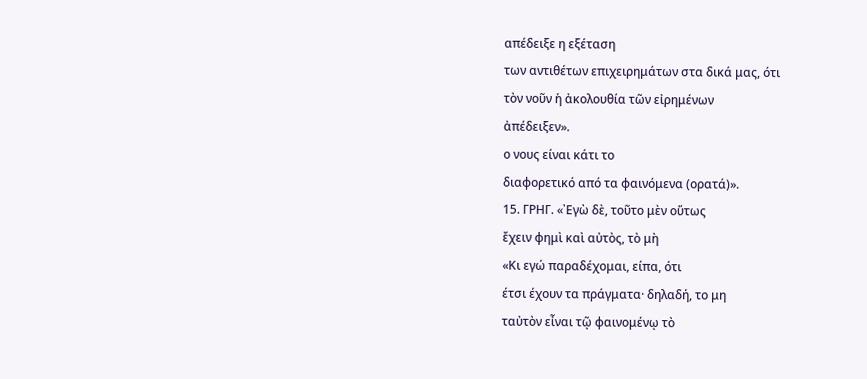απέδειξε η εξέταση
των αντιθέτων επιχειρημάτων στα δικά μας, ότι
τὸν νοῦν ἡ ἀκολουθία τῶν εἰρημένων
ἀπέδειξεν».
ο νους είναι κάτι το
διαφορετικό από τα φαινόμενα (ορατά)».
15. ΓΡΗΓ. «᾿Εγὼ δὲ, τοῦτο μὲν οὕτως
ἔχειν φημὶ καὶ αὐτὸς, τὸ μὴ
«Κι εγώ παραδέχομαι, είπα, ότι
έτσι έχουν τα πράγματα· δηλαδή, το μη
ταὐτὸν εἶναι τῷ φαινομένῳ τὸ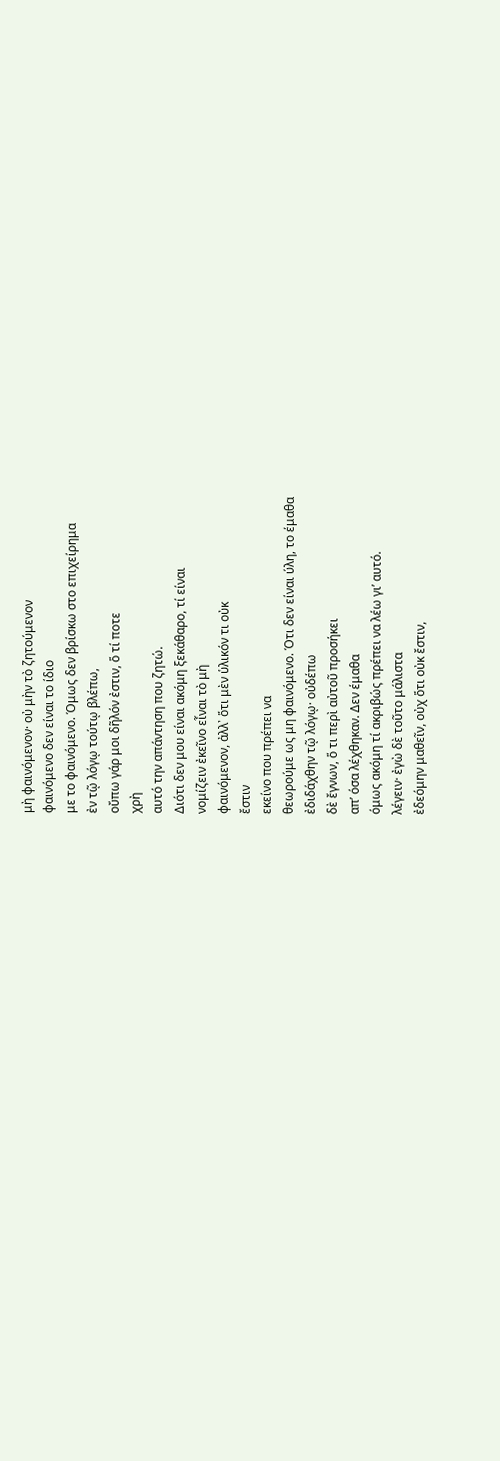μὴ φαινόμενον· οὐ μὴν τὸ ζητούμενον
φαινόμενο δεν είναι το ίδιο
με το φαινόμενο. Όμως δεν βρίσκω στο επιχείρημα
ἐν τῷ λόγῳ τούτῳ βλέπω,
οὔπω γάρ μοι δῆλόν ἐστιν, ὅ τί ποτε
χρὴ
αυτό την απάντηση που ζητώ.
Διότι δεν μου είναι ακόμη ξεκάθαρο, τί είναι
νομίζειν ἐκεῖνο εἶναι τὸ μὴ
φαινόμενον, ἀλλ᾿ ὅτι μὲν ὑλικόν τι οὐκ
ἔστιν
εκείνο που πρέπει να
θεωρούμε ως μη φαινόμενο. Ότι δεν είναι ύλη, το έμαθα
ἐδιδάχθην τῷ λόγῳ· οὐδέπω
δὲ ἔγνων, ὅ τι περὶ αὐτοῦ προσήκει
απ’ όσα λέχθηκαν. Δεν έμαθα
όμως ακόμη τί ακριβώς πρέπει να λέω γι’ αυτό.
λέγειν· ἐγὼ δὲ τοῦτο μάλιστα
ἐδεόμην μαθεῖν, οὐχ ὅτι οὐκ ἔστιν,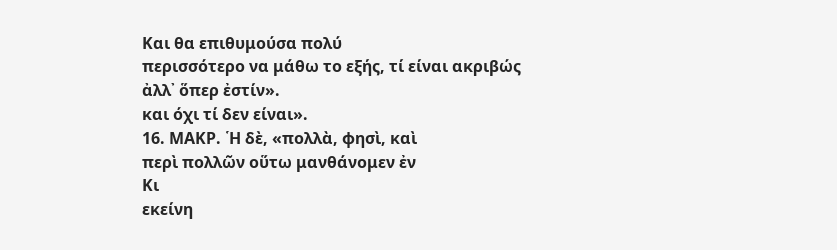Και θα επιθυμούσα πολύ
περισσότερο να μάθω το εξής, τί είναι ακριβώς
ἀλλ᾿ ὅπερ ἐστίν».
και όχι τί δεν είναι».
16. ΜΑΚΡ. ῾Η δὲ, «πολλὰ, φησὶ, καὶ
περὶ πολλῶν οὕτω μανθάνομεν ἐν
Κι
εκείνη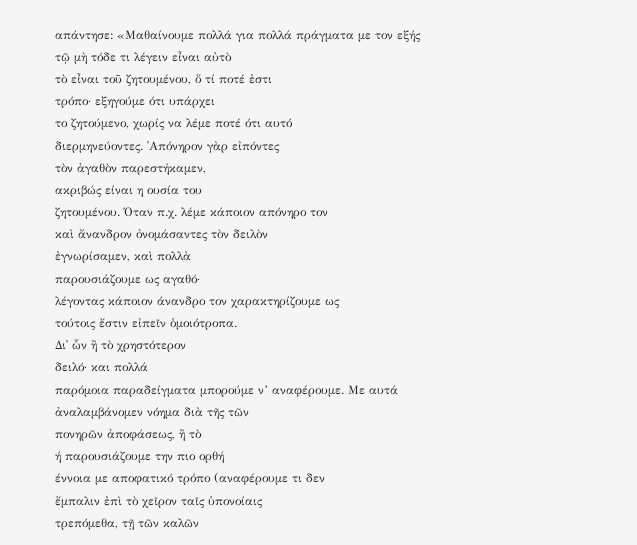απάντησε: «Μαθαίνουμε πολλά για πολλά πράγματα με τον εξής
τῷ μὴ τόδε τι λέγειν εἶναι αὐτὸ
τὸ εἶναι τοῦ ζητουμένου, ὅ τί ποτέ ἐστι
τρόπο· εξηγούμε ότι υπάρχει
το ζητούμενο, χωρίς να λέμε ποτέ ότι αυτό
διερμηνεύοντες. ᾿Απόνηρον γὰρ εἰπόντες
τὸν ἀγαθὸν παρεστήκαμεν,
ακριβώς είναι η ουσία του
ζητουμένου. Όταν π.χ. λέμε κάποιον απόνηρο τον
καὶ ἄνανδρον ὀνομάσαντες τὸν δειλὸν
ἐγνωρίσαμεν, καὶ πολλὰ
παρουσιάζουμε ως αγαθό·
λέγοντας κάποιον άνανδρο τον χαρακτηρίζουμε ως
τούτοις ἔστιν εἰπεῖν ὁμοιότροπα.
Δι᾿ ὧν ἢ τὸ χρηστότερον
δειλό· και πολλά
παρόμοια παραδείγματα μπορούμε ν’ αναφέρουμε. Με αυτά
ἀναλαμβάνομεν νόημα διὰ τῆς τῶν
πονηρῶν ἀποφάσεως, ἢ τὸ
ή παρουσιάζουμε την πιο ορθή
έννοια με αποφατικό τρόπο (αναφέρουμε τι δεν
ἔμπαλιν ἐπὶ τὸ χεῖρον ταῖς ὑπονοίαις
τρεπόμεθα, τῇ τῶν καλῶν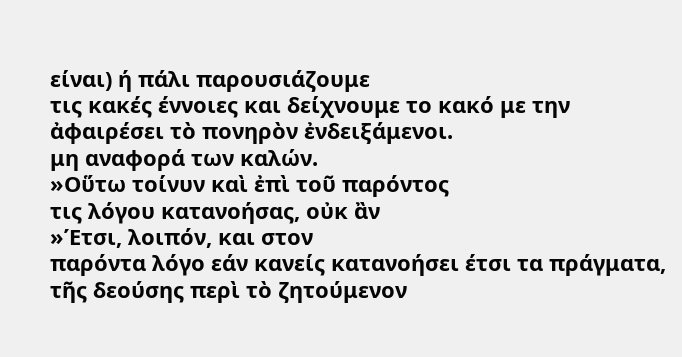είναι) ή πάλι παρουσιάζουμε
τις κακές έννοιες και δείχνουμε το κακό με την
ἀφαιρέσει τὸ πονηρὸν ἐνδειξάμενοι.
μη αναφορά των καλών.
»Οὕτω τοίνυν καὶ ἐπὶ τοῦ παρόντος
τις λόγου κατανοήσας, οὐκ ἂν
»Έτσι, λοιπόν, και στον
παρόντα λόγο εάν κανείς κατανοήσει έτσι τα πράγματα,
τῆς δεούσης περὶ τὸ ζητούμενον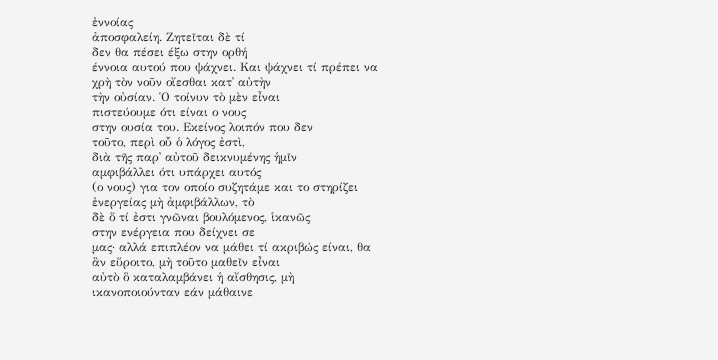ἐννοίας
ἀποσφαλείη. Ζητεῖται δὲ τί
δεν θα πέσει έξω στην ορθή
έννοια αυτού που ψάχνει. Και ψάχνει τί πρέπει να
χρὴ τὸν νοῦν οἴεσθαι κατ᾿ αὐτὴν
τὴν οὐσίαν. ῾Ο τοίνυν τὸ μὲν εἶναι
πιστεύουμε ότι είναι ο νους
στην ουσία του. Εκείνος λοιπόν που δεν
τοῦτο, περὶ οὗ ὁ λόγος ἐστὶ,
διὰ τῆς παρ᾿ αὐτοῦ δεικνυμένης ἡμῖν
αμφιβάλλει ότι υπάρχει αυτός
(ο νους) για τον οποίο συζητάμε και το στηρίζει
ἐνεργείας μὴ ἀμφιβάλλων, τὸ
δὲ ὅ τί ἐστι γνῶναι βουλόμενος, ἱκανῶς
στην ενέργεια που δείχνει σε
μας· αλλά επιπλέον να μάθει τί ακριβώς είναι, θα
ἂν εὕροιτο, μὴ τοῦτο μαθεῖν εἶναι
αὐτὸ ὃ καταλαμβάνει ἡ αἴσθησις, μὴ
ικανοποιούνταν εάν μάθαινε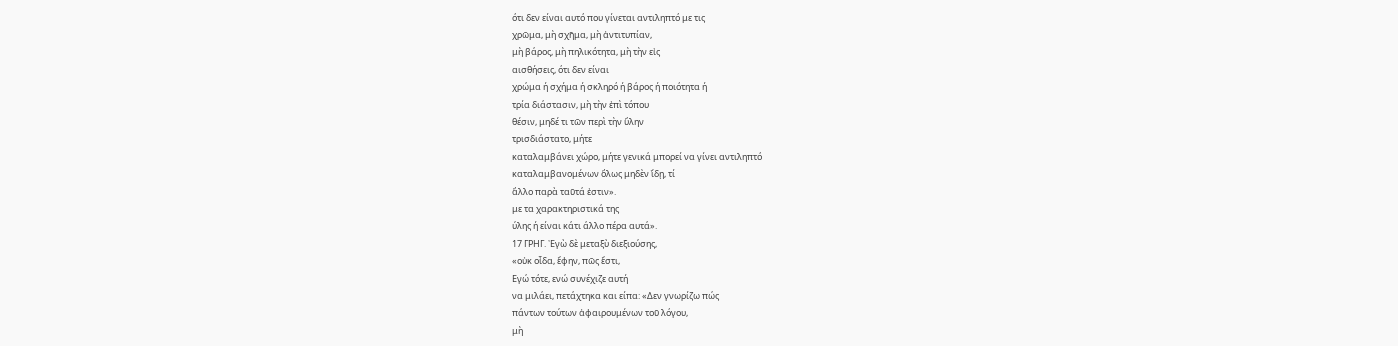ότι δεν είναι αυτό που γίνεται αντιληπτό με τις
χρῶμα, μὴ σχῆμα, μὴ ἀντιτυπίαν,
μὴ βάρος, μὴ πηλικότητα, μὴ τὴν εἰς
αισθήσεις, ότι δεν είναι
χρώμα ή σχήμα ή σκληρό ή βάρος ή ποιότητα ή
τρία διάστασιν, μὴ τὴν ἐπὶ τόπου
θέσιν, μηδέ τι τῶν περὶ τὴν ὕλην
τρισδιάστατο, μήτε
καταλαμβάνει χώρο, μήτε γενικά μπορεί να γίνει αντιληπτό
καταλαμβανομένων ὅλως μηδὲν ἴδῃ, τί
ἄλλο παρὰ ταῦτά ἐστιν».
με τα χαρακτηριστικά της
ύλης ή είναι κάτι άλλο πέρα αυτά».
17 ΓΡΗΓ. ᾿Εγὼ δὲ μεταξὺ διεξιούσης,
«οὐκ οἶδα, ἔφην, πῶς ἔστι,
Εγώ τότε, ενώ συνέχιζε αυτή
να μιλάει, πετάχτηκα και είπα: «Δεν γνωρίζω πώς
πάντων τούτων ἀφαιρουμένων τοῦ λόγου,
μὴ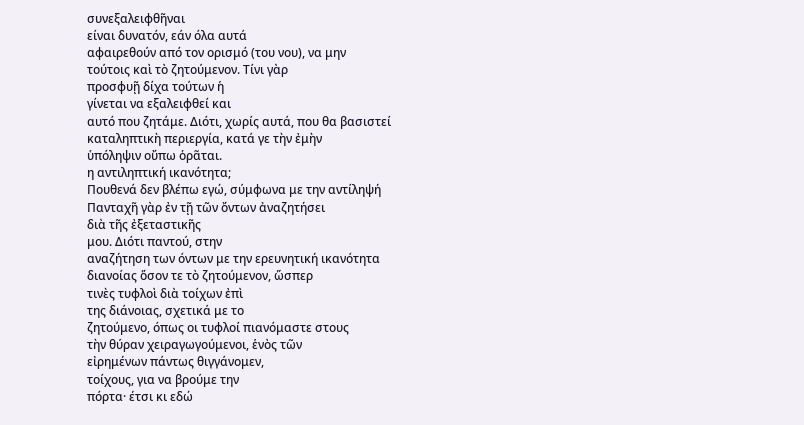συνεξαλειφθῆναι
είναι δυνατόν, εάν όλα αυτά
αφαιρεθούν από τον ορισμό (του νου), να μην
τούτοις καὶ τὸ ζητούμενον. Τίνι γὰρ
προσφυῇ δίχα τούτων ἡ
γίνεται να εξαλειφθεί και
αυτό που ζητάμε. Διότι, χωρίς αυτά, που θα βασιστεί
καταληπτικὴ περιεργία, κατά γε τὴν ἐμὴν
ὑπόληψιν οὔπω ὁρᾶται.
η αντιληπτική ικανότητα;
Πουθενά δεν βλέπω εγώ, σύμφωνα με την αντίληψή
Πανταχῆ γὰρ ἐν τῇ τῶν ὄντων ἀναζητήσει
διὰ τῆς ἐξεταστικῆς
μου. Διότι παντού, στην
αναζήτηση των όντων με την ερευνητική ικανότητα
διανοίας ὅσον τε τὸ ζητούμενον, ὥσπερ
τινὲς τυφλοὶ διὰ τοίχων ἐπὶ
της διάνοιας, σχετικά με το
ζητούμενο, όπως οι τυφλοί πιανόμαστε στους
τὴν θύραν χειραγωγούμενοι, ἑνὸς τῶν
εἰρημένων πάντως θιγγάνομεν,
τοίχους, για να βρούμε την
πόρτα· έτσι κι εδώ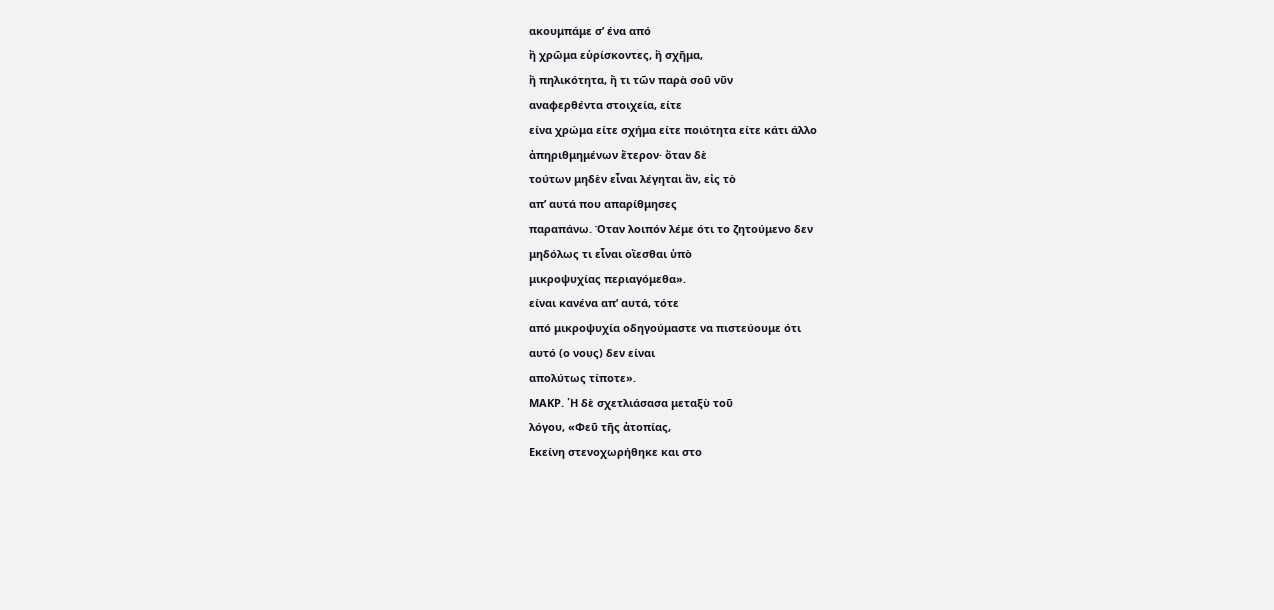ακουμπάμε σ’ ένα από
ἢ χρῶμα εὑρίσκοντες, ἢ σχῆμα,
ἢ πηλικότητα, ἤ τι τῶν παρὰ σοῦ νῦν
αναφερθέντα στοιχεία, είτε
είνα χρώμα είτε σχήμα είτε ποιότητα είτε κάτι άλλο
ἀπηριθμημένων ἕτερον· ὅταν δὲ
τούτων μηδὲν εἶναι λέγηται ἂν, εἰς τὸ
απ’ αυτά που απαρίθμησες
παραπάνω. Όταν λοιπόν λέμε ότι το ζητούμενο δεν
μηδόλως τι εἶναι οἴεσθαι ὑπὸ
μικροψυχίας περιαγόμεθα».
είναι κανένα απ’ αυτά, τότε
από μικροψυχία οδηγούμαστε να πιστεύουμε ότι
αυτό (ο νους) δεν είναι
απολύτως τίποτε».
ΜΑΚΡ. ῾Η δὲ σχετλιάσασα μεταξὺ τοῦ
λόγου, «Φεῦ τῆς ἀτοπίας,
Εκείνη στενοχωρήθηκε και στο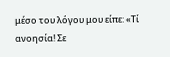μέσο του λόγου μου είπε: «Τί ανοησία! Σε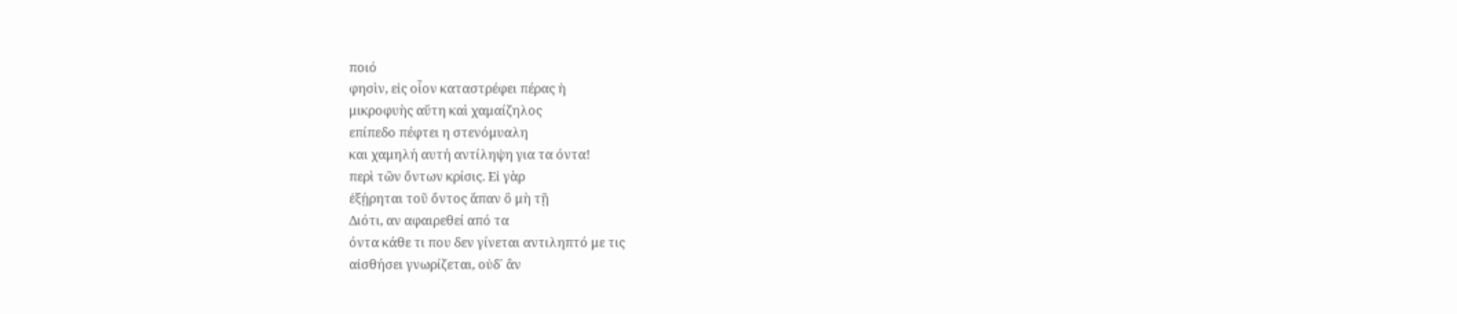ποιό
φησὶν, εἰς οἷον καταστρέφει πέρας ἡ
μικροφυὴς αὕτη καὶ χαμαίζηλος
επίπεδο πέφτει η στενόμυαλη
και χαμηλή αυτή αντίληψη για τα όντα!
περὶ τῶν ὄντων κρίσις. Εἰ γὰρ
ἐξῄρηται τοῦ ὄντος ἅπαν ὃ μὴ τῇ
Διότι, αν αφαιρεθεί από τα
όντα κάθε τι που δεν γίνεται αντιληπτό με τις
αἰσθήσει γνωρίζεται, οὐδ᾿ ἂν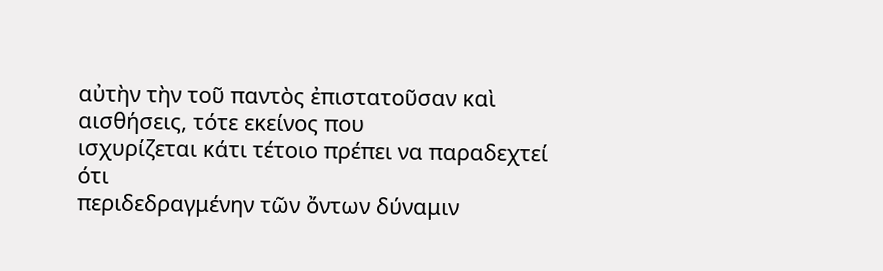αὐτὴν τὴν τοῦ παντὸς ἐπιστατοῦσαν καὶ
αισθήσεις, τότε εκείνος που
ισχυρίζεται κάτι τέτοιο πρέπει να παραδεχτεί ότι
περιδεδραγμένην τῶν ὄντων δύναμιν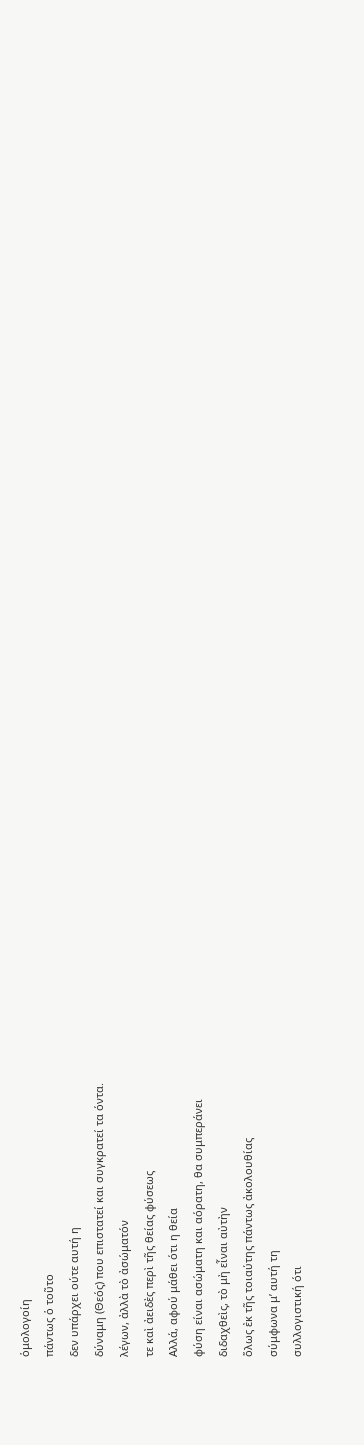ὁμολογοίη
πάντως ὁ τοῦτο
δεν υπάρχει ούτε αυτή η
δύναμη (Θεός) που επιστατεί και συγκρατεί τα όντα.
λέγων, ἀλλὰ τὸ ἀσώματόν
τε καὶ ἀειδὲς περὶ τῆς θείας φύσεως
Αλλά, αφού μάθει ότι η θεία
φύση είναι ασώματη και αόρατη, θα συμπεράνει
διδαχθεὶς, τὸ μὴ εἶναι αὐτὴν
ὅλως ἐκ τῆς τοιαύτης πάντως ἀκολουθίας
σύμφωνα μ’ αυτή τη
συλλογιστική ότι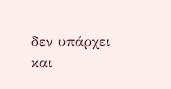δεν υπάρχει και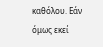καθόλου. Εάν όμως εκεί